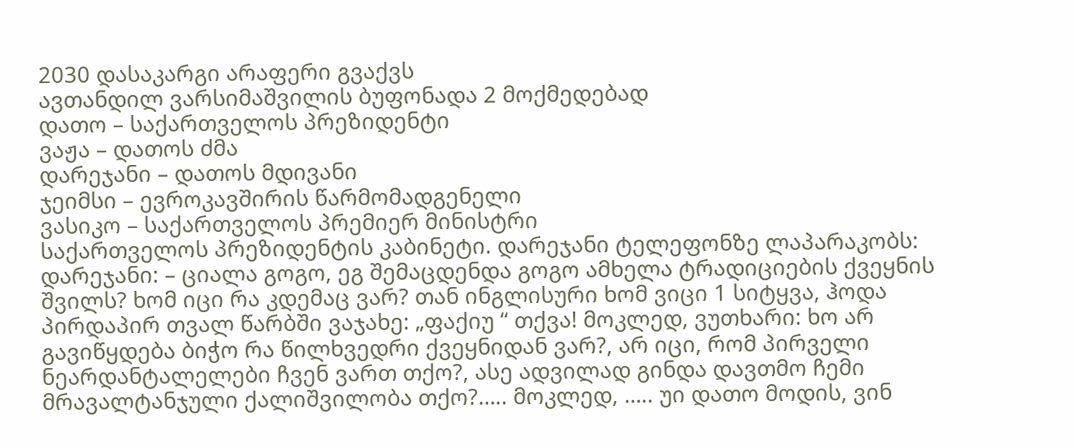2030 დასაკარგი არაფერი გვაქვს
ავთანდილ ვარსიმაშვილის ბუფონადა 2 მოქმედებად
დათო – საქართველოს პრეზიდენტი
ვაჟა – დათოს ძმა
დარეჯანი – დათოს მდივანი
ჯეიმსი – ევროკავშირის წარმომადგენელი
ვასიკო – საქართველოს პრემიერ მინისტრი
საქართველოს პრეზიდენტის კაბინეტი. დარეჯანი ტელეფონზე ლაპარაკობს:
დარეჯანი: – ციალა გოგო, ეგ შემაცდენდა გოგო ამხელა ტრადიციების ქვეყნის შვილს? ხომ იცი რა კდემაც ვარ? თან ინგლისური ხომ ვიცი 1 სიტყვა, ჰოდა პირდაპირ თვალ წარბში ვაჯახე: „ფაქიუ “ თქვა! მოკლედ, ვუთხარი: ხო არ გავიწყდება ბიჭო რა წილხვედრი ქვეყნიდან ვარ?, არ იცი, რომ პირველი ნეარდანტალელები ჩვენ ვართ თქო?, ასე ადვილად გინდა დავთმო ჩემი მრავალტანჯული ქალიშვილობა თქო?….. მოკლედ, ….. უი დათო მოდის, ვინ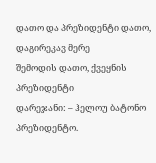დათო და პრეზიდენტი დათო, დაგირეკავ მერე
შემოდის დათო, ქვეყნის პრეზიდენტი
დარეჯანი: – ჰელოუ ბატონო პრეზიდენტო.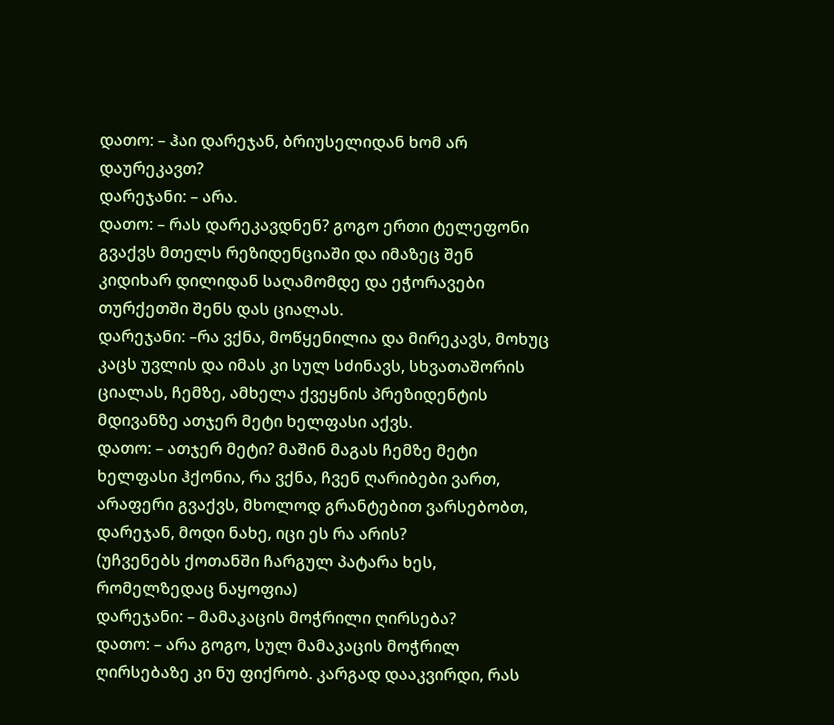დათო: – ჰაი დარეჯან, ბრიუსელიდან ხომ არ დაურეკავთ?
დარეჯანი: – არა.
დათო: – რას დარეკავდნენ? გოგო ერთი ტელეფონი გვაქვს მთელს რეზიდენციაში და იმაზეც შენ კიდიხარ დილიდან საღამომდე და ეჭორავები თურქეთში შენს დას ციალას.
დარეჯანი: –რა ვქნა, მოწყენილია და მირეკავს, მოხუც კაცს უვლის და იმას კი სულ სძინავს, სხვათაშორის ციალას, ჩემზე, ამხელა ქვეყნის პრეზიდენტის მდივანზე ათჯერ მეტი ხელფასი აქვს.
დათო: – ათჯერ მეტი? მაშინ მაგას ჩემზე მეტი ხელფასი ჰქონია, რა ვქნა, ჩვენ ღარიბები ვართ, არაფერი გვაქვს, მხოლოდ გრანტებით ვარსებობთ, დარეჯან, მოდი ნახე, იცი ეს რა არის?
(უჩვენებს ქოთანში ჩარგულ პატარა ხეს, რომელზედაც ნაყოფია)
დარეჯანი: – მამაკაცის მოჭრილი ღირსება?
დათო: – არა გოგო, სულ მამაკაცის მოჭრილ ღირსებაზე კი ნუ ფიქრობ. კარგად დააკვირდი, რას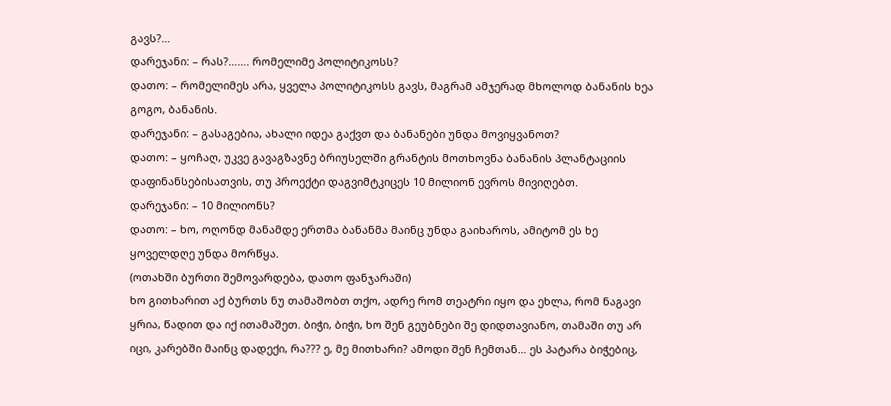გავს?…
დარეჯანი: – რას?……. რომელიმე პოლიტიკოსს?
დათო: – რომელიმეს არა, ყველა პოლიტიკოსს გავს, მაგრამ ამჯერად მხოლოდ ბანანის ხეა გოგო, ბანანის.
დარეჯანი: – გასაგებია, ახალი იდეა გაქვთ და ბანანები უნდა მოვიყვანოთ?
დათო: – ყოჩაღ, უკვე გავაგზავნე ბრიუსელში გრანტის მოთხოვნა ბანანის პლანტაციის დაფინანსებისათვის, თუ პროექტი დაგვიმტკიცეს 10 მილიონ ევროს მივიღებთ.
დარეჯანი: – 10 მილიონს?
დათო: – ხო, ოღონდ მანამდე ერთმა ბანანმა მაინც უნდა გაიხაროს, ამიტომ ეს ხე ყოველდღე უნდა მორწყა.
(ოთახში ბურთი შემოვარდება, დათო ფანჯარაში)
ხო გითხარით აქ ბურთს ნუ თამაშობთ თქო, ადრე რომ თეატრი იყო და ეხლა, რომ ნაგავი ყრია, წადით და იქ ითამაშეთ. ბიჭი, ბიჭი, ხო შენ გეუბნები შე დიდთავიანო, თამაში თუ არ იცი, კარებში მაინც დადექი, რა??? ე, მე მითხარი? ამოდი შენ ჩემთან… ეს პატარა ბიჭებიც,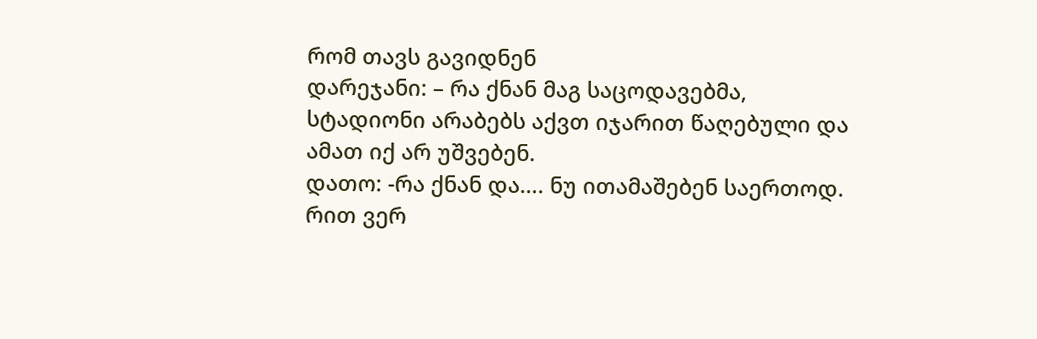რომ თავს გავიდნენ
დარეჯანი: – რა ქნან მაგ საცოდავებმა, სტადიონი არაბებს აქვთ იჯარით წაღებული და ამათ იქ არ უშვებენ.
დათო: -რა ქნან და…. ნუ ითამაშებენ საერთოდ. რით ვერ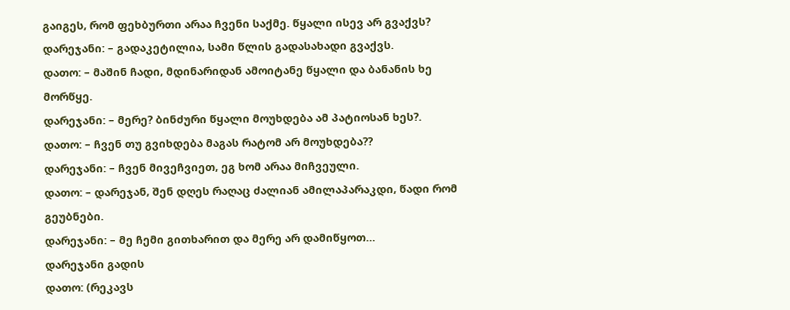გაიგეს, რომ ფეხბურთი არაა ჩვენი საქმე. წყალი ისევ არ გვაქვს?
დარეჯანი: – გადაკეტილია, სამი წლის გადასახადი გვაქვს.
დათო: – მაშინ ჩადი, მდინარიდან ამოიტანე წყალი და ბანანის ხე მორწყე.
დარეჯანი: – მერე? ბინძური წყალი მოუხდება ამ პატიოსან ხეს?.
დათო: – ჩვენ თუ გვიხდება მაგას რატომ არ მოუხდება??
დარეჯანი: – ჩვენ მივეჩვიეთ, ეგ ხომ არაა მიჩვეული.
დათო: – დარეჯან, შენ დღეს რაღაც ძალიან ამილაპარაკდი, წადი რომ გეუბნები.
დარეჯანი: – მე ჩემი გითხარით და მერე არ დამიწყოთ…
დარეჯანი გადის
დათო: (რეკავს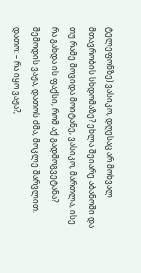ტელეფონზე) ვასიკო, დღესაც არ მოხვალ მთავრობის სხდომაზე? ეხლა შეიარე აბანოში და თუ რამე მოვიდა მოიტანე, ვასიკო, მართლა, ისე რა გახდა ის ფაქსი, რომ აქ გადმოგვეტანა?
შემოდის ვაჟა, დათოს ძმა, მოკლე შარვლით.
დათო: – რა იყო ვაჟა?,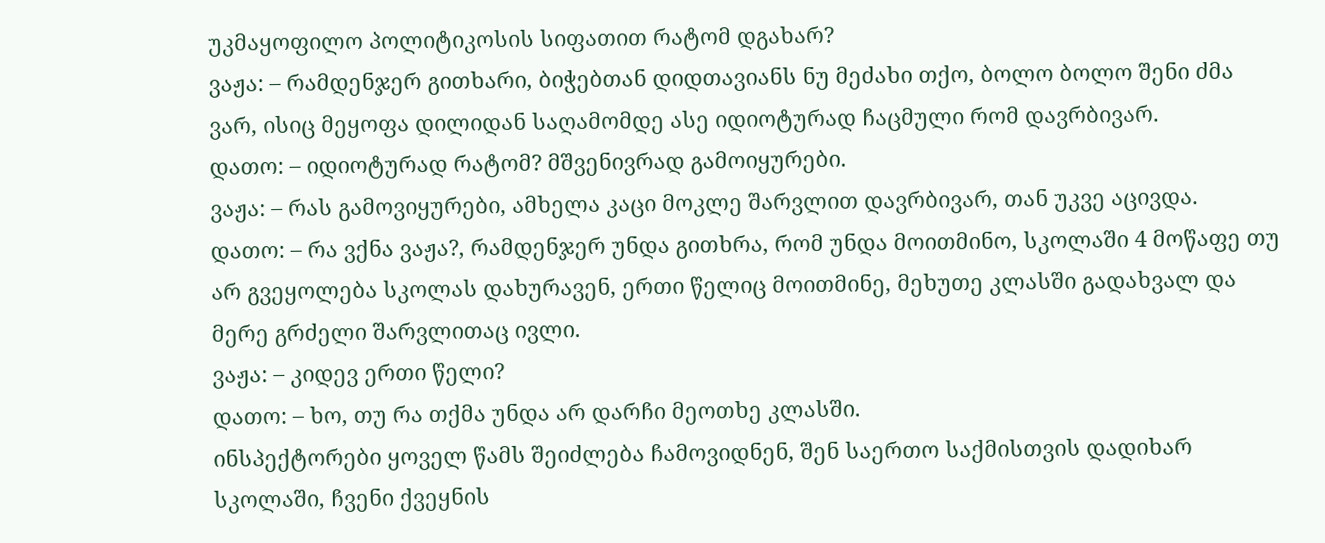უკმაყოფილო პოლიტიკოსის სიფათით რატომ დგახარ?
ვაჟა: – რამდენჯერ გითხარი, ბიჭებთან დიდთავიანს ნუ მეძახი თქო, ბოლო ბოლო შენი ძმა ვარ, ისიც მეყოფა დილიდან საღამომდე ასე იდიოტურად ჩაცმული რომ დავრბივარ.
დათო: – იდიოტურად რატომ? მშვენივრად გამოიყურები.
ვაჟა: – რას გამოვიყურები, ამხელა კაცი მოკლე შარვლით დავრბივარ, თან უკვე აცივდა.
დათო: – რა ვქნა ვაჟა?, რამდენჯერ უნდა გითხრა, რომ უნდა მოითმინო, სკოლაში 4 მოწაფე თუ არ გვეყოლება სკოლას დახურავენ, ერთი წელიც მოითმინე, მეხუთე კლასში გადახვალ და მერე გრძელი შარვლითაც ივლი.
ვაჟა: – კიდევ ერთი წელი?
დათო: – ხო, თუ რა თქმა უნდა არ დარჩი მეოთხე კლასში.
ინსპექტორები ყოველ წამს შეიძლება ჩამოვიდნენ, შენ საერთო საქმისთვის დადიხარ სკოლაში, ჩვენი ქვეყნის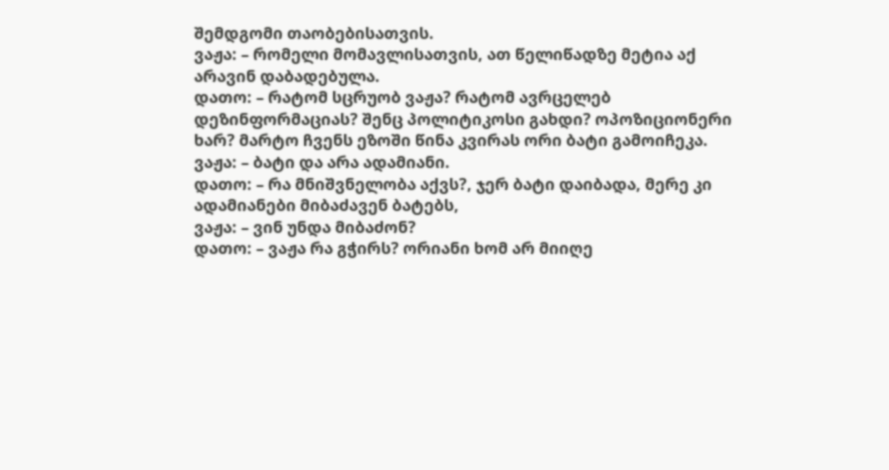შემდგომი თაობებისათვის.
ვაჟა: – რომელი მომავლისათვის, ათ წელიწადზე მეტია აქ არავინ დაბადებულა.
დათო: – რატომ სცრუობ ვაჟა? რატომ ავრცელებ დეზინფორმაციას? შენც პოლიტიკოსი გახდი? ოპოზიციონერი ხარ? მარტო ჩვენს ეზოში წინა კვირას ორი ბატი გამოიჩეკა.
ვაჟა: – ბატი და არა ადამიანი.
დათო: – რა მნიშვნელობა აქვს?, ჯერ ბატი დაიბადა, მერე კი ადამიანები მიბაძავენ ბატებს,
ვაჟა: – ვინ უნდა მიბაძონ?
დათო: – ვაჟა რა გჭირს? ორიანი ხომ არ მიიღე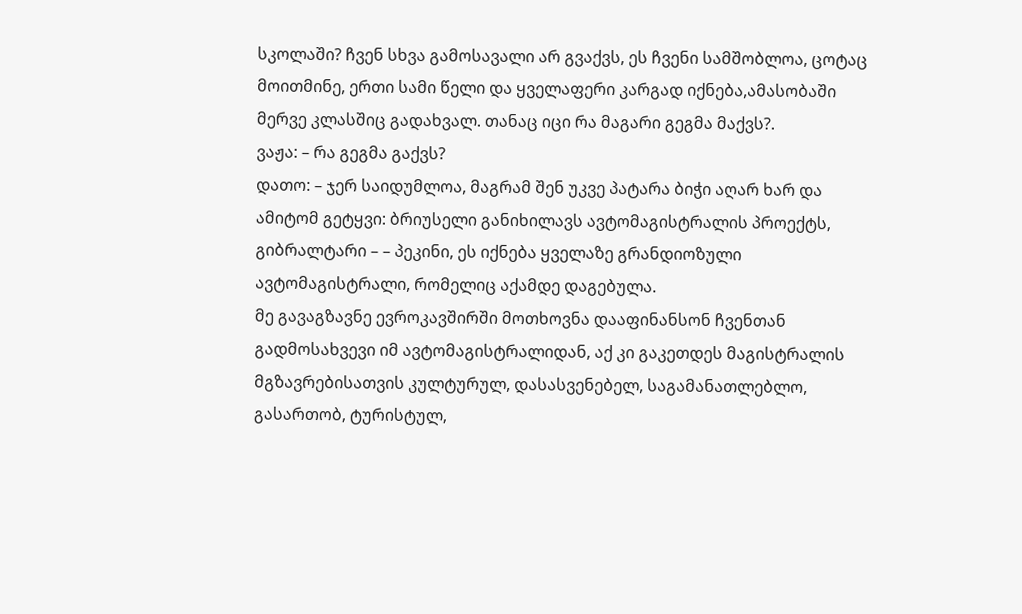სკოლაში? ჩვენ სხვა გამოსავალი არ გვაქვს, ეს ჩვენი სამშობლოა, ცოტაც მოითმინე, ერთი სამი წელი და ყველაფერი კარგად იქნება,ამასობაში მერვე კლასშიც გადახვალ. თანაც იცი რა მაგარი გეგმა მაქვს?.
ვაჟა: – რა გეგმა გაქვს?
დათო: – ჯერ საიდუმლოა, მაგრამ შენ უკვე პატარა ბიჭი აღარ ხარ და ამიტომ გეტყვი: ბრიუსელი განიხილავს ავტომაგისტრალის პროექტს, გიბრალტარი – – პეკინი, ეს იქნება ყველაზე გრანდიოზული ავტომაგისტრალი, რომელიც აქამდე დაგებულა.
მე გავაგზავნე ევროკავშირში მოთხოვნა დააფინანსონ ჩვენთან გადმოსახვევი იმ ავტომაგისტრალიდან, აქ კი გაკეთდეს მაგისტრალის მგზავრებისათვის კულტურულ, დასასვენებელ, საგამანათლებლო, გასართობ, ტურისტულ,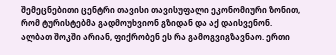შემეცნებითი ცენტრი თავისი თავისუფალი ეკონომიური ზონით, რომ ტურისტებმა გადმოუხვიონ გზიდან და აქ დაისვენონ.
ალბათ შოკში არიან, ფიქრობენ ეს რა გამოგვიგზავნაო. ერთი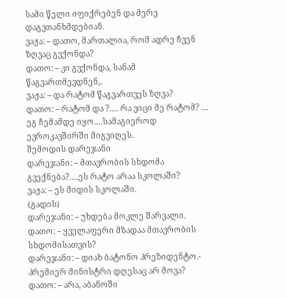სამი წელი იფიქრებენ და მერე დაგვთანხმდებიან.
ვაჟა: – დათო, მართალია, რომ ადრე ჩვენ ზღვაც გვქონდა?
დათო: – კი გვქონდა, სანამ წაგვართმევდნენ,.
ვაჟა: – და რატომ წაგვართვეს ზღვა?
დათო: – რატომ და ?…. რა ვიცი მე რატომ? … ეგ ჩემამდე იყო….სამაგიეროდ ევროკავშირში მიგვიღეს.
შემოდის დარეჯანი
დარეჯანი: – მთავრობის სხდომა გვექნება?….ეს რატო არაა სკოლაში?
ვაჟა: – ეს მიდის სკოლაში.
(გადის)
დარეჯანი: – უხდება მოკლე შარვალი.
დათო: – ყველაფერი მზადაა მთავრობის სხდომისათვის?
დარეჯანი: – დიახ ბატონო პრეზიდენტო.- პრემიერ მინისტრი დღესაც არ მოვა?
დათო: – არა, აბანოში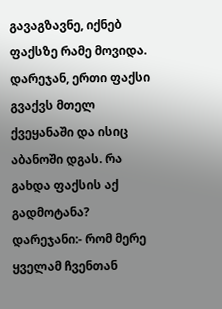გავაგზავნე, იქნებ ფაქსზე რამე მოვიდა. დარეჯან, ერთი ფაქსი გვაქვს მთელ ქვეყანაში და ისიც აბანოში დგას. რა გახდა ფაქსის აქ გადმოტანა?
დარეჯანი:- რომ მერე ყველამ ჩვენთან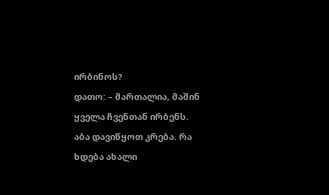ირბინოს?
დათო: – მართალია, მაშინ ყველა ჩვენთან ირბენს. აბა დავიწყოთ კრება. რა ხდება ახალი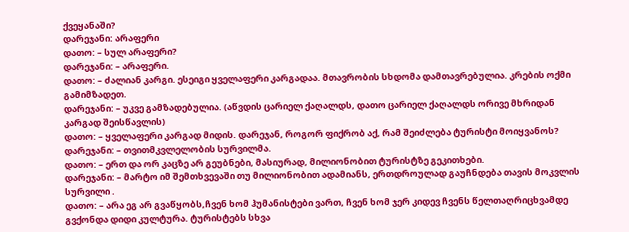ქვეყანაში?
დარეჯანი: არაფერი
დათო: – სულ არაფერი?
დარეჯანი: – არაფერი.
დათო: – ძალიან კარგი. ესეიგი ყველაფერი კარგადაა. მთავრობის სხდომა დამთავრებულია. კრების ოქმი გამიმზადეთ.
დარეჯანი: – უკვე გამზადებულია. (აწვდის ცარიელ ქაღალდს, დათო ცარიელ ქაღალდს ორივე მხრიდან კარგად შეისწავლის)
დათო: – ყველაფერი კარგად მიდის. დარეჯან, როგორ ფიქრობ აქ, რამ შეიძლება ტურისტი მოიყვანოს?
დარეჯანი: – თვითმკვლელობის სურვილმა.
დათო: – ერთ და ორ კაცზე არ გეუბნები, მასიურად, მილიონობით ტურისტზე გეკითხები.
დარეჯანი: – მარტო იმ შემთხვევაში თუ მილიონობით ადამიანს, ერთდროულად გაუჩნდება თავის მოკვლის სურვილი .
დათო: – არა ეგ არ გვაწყობს,ჩვენ ხომ ჰუმანისტები ვართ, ჩვენ ხომ ჯერ კიდევ ჩვენს წელთაღრიცხვამდე გვქონდა დიდი კულტურა. ტურისტებს სხვა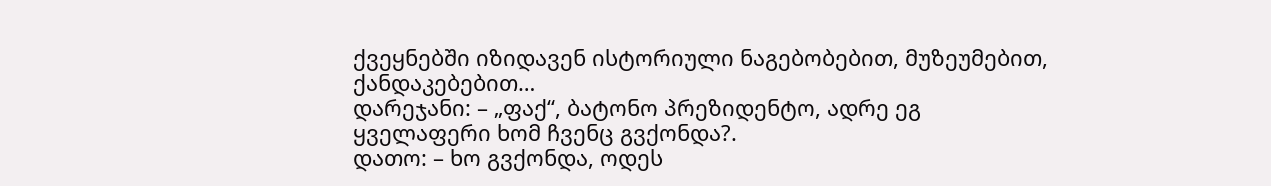ქვეყნებში იზიდავენ ისტორიული ნაგებობებით, მუზეუმებით, ქანდაკებებით…
დარეჯანი: – „ფაქ“, ბატონო პრეზიდენტო, ადრე ეგ ყველაფერი ხომ ჩვენც გვქონდა?.
დათო: – ხო გვქონდა, ოდეს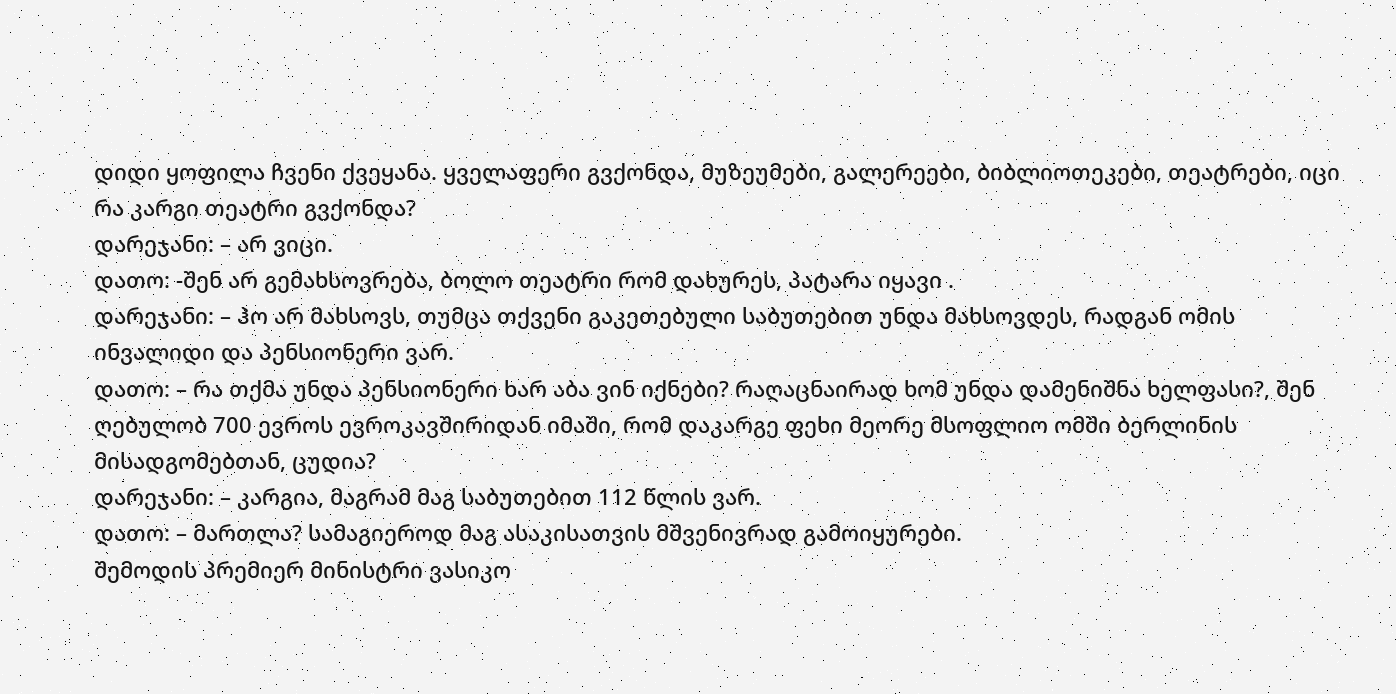დიდი ყოფილა ჩვენი ქვეყანა. ყველაფერი გვქონდა, მუზეუმები, გალერეები, ბიბლიოთეკები, თეატრები, იცი რა კარგი თეატრი გვქონდა?
დარეჯანი: – არ ვიცი.
დათო: -შენ არ გემახსოვრება, ბოლო თეატრი რომ დახურეს, პატარა იყავი .
დარეჯანი: – ჰო არ მახსოვს, თუმცა თქვენი გაკეთებული საბუთებით უნდა მახსოვდეს, რადგან ომის ინვალიდი და პენსიონერი ვარ.
დათო: – რა თქმა უნდა პენსიონერი ხარ აბა ვინ იქნები? რაღაცნაირად ხომ უნდა დამენიშნა ხელფასი?, შენ ღებულობ 700 ევროს ევროკავშირიდან იმაში, რომ დაკარგე ფეხი მეორე მსოფლიო ომში ბერლინის მისადგომებთან, ცუდია?
დარეჯანი: – კარგია, მაგრამ მაგ საბუთებით 112 წლის ვარ.
დათო: – მართლა? სამაგიეროდ მაგ ასაკისათვის მშვენივრად გამოიყურები.
შემოდის პრემიერ მინისტრი ვასიკო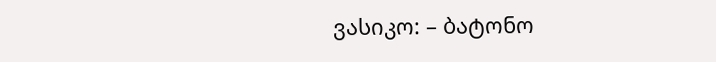ვასიკო: – ბატონო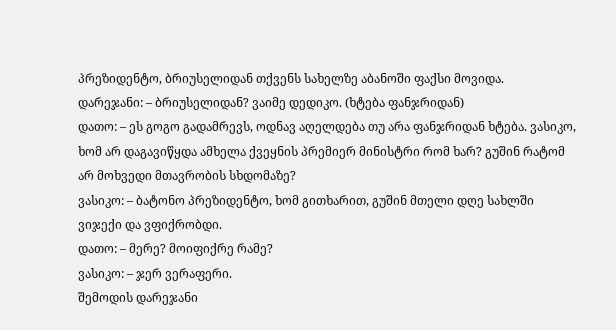პრეზიდენტო, ბრიუსელიდან თქვენს სახელზე აბანოში ფაქსი მოვიდა.
დარეჯანი: – ბრიუსელიდან? ვაიმე დედიკო. (ხტება ფანჯრიდან)
დათო: – ეს გოგო გადამრევს, ოდნავ აღელდება თუ არა ფანჯრიდან ხტება. ვასიკო, ხომ არ დაგავიწყდა ამხელა ქვეყნის პრემიერ მინისტრი რომ ხარ? გუშინ რატომ არ მოხვედი მთავრობის სხდომაზე?
ვასიკო: – ბატონო პრეზიდენტო, ხომ გითხარით, გუშინ მთელი დღე სახლში ვიჯექი და ვფიქრობდი.
დათო: – მერე? მოიფიქრე რამე?
ვასიკო: – ჯერ ვერაფერი.
შემოდის დარეჯანი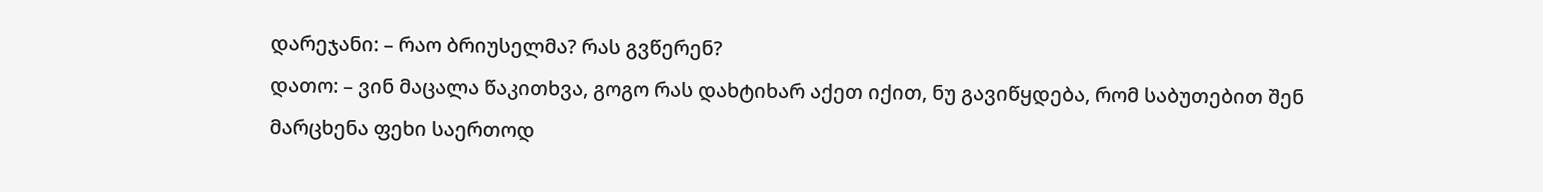დარეჯანი: – რაო ბრიუსელმა? რას გვწერენ?
დათო: – ვინ მაცალა წაკითხვა, გოგო რას დახტიხარ აქეთ იქით, ნუ გავიწყდება, რომ საბუთებით შენ მარცხენა ფეხი საერთოდ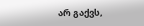არ გაქვს,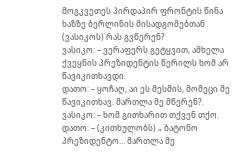მოგკვეთეს პირდაპირ ფრონტის წინა ხაზზე ბერლინის მისადგომებთან (ვასიკოს) რას გვწერენ?
ვასიკო: – ვერაფერს გეტყვით, ამხელა ქვეყნის პრეზიდენტის წერილს ხომ არ წავიკითხავდი.
დათო: – ყოჩაღ, აი ეს მესმის, მომეცი მე წავიკითხავ. მართლა მე მწერენ?.
ვასიკო: – ხომ გითხარით თქვენ თქო.
დათო: – (კითხულობს) „ ბატონო პრეზიდენტო… მართლა მე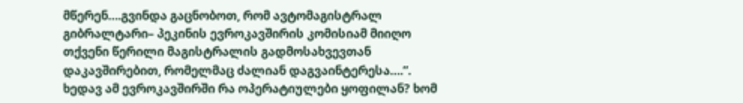მწერენ….გვინდა გაცნობოთ, რომ ავტომაგისტრალ გიბრალტარი– პეკინის ევროკავშირის კომისიამ მიიღო თქვენი წერილი მაგისტრალის გადმოსახვევთან დაკავშირებით, რომელმაც ძალიან დაგვაინტერესა….”. ხედავ ამ ევროკავშირში რა ოპერატიულები ყოფილან? ხომ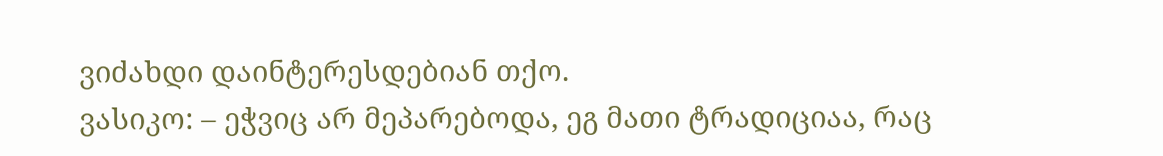ვიძახდი დაინტერესდებიან თქო.
ვასიკო: – ეჭვიც არ მეპარებოდა, ეგ მათი ტრადიციაა, რაც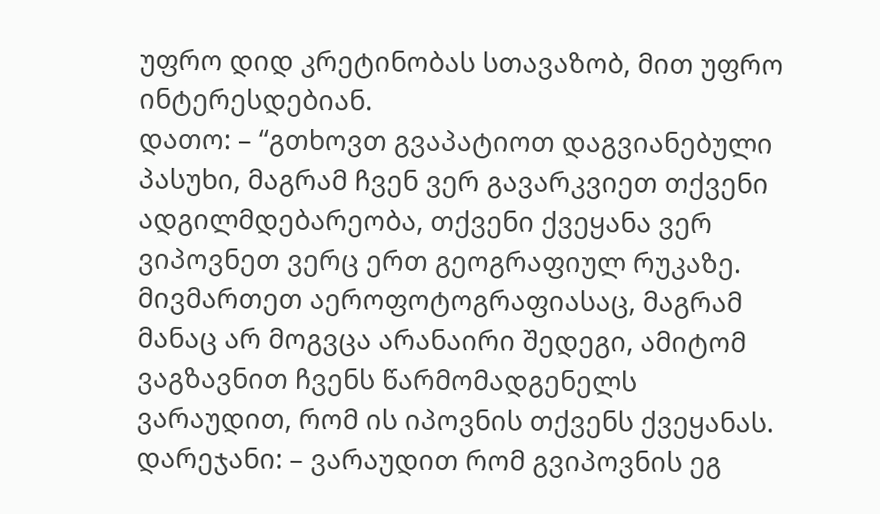უფრო დიდ კრეტინობას სთავაზობ, მით უფრო ინტერესდებიან.
დათო: – “გთხოვთ გვაპატიოთ დაგვიანებული პასუხი, მაგრამ ჩვენ ვერ გავარკვიეთ თქვენი ადგილმდებარეობა, თქვენი ქვეყანა ვერ ვიპოვნეთ ვერც ერთ გეოგრაფიულ რუკაზე. მივმართეთ აეროფოტოგრაფიასაც, მაგრამ მანაც არ მოგვცა არანაირი შედეგი, ამიტომ ვაგზავნით ჩვენს წარმომადგენელს ვარაუდით, რომ ის იპოვნის თქვენს ქვეყანას.
დარეჯანი: – ვარაუდით რომ გვიპოვნის ეგ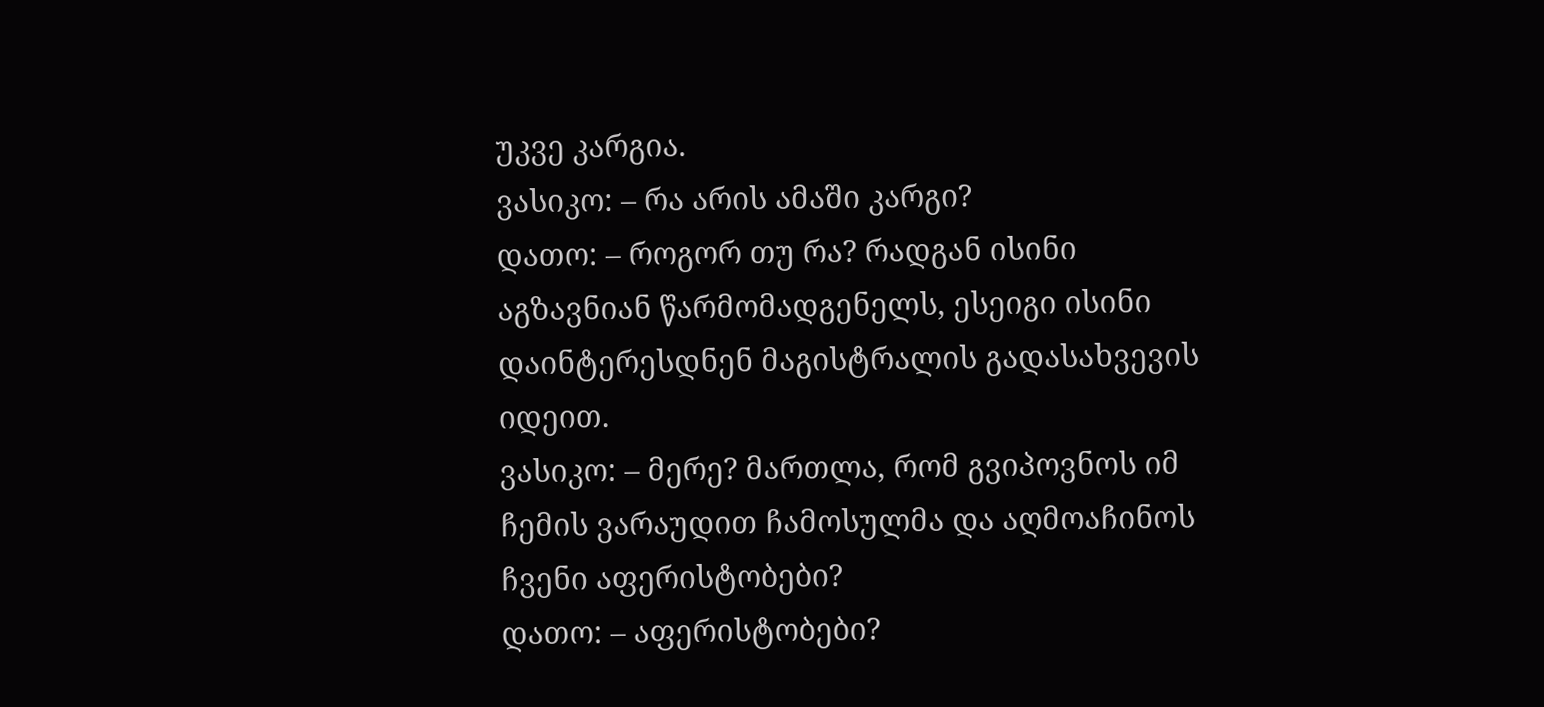უკვე კარგია.
ვასიკო: – რა არის ამაში კარგი?
დათო: – როგორ თუ რა? რადგან ისინი აგზავნიან წარმომადგენელს, ესეიგი ისინი დაინტერესდნენ მაგისტრალის გადასახვევის იდეით.
ვასიკო: – მერე? მართლა, რომ გვიპოვნოს იმ ჩემის ვარაუდით ჩამოსულმა და აღმოაჩინოს ჩვენი აფერისტობები?
დათო: – აფერისტობები?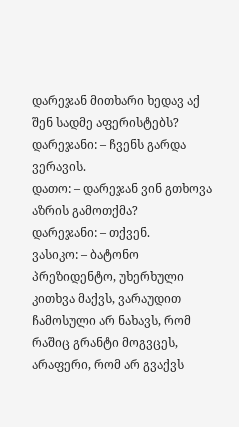დარეჯან მითხარი ხედავ აქ შენ სადმე აფერისტებს?
დარეჯანი: – ჩვენს გარდა ვერავის.
დათო: – დარეჯან ვინ გთხოვა აზრის გამოთქმა?
დარეჯანი: – თქვენ.
ვასიკო: – ბატონო პრეზიდენტო, უხერხული კითხვა მაქვს, ვარაუდით ჩამოსული არ ნახავს, რომ რაშიც გრანტი მოგვცეს, არაფერი, რომ არ გვაქვს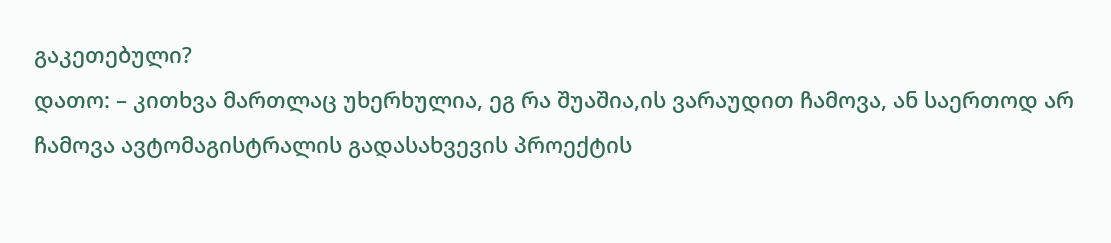გაკეთებული?
დათო: – კითხვა მართლაც უხერხულია, ეგ რა შუაშია,ის ვარაუდით ჩამოვა, ან საერთოდ არ ჩამოვა ავტომაგისტრალის გადასახვევის პროექტის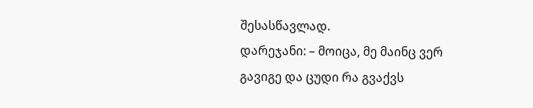შესასწავლად.
დარეჯანი: – მოიცა, მე მაინც ვერ გავიგე და ცუდი რა გვაქვს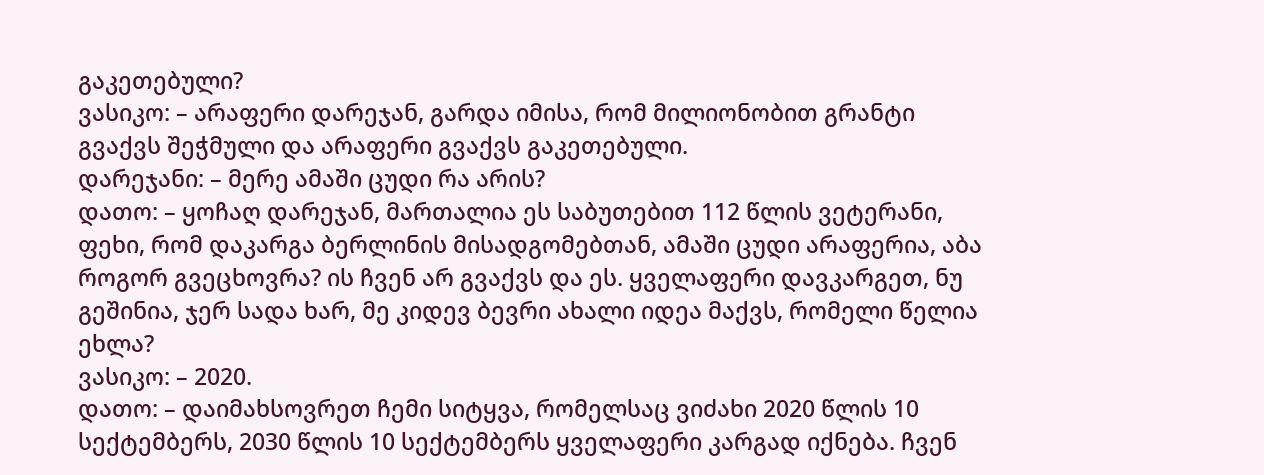გაკეთებული?
ვასიკო: – არაფერი დარეჯან, გარდა იმისა, რომ მილიონობით გრანტი გვაქვს შეჭმული და არაფერი გვაქვს გაკეთებული.
დარეჯანი: – მერე ამაში ცუდი რა არის?
დათო: – ყოჩაღ დარეჯან, მართალია ეს საბუთებით 112 წლის ვეტერანი, ფეხი, რომ დაკარგა ბერლინის მისადგომებთან, ამაში ცუდი არაფერია, აბა როგორ გვეცხოვრა? ის ჩვენ არ გვაქვს და ეს. ყველაფერი დავკარგეთ, ნუ გეშინია, ჯერ სადა ხარ, მე კიდევ ბევრი ახალი იდეა მაქვს, რომელი წელია ეხლა?
ვასიკო: – 2020.
დათო: – დაიმახსოვრეთ ჩემი სიტყვა, რომელსაც ვიძახი 2020 წლის 10 სექტემბერს, 2030 წლის 10 სექტემბერს ყველაფერი კარგად იქნება. ჩვენ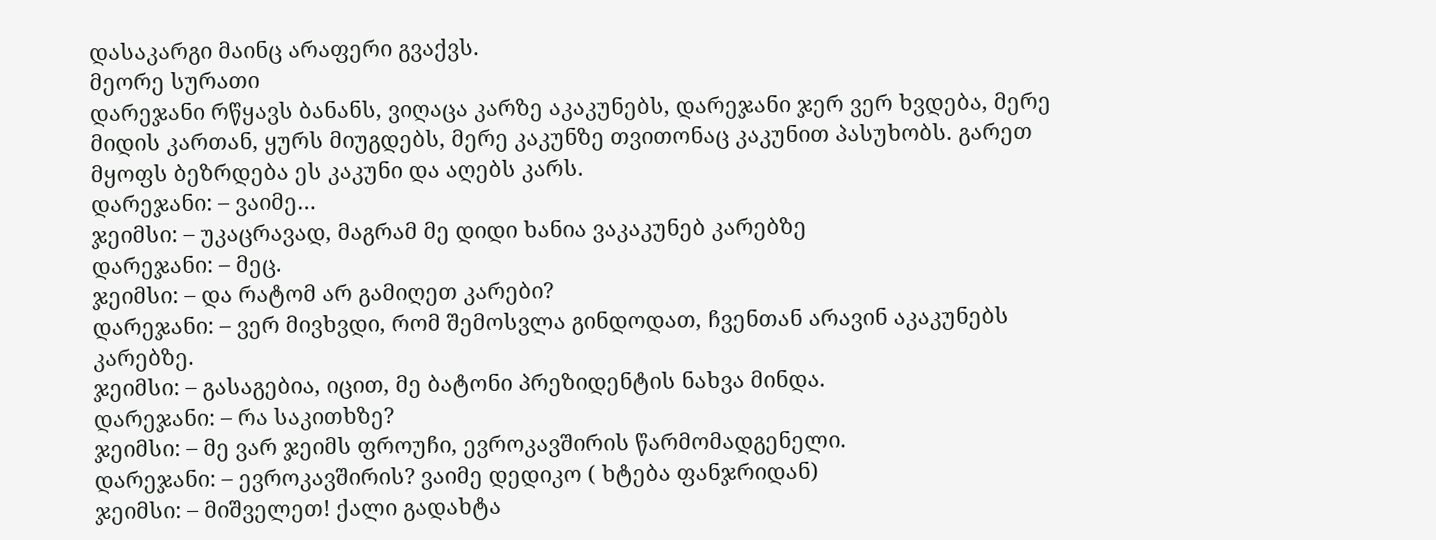დასაკარგი მაინც არაფერი გვაქვს.
მეორე სურათი
დარეჯანი რწყავს ბანანს, ვიღაცა კარზე აკაკუნებს, დარეჯანი ჯერ ვერ ხვდება, მერე მიდის კართან, ყურს მიუგდებს, მერე კაკუნზე თვითონაც კაკუნით პასუხობს. გარეთ მყოფს ბეზრდება ეს კაკუნი და აღებს კარს.
დარეჯანი: – ვაიმე…
ჯეიმსი: – უკაცრავად, მაგრამ მე დიდი ხანია ვაკაკუნებ კარებზე
დარეჯანი: – მეც.
ჯეიმსი: – და რატომ არ გამიღეთ კარები?
დარეჯანი: – ვერ მივხვდი, რომ შემოსვლა გინდოდათ, ჩვენთან არავინ აკაკუნებს კარებზე.
ჯეიმსი: – გასაგებია, იცით, მე ბატონი პრეზიდენტის ნახვა მინდა.
დარეჯანი: – რა საკითხზე?
ჯეიმსი: – მე ვარ ჯეიმს ფროუჩი, ევროკავშირის წარმომადგენელი.
დარეჯანი: – ევროკავშირის? ვაიმე დედიკო ( ხტება ფანჯრიდან)
ჯეიმსი: – მიშველეთ! ქალი გადახტა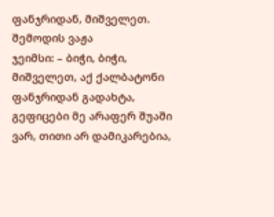ფანჯრიდან, მიშველეთ.
შემოდის ვაჟა
ჯეიმსი: – ბიჭი, ბიჭი, მიშველეთ, აქ ქალბატონი ფანჯრიდან გადახტა, გეფიცები მე არაფერ შუაში ვარ, თითი არ დამიკარებია,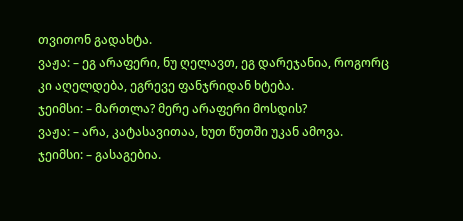თვითონ გადახტა.
ვაჟა: – ეგ არაფერი, ნუ ღელავთ, ეგ დარეჯანია, როგორც კი აღელდება, ეგრევე ფანჯრიდან ხტება.
ჯეიმსი: – მართლა? მერე არაფერი მოსდის?
ვაჟა: – არა, კატასავითაა, ხუთ წუთში უკან ამოვა.
ჯეიმსი: – გასაგებია.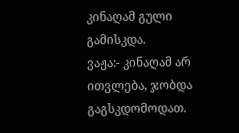კინაღამ გული გამისკდა.
ვაჟა:- კინაღამ არ ითვლება, ჯობდა გაგსკდომოდათ.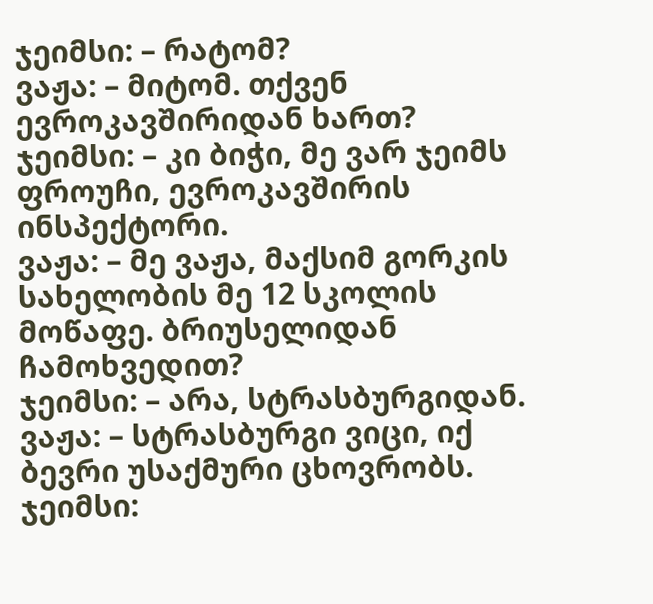ჯეიმსი: – რატომ?
ვაჟა: – მიტომ. თქვენ ევროკავშირიდან ხართ?
ჯეიმსი: – კი ბიჭი, მე ვარ ჯეიმს ფროუჩი, ევროკავშირის ინსპექტორი.
ვაჟა: – მე ვაჟა, მაქსიმ გორკის სახელობის მე 12 სკოლის მოწაფე. ბრიუსელიდან ჩამოხვედით?
ჯეიმსი: – არა, სტრასბურგიდან.
ვაჟა: – სტრასბურგი ვიცი, იქ ბევრი უსაქმური ცხოვრობს.
ჯეიმსი: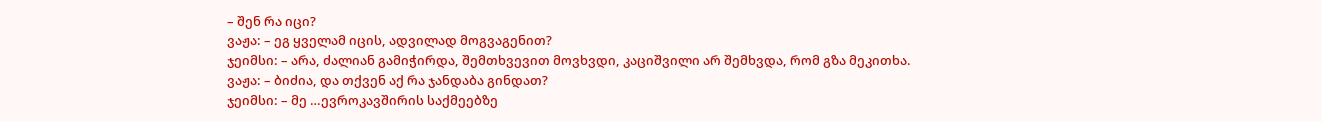– შენ რა იცი?
ვაჟა: – ეგ ყველამ იცის, ადვილად მოგვაგენით?
ჯეიმსი: – არა, ძალიან გამიჭირდა, შემთხვევით მოვხვდი, კაციშვილი არ შემხვდა, რომ გზა მეკითხა.
ვაჟა: – ბიძია, და თქვენ აქ რა ჯანდაბა გინდათ?
ჯეიმსი: – მე …ევროკავშირის საქმეებზე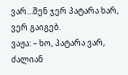ვარ…შენ ჯერ პატარა ხარ, ვერ გაიგებ.
ვაჟა: – ხო, პატარა ვარ, ძალიან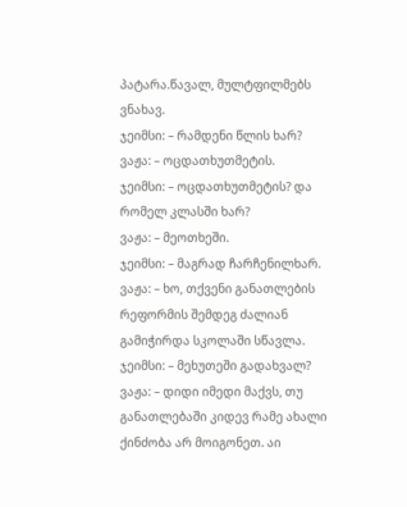პატარა.წავალ, მულტფილმებს ვნახავ.
ჯეიმსი: – რამდენი წლის ხარ?
ვაჟა: – ოცდათხუთმეტის.
ჯეიმსი: – ოცდათხუთმეტის? და რომელ კლასში ხარ?
ვაჟა: – მეოთხეში.
ჯეიმსი: – მაგრად ჩარჩენილხარ.
ვაჟა: – ხო, თქვენი განათლების რეფორმის შემდეგ ძალიან გამიჭირდა სკოლაში სწავლა.
ჯეიმსი: – მეხუთეში გადახვალ?
ვაჟა: – დიდი იმედი მაქვს, თუ განათლებაში კიდევ რამე ახალი ქინძობა არ მოიგონეთ. აი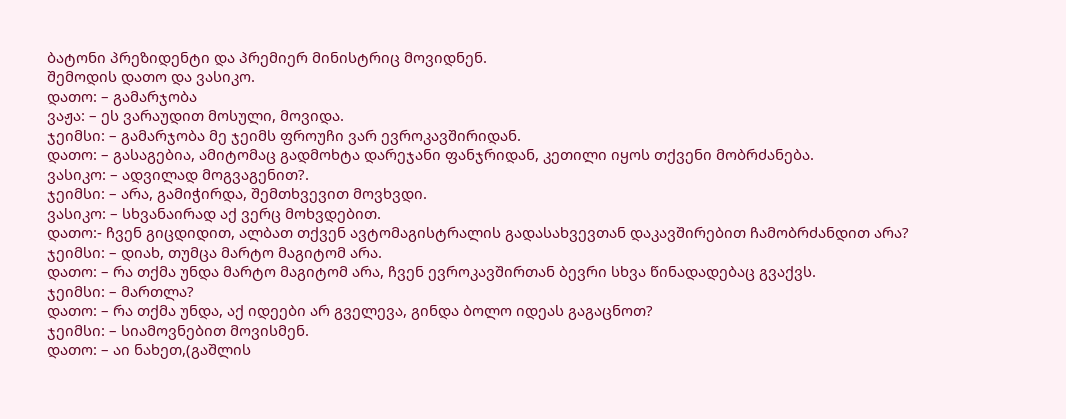ბატონი პრეზიდენტი და პრემიერ მინისტრიც მოვიდნენ.
შემოდის დათო და ვასიკო.
დათო: – გამარჯობა
ვაჟა: – ეს ვარაუდით მოსული, მოვიდა.
ჯეიმსი: – გამარჯობა მე ჯეიმს ფროუჩი ვარ ევროკავშირიდან.
დათო: – გასაგებია, ამიტომაც გადმოხტა დარეჯანი ფანჯრიდან, კეთილი იყოს თქვენი მობრძანება.
ვასიკო: – ადვილად მოგვაგენით?.
ჯეიმსი: – არა, გამიჭირდა, შემთხვევით მოვხვდი.
ვასიკო: – სხვანაირად აქ ვერც მოხვდებით.
დათო:- ჩვენ გიცდიდით, ალბათ თქვენ ავტომაგისტრალის გადასახვევთან დაკავშირებით ჩამობრძანდით არა?
ჯეიმსი: – დიახ, თუმცა მარტო მაგიტომ არა.
დათო: – რა თქმა უნდა მარტო მაგიტომ არა, ჩვენ ევროკავშირთან ბევრი სხვა წინადადებაც გვაქვს.
ჯეიმსი: – მართლა?
დათო: – რა თქმა უნდა, აქ იდეები არ გველევა, გინდა ბოლო იდეას გაგაცნოთ?
ჯეიმსი: – სიამოვნებით მოვისმენ.
დათო: – აი ნახეთ,(გაშლის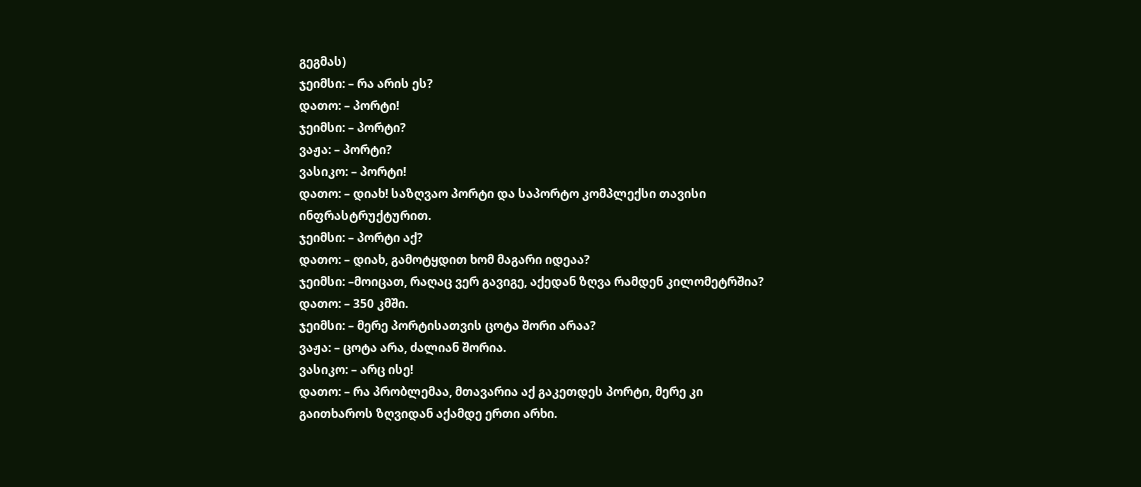გეგმას)
ჯეიმსი: – რა არის ეს?
დათო: – პორტი!
ჯეიმსი: – პორტი?
ვაჟა: – პორტი?
ვასიკო: – პორტი!
დათო: – დიახ! საზღვაო პორტი და საპორტო კომპლექსი თავისი ინფრასტრუქტურით.
ჯეიმსი: – პორტი აქ?
დათო: – დიახ, გამოტყდით ხომ მაგარი იდეაა?
ჯეიმსი: –მოიცათ, რაღაც ვერ გავიგე, აქედან ზღვა რამდენ კილომეტრშია?
დათო: – 350 კმში.
ჯეიმსი: – მერე პორტისათვის ცოტა შორი არაა?
ვაჟა: – ცოტა არა, ძალიან შორია.
ვასიკო: – არც ისე!
დათო: – რა პრობლემაა, მთავარია აქ გაკეთდეს პორტი, მერე კი გაითხაროს ზღვიდან აქამდე ერთი არხი.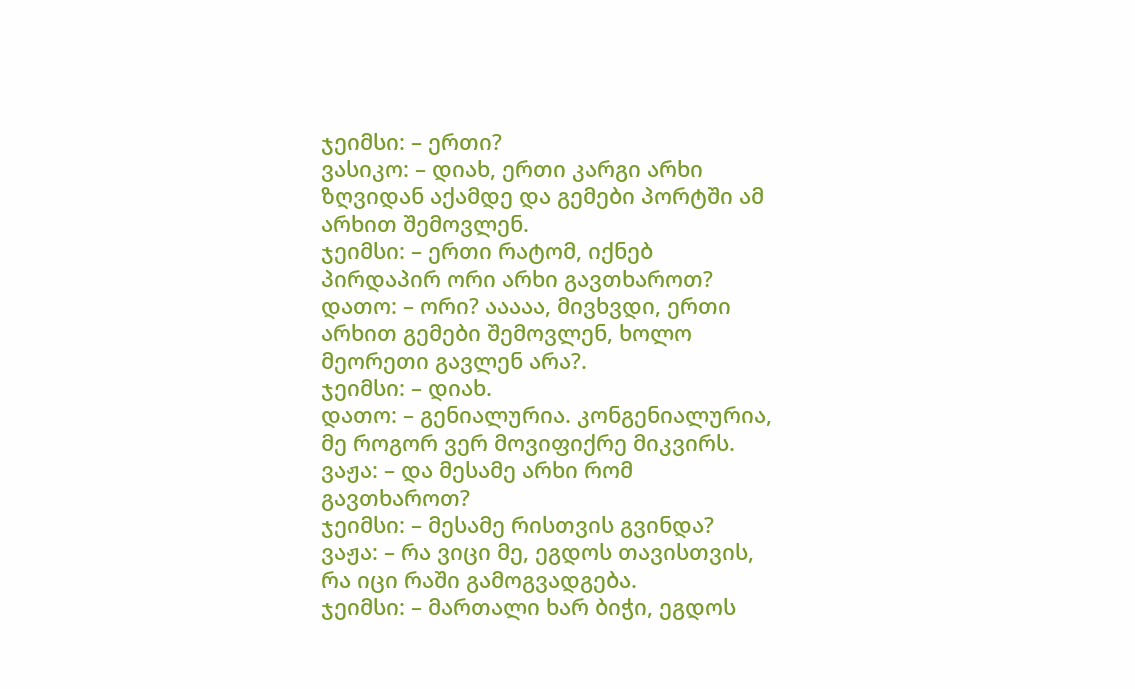ჯეიმსი: – ერთი?
ვასიკო: – დიახ, ერთი კარგი არხი ზღვიდან აქამდე და გემები პორტში ამ არხით შემოვლენ.
ჯეიმსი: – ერთი რატომ, იქნებ პირდაპირ ორი არხი გავთხაროთ?
დათო: – ორი? ააააა, მივხვდი, ერთი არხით გემები შემოვლენ, ხოლო მეორეთი გავლენ არა?.
ჯეიმსი: – დიახ.
დათო: – გენიალურია. კონგენიალურია, მე როგორ ვერ მოვიფიქრე მიკვირს.
ვაჟა: – და მესამე არხი რომ გავთხაროთ?
ჯეიმსი: – მესამე რისთვის გვინდა?
ვაჟა: – რა ვიცი მე, ეგდოს თავისთვის, რა იცი რაში გამოგვადგება.
ჯეიმსი: – მართალი ხარ ბიჭი, ეგდოს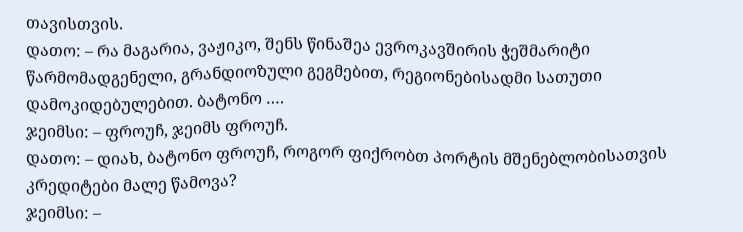თავისთვის.
დათო: – რა მაგარია, ვაჟიკო, შენს წინაშეა ევროკავშირის ჭეშმარიტი წარმომადგენელი, გრანდიოზული გეგმებით, რეგიონებისადმი სათუთი დამოკიდებულებით. ბატონო ….
ჯეიმსი: – ფროუჩ, ჯეიმს ფროუჩ.
დათო: – დიახ, ბატონო ფროუჩ, როგორ ფიქრობთ პორტის მშენებლობისათვის კრედიტები მალე წამოვა?
ჯეიმსი: –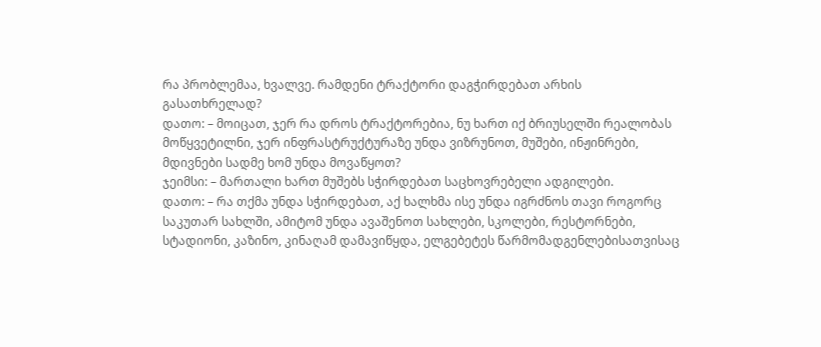რა პრობლემაა, ხვალვე. რამდენი ტრაქტორი დაგჭირდებათ არხის გასათხრელად?
დათო: – მოიცათ, ჯერ რა დროს ტრაქტორებია, ნუ ხართ იქ ბრიუსელში რეალობას მოწყვეტილნი, ჯერ ინფრასტრუქტურაზე უნდა ვიზრუნოთ, მუშები, ინჟინრები, მდივნები სადმე ხომ უნდა მოვაწყოთ?
ჯეიმსი: – მართალი ხართ მუშებს სჭირდებათ საცხოვრებელი ადგილები.
დათო: – რა თქმა უნდა სჭირდებათ, აქ ხალხმა ისე უნდა იგრძნოს თავი როგორც საკუთარ სახლში, ამიტომ უნდა ავაშენოთ სახლები, სკოლები, რესტორნები, სტადიონი, კაზინო, კინაღამ დამავიწყდა, ელგებეტეს წარმომადგენლებისათვისაც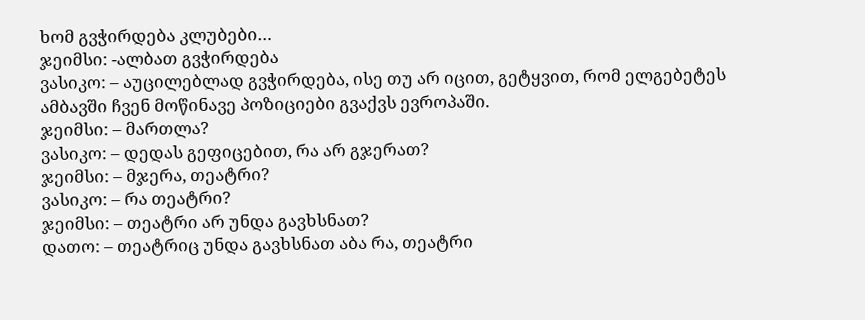ხომ გვჭირდება კლუბები…
ჯეიმსი: -ალბათ გვჭირდება
ვასიკო: – აუცილებლად გვჭირდება, ისე თუ არ იცით, გეტყვით, რომ ელგებეტეს ამბავში ჩვენ მოწინავე პოზიციები გვაქვს ევროპაში.
ჯეიმსი: – მართლა?
ვასიკო: – დედას გეფიცებით, რა არ გჯერათ?
ჯეიმსი: – მჯერა, თეატრი?
ვასიკო: – რა თეატრი?
ჯეიმსი: – თეატრი არ უნდა გავხსნათ?
დათო: – თეატრიც უნდა გავხსნათ აბა რა, თეატრი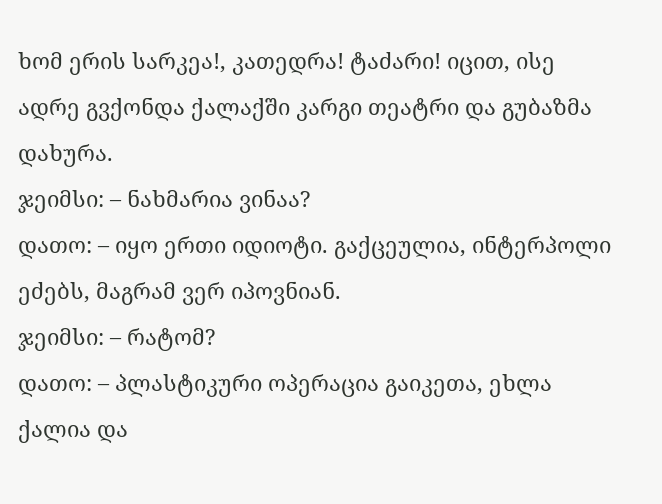ხომ ერის სარკეა!, კათედრა! ტაძარი! იცით, ისე ადრე გვქონდა ქალაქში კარგი თეატრი და გუბაზმა დახურა.
ჯეიმსი: – ნახმარია ვინაა?
დათო: – იყო ერთი იდიოტი. გაქცეულია, ინტერპოლი ეძებს, მაგრამ ვერ იპოვნიან.
ჯეიმსი: – რატომ?
დათო: – პლასტიკური ოპერაცია გაიკეთა, ეხლა ქალია და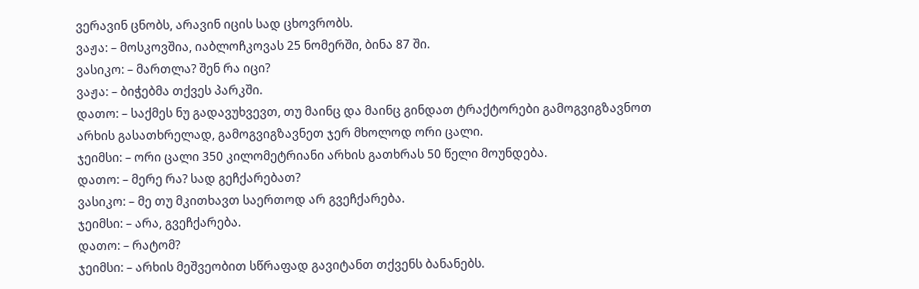ვერავინ ცნობს, არავინ იცის სად ცხოვრობს.
ვაჟა: – მოსკოვშია, იაბლოჩკოვას 25 ნომერში, ბინა 87 ში.
ვასიკო: – მართლა? შენ რა იცი?
ვაჟა: – ბიჭებმა თქვეს პარკში.
დათო: – საქმეს ნუ გადავუხვევთ, თუ მაინც და მაინც გინდათ ტრაქტორები გამოგვიგზავნოთ არხის გასათხრელად, გამოგვიგზავნეთ ჯერ მხოლოდ ორი ცალი.
ჯეიმსი: – ორი ცალი 350 კილომეტრიანი არხის გათხრას 50 წელი მოუნდება.
დათო: – მერე რა? სად გეჩქარებათ?
ვასიკო: – მე თუ მკითხავთ საერთოდ არ გვეჩქარება.
ჯეიმსი: – არა, გვეჩქარება.
დათო: – რატომ?
ჯეიმსი: – არხის მეშვეობით სწრაფად გავიტანთ თქვენს ბანანებს.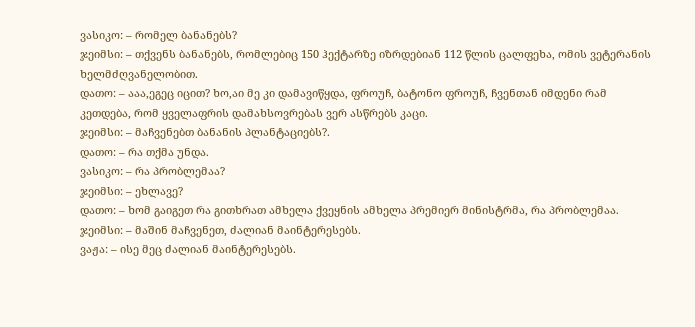ვასიკო: – რომელ ბანანებს?
ჯეიმსი: – თქვენს ბანანებს, რომლებიც 150 ჰექტარზე იზრდებიან 112 წლის ცალფეხა, ომის ვეტერანის ხელმძღვანელობით.
დათო: – ააა,ეგეც იცით? ხო,აი მე კი დამავიწყდა, ფროუჩ, ბატონო ფროუჩ, ჩვენთან იმდენი რამ კეთდება, რომ ყველაფრის დამახსოვრებას ვერ ასწრებს კაცი.
ჯეიმსი: – მაჩვენებთ ბანანის პლანტაციებს?.
დათო: – რა თქმა უნდა.
ვასიკო: – რა პრობლემაა?
ჯეიმსი: – ეხლავე?
დათო: – ხომ გაიგეთ რა გითხრათ ამხელა ქვეყნის ამხელა პრემიერ მინისტრმა, რა პრობლემაა.
ჯეიმსი: – მაშინ მაჩვენეთ, ძალიან მაინტერესებს.
ვაჟა: – ისე მეც ძალიან მაინტერესებს.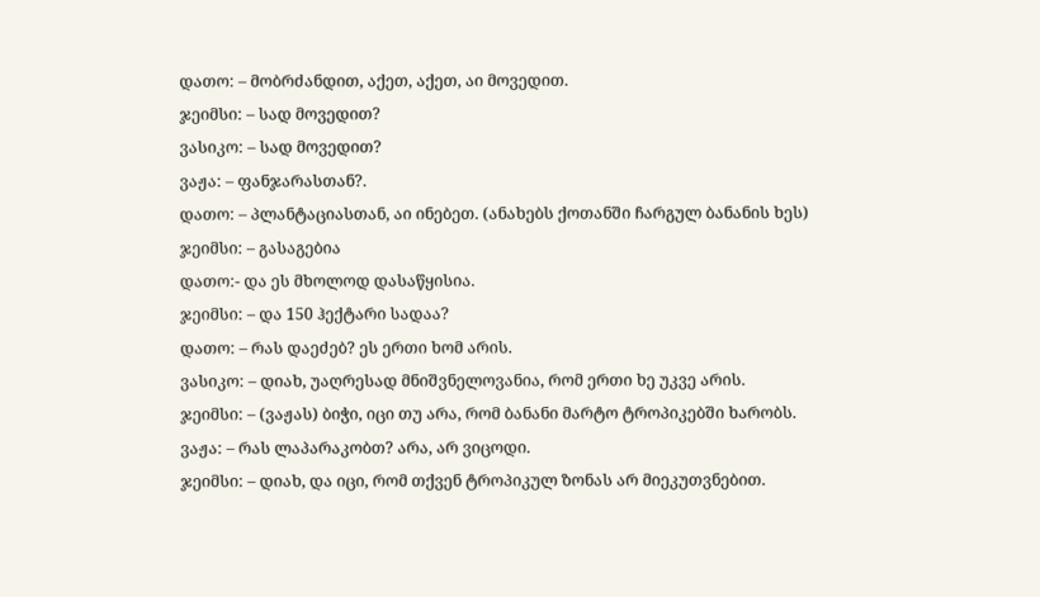დათო: – მობრძანდით, აქეთ, აქეთ, აი მოვედით.
ჯეიმსი: – სად მოვედით?
ვასიკო: – სად მოვედით?
ვაჟა: – ფანჯარასთან?.
დათო: – პლანტაციასთან, აი ინებეთ. (ანახებს ქოთანში ჩარგულ ბანანის ხეს)
ჯეიმსი: – გასაგებია
დათო:- და ეს მხოლოდ დასაწყისია.
ჯეიმსი: – და 150 ჰექტარი სადაა?
დათო: – რას დაეძებ? ეს ერთი ხომ არის.
ვასიკო: – დიახ, უაღრესად მნიშვნელოვანია, რომ ერთი ხე უკვე არის.
ჯეიმსი: – (ვაჟას) ბიჭი, იცი თუ არა, რომ ბანანი მარტო ტროპიკებში ხარობს.
ვაჟა: – რას ლაპარაკობთ? არა, არ ვიცოდი.
ჯეიმსი: – დიახ, და იცი, რომ თქვენ ტროპიკულ ზონას არ მიეკუთვნებით.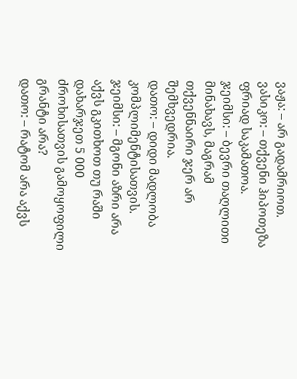ვაჟა: – არ გადამრიოთ.
ვასიკო: – თქვენი ჰიპოთეზა ფრიად საკამათოა.
ჯეიმსი: – ბევრი თაღლითი მინახავს, მაგრამ თქვენნაირი ჯერ არ შემხვედრია.
დათო: – დიდი მადლობა კომპლიმენტისათვის.
ჯეიმსი: – მგონი აზრი არა აქვს გკითხოთ თუ რაში დახარჯეთ 5 000 ძროხისათვის გამოყოფილი გრანტი არა?
დათო: – რატომ არა აქვს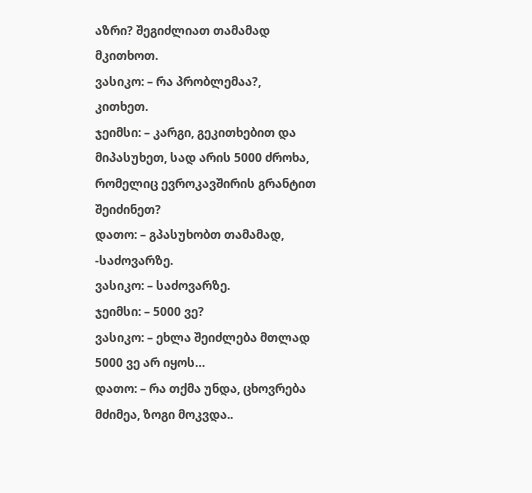აზრი? შეგიძლიათ თამამად მკითხოთ.
ვასიკო: – რა პრობლემაა?, კითხეთ.
ჯეიმსი: – კარგი, გეკითხებით და მიპასუხეთ, სად არის 5000 ძროხა, რომელიც ევროკავშირის გრანტით შეიძინეთ?
დათო: – გპასუხობთ თამამად, -საძოვარზე.
ვასიკო: – საძოვარზე.
ჯეიმსი: – 5000 ვე?
ვასიკო: – ეხლა შეიძლება მთლად 5000 ვე არ იყოს…
დათო: – რა თქმა უნდა, ცხოვრება მძიმეა, ზოგი მოკვდა..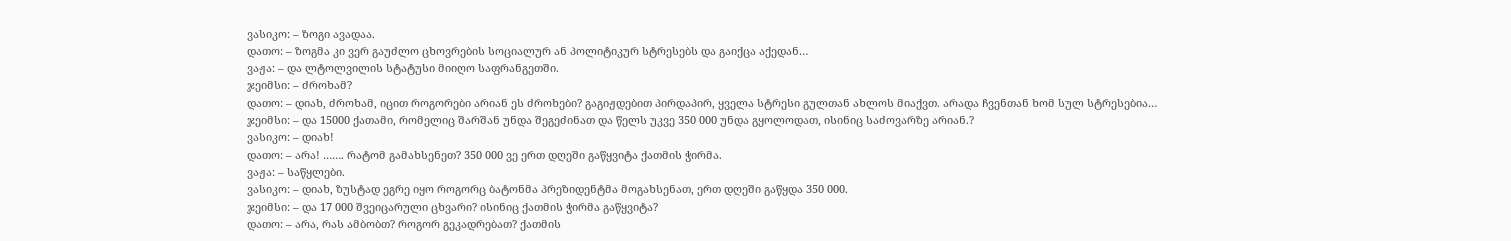ვასიკო: – ზოგი ავადაა.
დათო: – ზოგმა კი ვერ გაუძლო ცხოვრების სოციალურ ან პოლიტიკურ სტრესებს და გაიქცა აქედან…
ვაჟა: – და ლტოლვილის სტატუსი მიიღო საფრანგეთში.
ჯეიმსი: – ძროხამ?
დათო: – დიახ, ძროხამ, იცით როგორები არიან ეს ძროხები? გაგიჟდებით პირდაპირ, ყველა სტრესი გულთან ახლოს მიაქვთ. არადა ჩვენთან ხომ სულ სტრესებია…
ჯეიმსი: – და 15000 ქათამი, რომელიც შარშან უნდა შეგეძინათ და წელს უკვე 350 000 უნდა გყოლოდათ, ისინიც საძოვარზე არიან.?
ვასიკო: – დიახ!
დათო: – არა! ……. რატომ გამახსენეთ? 350 000 ვე ერთ დღეში გაწყვიტა ქათმის ჭირმა.
ვაჟა: – საწყლები.
ვასიკო: – დიახ, ზუსტად ეგრე იყო როგორც ბატონმა პრეზიდენტმა მოგახსენათ, ერთ დღეში გაწყდა 350 000.
ჯეიმსი: – და 17 000 შვეიცარული ცხვარი? ისინიც ქათმის ჭირმა გაწყვიტა?
დათო: – არა, რას ამბობთ? როგორ გეკადრებათ? ქათმის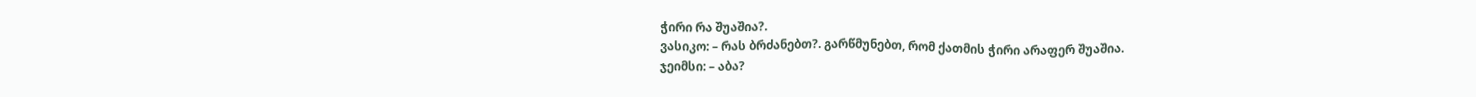ჭირი რა შუაშია?.
ვასიკო: – რას ბრძანებთ?. გარწმუნებთ, რომ ქათმის ჭირი არაფერ შუაშია.
ჯეიმსი: – აბა?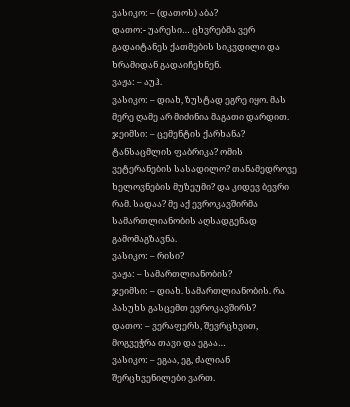ვასიკო: – (დათოს) აბა?
დათო:- უარესი… ცხვრებმა ვერ გადაიტანეს ქათმების სიკვდილი და ხრამიდან გადაიჩეხნენ.
ვაჟა: – აუჰ.
ვასიკო: – დიახ, ზუსტად ეგრე იყო. მას მერე ღამე არ მიძინია მაგათი დარდით.
ჯეიმსი: – ცემენტის ქარხანა? ტანსაცმლის ფაბრიკა? ომის ვეტერანების სასადილო? თანამედროვე ხელოვნების მუზეუმი? და კიდევ ბევრი რამ. სადაა? მე აქ ევროკავშირმა სამართლიანობის აღსადგენად გამომაგზავნა.
ვასიკო: – რისი?
ვაჟა: – სამართლიანობის?
ჯეიმსი: – დიახ. სამართლიანობის. რა პასუხს გასცემთ ევროკავშირს?
დათო: – ვერაფერს, შევრცხვით, მოგვეჭრა თავი და ეგაა…
ვასიკო: – ეგაა, ეგ, ძალიან შერცხვენილები ვართ.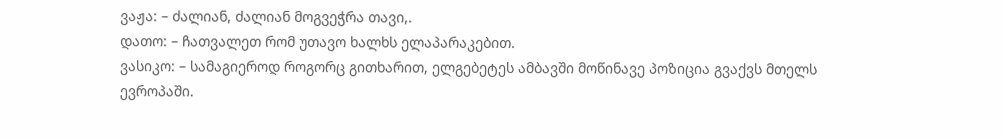ვაჟა: – ძალიან, ძალიან მოგვეჭრა თავი,.
დათო: – ჩათვალეთ რომ უთავო ხალხს ელაპარაკებით.
ვასიკო: – სამაგიეროდ როგორც გითხარით, ელგებეტეს ამბავში მოწინავე პოზიცია გვაქვს მთელს ევროპაში.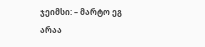ჯეიმსი: – მარტო ეგ არაა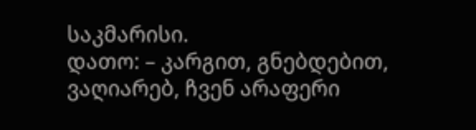საკმარისი.
დათო: – კარგით, გნებდებით, ვაღიარებ, ჩვენ არაფერი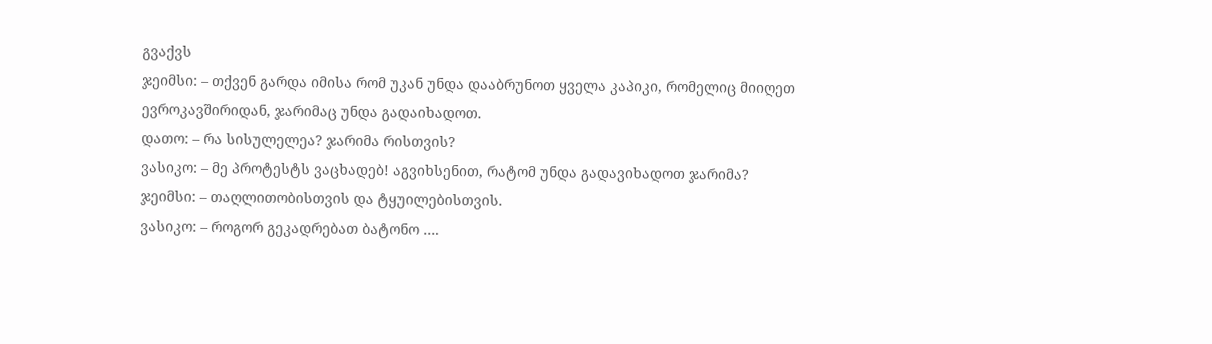გვაქვს
ჯეიმსი: – თქვენ გარდა იმისა რომ უკან უნდა დააბრუნოთ ყველა კაპიკი, რომელიც მიიღეთ ევროკავშირიდან, ჯარიმაც უნდა გადაიხადოთ.
დათო: – რა სისულელეა? ჯარიმა რისთვის?
ვასიკო: – მე პროტესტს ვაცხადებ! აგვიხსენით, რატომ უნდა გადავიხადოთ ჯარიმა?
ჯეიმსი: – თაღლითობისთვის და ტყუილებისთვის.
ვასიკო: – როგორ გეკადრებათ ბატონო ….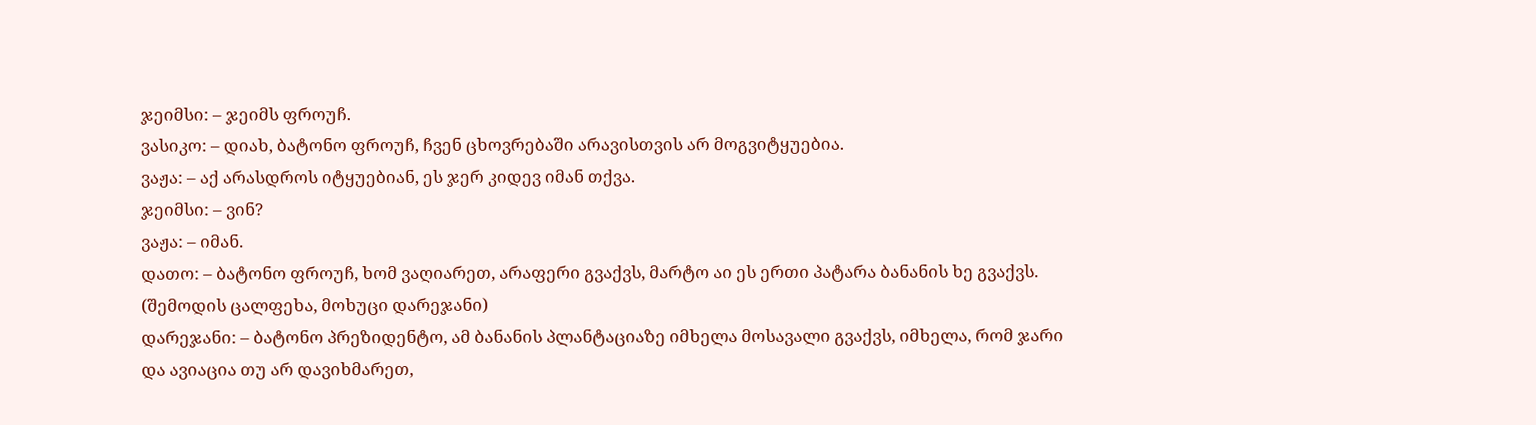ჯეიმსი: – ჯეიმს ფროუჩ.
ვასიკო: – დიახ, ბატონო ფროუჩ, ჩვენ ცხოვრებაში არავისთვის არ მოგვიტყუებია.
ვაჟა: – აქ არასდროს იტყუებიან, ეს ჯერ კიდევ იმან თქვა.
ჯეიმსი: – ვინ?
ვაჟა: – იმან.
დათო: – ბატონო ფროუჩ, ხომ ვაღიარეთ, არაფერი გვაქვს, მარტო აი ეს ერთი პატარა ბანანის ხე გვაქვს.
(შემოდის ცალფეხა, მოხუცი დარეჯანი)
დარეჯანი: – ბატონო პრეზიდენტო, ამ ბანანის პლანტაციაზე იმხელა მოსავალი გვაქვს, იმხელა, რომ ჯარი და ავიაცია თუ არ დავიხმარეთ,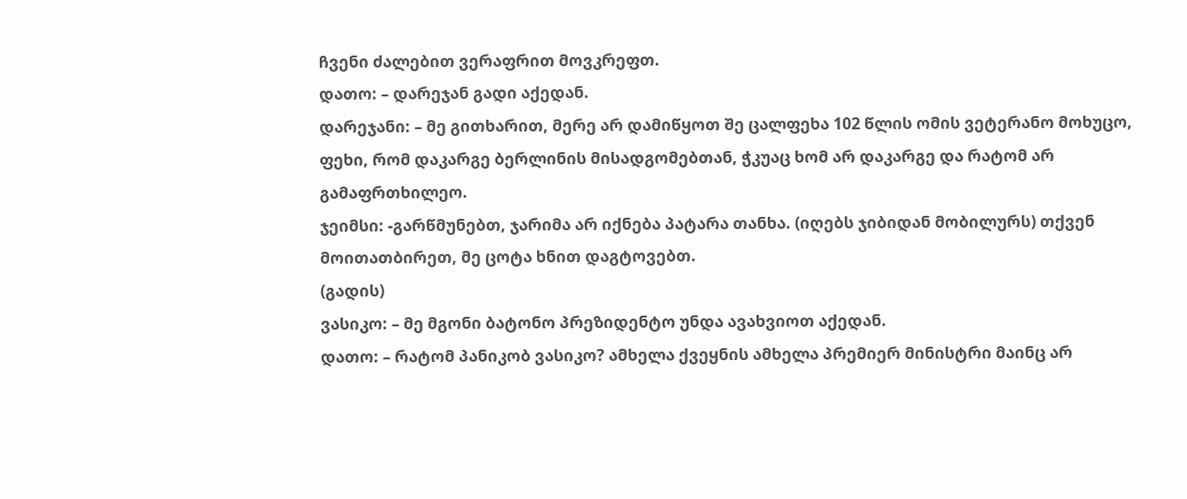ჩვენი ძალებით ვერაფრით მოვკრეფთ.
დათო: – დარეჯან გადი აქედან.
დარეჯანი: – მე გითხარით, მერე არ დამიწყოთ შე ცალფეხა 102 წლის ომის ვეტერანო მოხუცო, ფეხი, რომ დაკარგე ბერლინის მისადგომებთან, ჭკუაც ხომ არ დაკარგე და რატომ არ გამაფრთხილეო.
ჯეიმსი: -გარწმუნებთ, ჯარიმა არ იქნება პატარა თანხა. (იღებს ჯიბიდან მობილურს) თქვენ მოითათბირეთ, მე ცოტა ხნით დაგტოვებთ.
(გადის)
ვასიკო: – მე მგონი ბატონო პრეზიდენტო უნდა ავახვიოთ აქედან.
დათო: – რატომ პანიკობ ვასიკო? ამხელა ქვეყნის ამხელა პრემიერ მინისტრი მაინც არ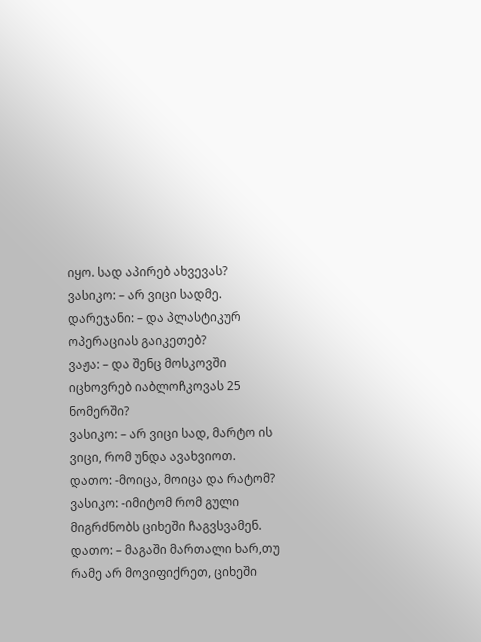იყო. სად აპირებ ახვევას?
ვასიკო: – არ ვიცი სადმე.
დარეჯანი: – და პლასტიკურ ოპერაციას გაიკეთებ?
ვაჟა: – და შენც მოსკოვში იცხოვრებ იაბლოჩკოვას 25 ნომერში?
ვასიკო: – არ ვიცი სად, მარტო ის ვიცი, რომ უნდა ავახვიოთ.
დათო: -მოიცა, მოიცა და რატომ?
ვასიკო: -იმიტომ რომ გული მიგრძნობს ციხეში ჩაგვსვამენ.
დათო: – მაგაში მართალი ხარ,თუ რამე არ მოვიფიქრეთ, ციხეში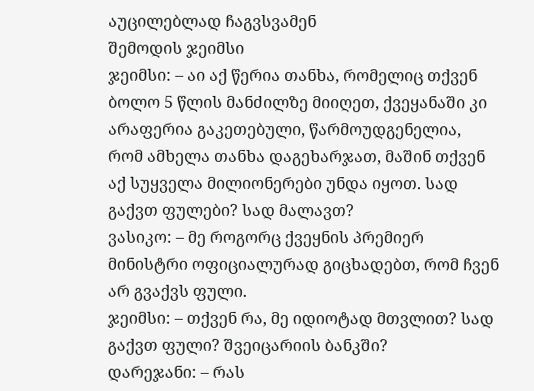აუცილებლად ჩაგვსვამენ
შემოდის ჯეიმსი
ჯეიმსი: – აი აქ წერია თანხა, რომელიც თქვენ ბოლო 5 წლის მანძილზე მიიღეთ, ქვეყანაში კი არაფერია გაკეთებული, წარმოუდგენელია, რომ ამხელა თანხა დაგეხარჯათ, მაშინ თქვენ აქ სუყველა მილიონერები უნდა იყოთ. სად გაქვთ ფულები? სად მალავთ?
ვასიკო: – მე როგორც ქვეყნის პრემიერ მინისტრი ოფიციალურად გიცხადებთ, რომ ჩვენ არ გვაქვს ფული.
ჯეიმსი: – თქვენ რა, მე იდიოტად მთვლით? სად გაქვთ ფული? შვეიცარიის ბანკში?
დარეჯანი: – რას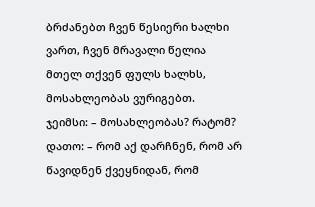ბრძანებთ ჩვენ წესიერი ხალხი ვართ, ჩვენ მრავალი წელია მთელ თქვენ ფულს ხალხს, მოსახლეობას ვურიგებთ.
ჯეიმსი: – მოსახლეობას? რატომ?
დათო: – რომ აქ დარჩნენ, რომ არ წავიდნენ ქვეყნიდან, რომ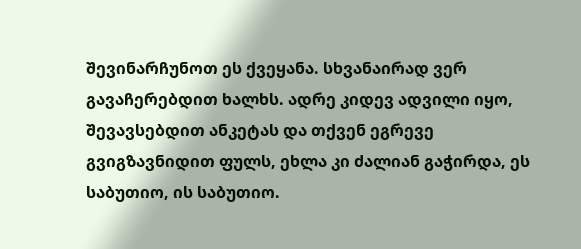შევინარჩუნოთ ეს ქვეყანა. სხვანაირად ვერ გავაჩერებდით ხალხს. ადრე კიდევ ადვილი იყო, შევავსებდით ანკეტას და თქვენ ეგრევე გვიგზავნიდით ფულს, ეხლა კი ძალიან გაჭირდა, ეს საბუთიო, ის საბუთიო.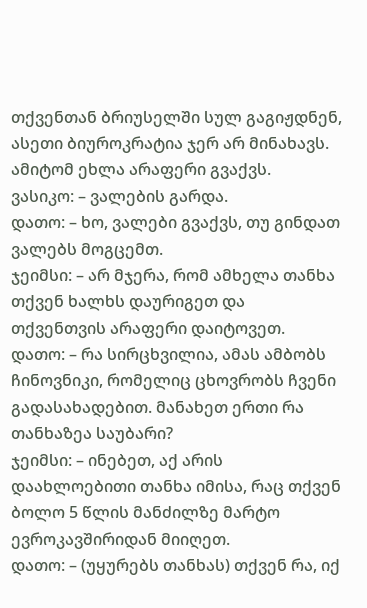თქვენთან ბრიუსელში სულ გაგიჟდნენ, ასეთი ბიუროკრატია ჯერ არ მინახავს. ამიტომ ეხლა არაფერი გვაქვს.
ვასიკო: – ვალების გარდა.
დათო: – ხო, ვალები გვაქვს, თუ გინდათ ვალებს მოგცემთ.
ჯეიმსი: – არ მჯერა, რომ ამხელა თანხა თქვენ ხალხს დაურიგეთ და თქვენთვის არაფერი დაიტოვეთ.
დათო: – რა სირცხვილია, ამას ამბობს ჩინოვნიკი, რომელიც ცხოვრობს ჩვენი გადასახადებით. მანახეთ ერთი რა თანხაზეა საუბარი?
ჯეიმსი: – ინებეთ, აქ არის დაახლოებითი თანხა იმისა, რაც თქვენ ბოლო 5 წლის მანძილზე მარტო ევროკავშირიდან მიიღეთ.
დათო: – (უყურებს თანხას) თქვენ რა, იქ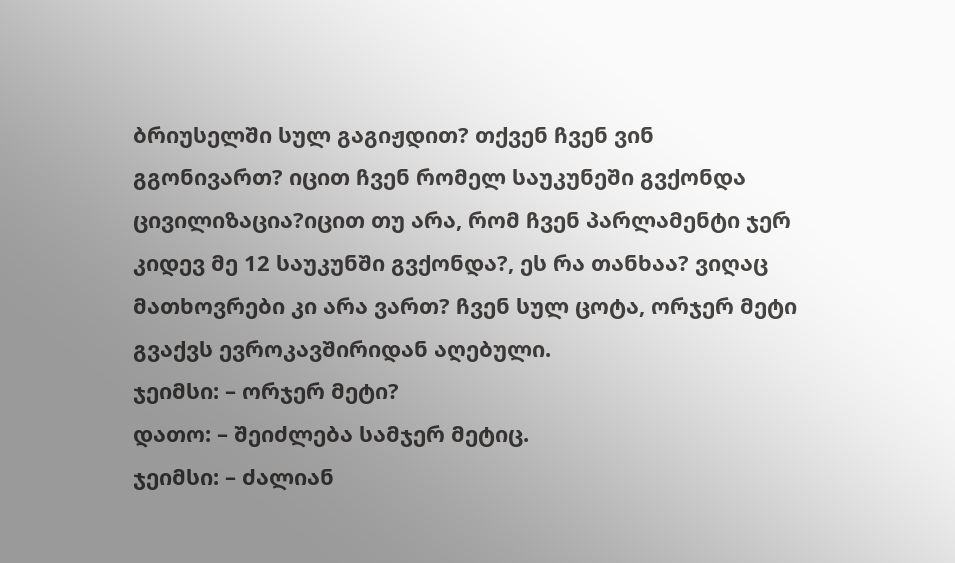ბრიუსელში სულ გაგიჟდით? თქვენ ჩვენ ვინ გგონივართ? იცით ჩვენ რომელ საუკუნეში გვქონდა ცივილიზაცია?იცით თუ არა, რომ ჩვენ პარლამენტი ჯერ კიდევ მე 12 საუკუნში გვქონდა?, ეს რა თანხაა? ვიღაც მათხოვრები კი არა ვართ? ჩვენ სულ ცოტა, ორჯერ მეტი გვაქვს ევროკავშირიდან აღებული.
ჯეიმსი: – ორჯერ მეტი?
დათო: – შეიძლება სამჯერ მეტიც.
ჯეიმსი: – ძალიან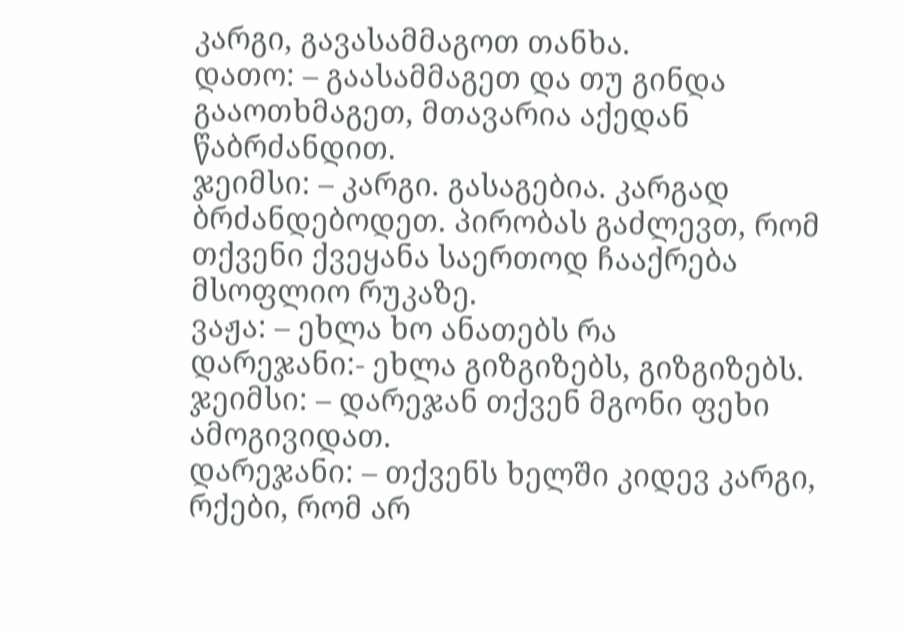კარგი, გავასამმაგოთ თანხა.
დათო: – გაასამმაგეთ და თუ გინდა გააოთხმაგეთ, მთავარია აქედან წაბრძანდით.
ჯეიმსი: – კარგი. გასაგებია. კარგად ბრძანდებოდეთ. პირობას გაძლევთ, რომ თქვენი ქვეყანა საერთოდ ჩააქრება მსოფლიო რუკაზე.
ვაჟა: – ეხლა ხო ანათებს რა
დარეჯანი:- ეხლა გიზგიზებს, გიზგიზებს.
ჯეიმსი: – დარეჯან თქვენ მგონი ფეხი ამოგივიდათ.
დარეჯანი: – თქვენს ხელში კიდევ კარგი, რქები, რომ არ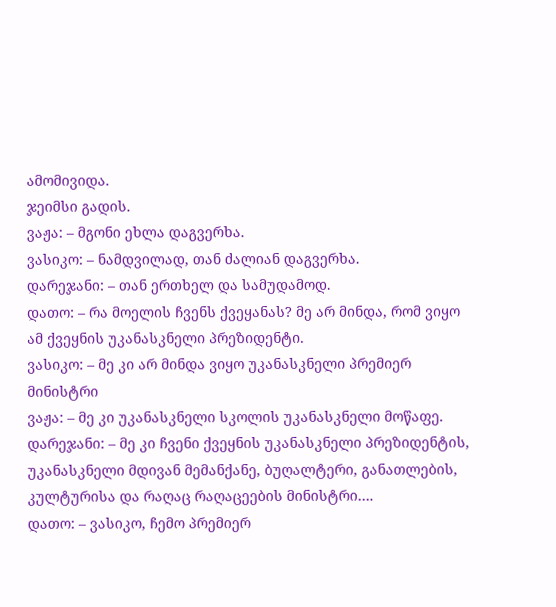ამომივიდა.
ჯეიმსი გადის.
ვაჟა: – მგონი ეხლა დაგვერხა.
ვასიკო: – ნამდვილად, თან ძალიან დაგვერხა.
დარეჯანი: – თან ერთხელ და სამუდამოდ.
დათო: – რა მოელის ჩვენს ქვეყანას? მე არ მინდა, რომ ვიყო ამ ქვეყნის უკანასკნელი პრეზიდენტი.
ვასიკო: – მე კი არ მინდა ვიყო უკანასკნელი პრემიერ მინისტრი
ვაჟა: – მე კი უკანასკნელი სკოლის უკანასკნელი მოწაფე.
დარეჯანი: – მე კი ჩვენი ქვეყნის უკანასკნელი პრეზიდენტის, უკანასკნელი მდივან მემანქანე, ბუღალტერი, განათლების, კულტურისა და რაღაც რაღაცეების მინისტრი….
დათო: – ვასიკო, ჩემო პრემიერ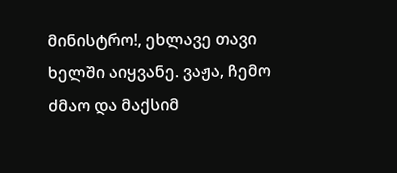მინისტრო!, ეხლავე თავი ხელში აიყვანე. ვაჟა, ჩემო ძმაო და მაქსიმ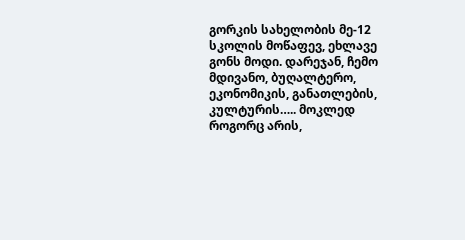გორკის სახელობის მე-12 სკოლის მოწაფევ, ეხლავე გონს მოდი. დარეჯან, ჩემო მდივანო, ბუღალტერო, ეკონომიკის, განათლების, კულტურის….. მოკლედ როგორც არის,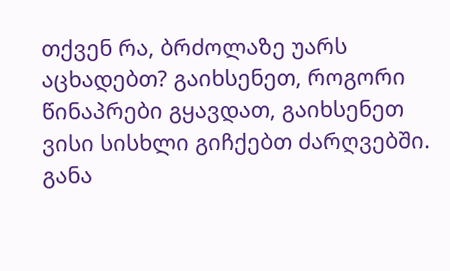თქვენ რა, ბრძოლაზე უარს აცხადებთ? გაიხსენეთ, როგორი წინაპრები გყავდათ, გაიხსენეთ ვისი სისხლი გიჩქებთ ძარღვებში. განა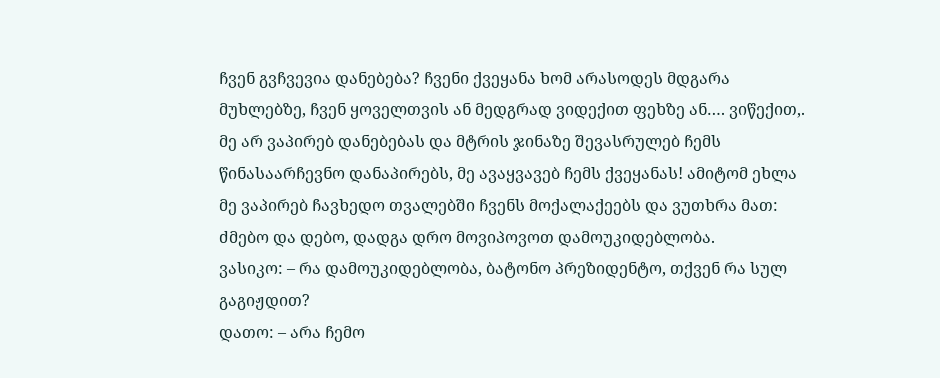ჩვენ გვჩვევია დანებება? ჩვენი ქვეყანა ხომ არასოდეს მდგარა მუხლებზე, ჩვენ ყოველთვის ან მედგრად ვიდექით ფეხზე ან…. ვიწექით,. მე არ ვაპირებ დანებებას და მტრის ჯინაზე შევასრულებ ჩემს წინასაარჩევნო დანაპირებს, მე ავაყვავებ ჩემს ქვეყანას! ამიტომ ეხლა მე ვაპირებ ჩავხედო თვალებში ჩვენს მოქალაქეებს და ვუთხრა მათ: ძმებო და დებო, დადგა დრო მოვიპოვოთ დამოუკიდებლობა.
ვასიკო: – რა დამოუკიდებლობა, ბატონო პრეზიდენტო, თქვენ რა სულ გაგიჟდით?
დათო: – არა ჩემო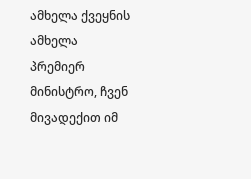ამხელა ქვეყნის ამხელა პრემიერ მინისტრო, ჩვენ მივადექით იმ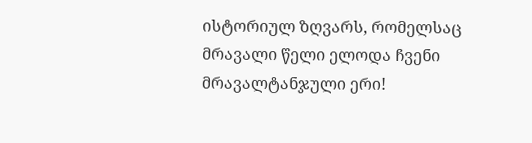ისტორიულ ზღვარს, რომელსაც მრავალი წელი ელოდა ჩვენი მრავალტანჯული ერი!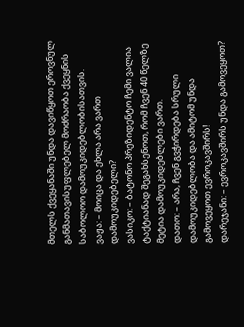მთელს ქვეყანაში უნდა დავიწყოთ ეროვნულ განმათავისუფლებელ მოძრაობა ქვეყნის საბოლოო დამოუკიდებლობისათვის.
ვაჟა: – მოიცა და ეხლა არა ვართ დამოუკიდებელი?
ვასიკო: – ბატონო პრეზიდენტო ჩემი ვალია ტაქტიანად შეგახსენოთ, რომ ჩვენ 40 წელზე მეტია დამოუკიდებლები ვართ.
დათო: – არა, ჩვენ გვჭირდება სრული დამოუკიდებლობა და ამიტომ უნდა გამოვეყოთ ევროკავშირს!
დარეჯანი: – ევროკავშირს უნდა გამოვეყოთ?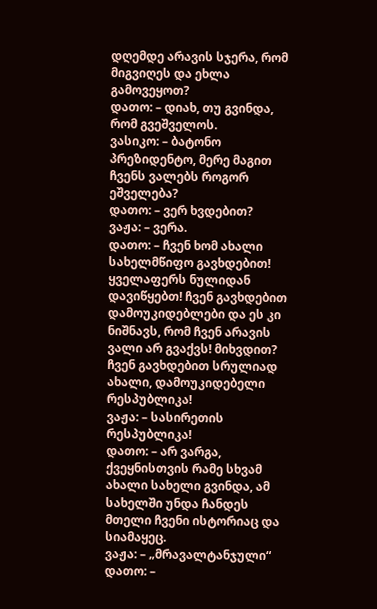დღემდე არავის სჯერა, რომ მიგვიღეს და ეხლა გამოვეყოთ?
დათო: – დიახ, თუ გვინდა, რომ გვეშველოს.
ვასიკო: – ბატონო პრეზიდენტო, მერე მაგით ჩვენს ვალებს როგორ ეშველება?
დათო: – ვერ ხვდებით?
ვაჟა: – ვერა.
დათო: – ჩვენ ხომ ახალი სახელმწიფო გავხდებით! ყველაფერს ნულიდან დავიწყებთ! ჩვენ გავხდებით დამოუკიდებლები და ეს კი ნიშნავს, რომ ჩვენ არავის ვალი არ გვაქვს! მიხვდით? ჩვენ გავხდებით სრულიად ახალი, დამოუკიდებელი რესპუბლიკა!
ვაჟა: – სასირეთის რესპუბლიკა!
დათო: – არ ვარგა, ქვეყნისთვის რამე სხვამ ახალი სახელი გვინდა, ამ სახელში უნდა ჩანდეს მთელი ჩვენი ისტორიაც და სიამაყეც.
ვაჟა: – „მრავალტანჯული“
დათო: –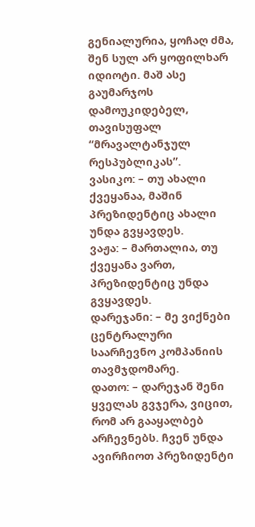გენიალურია, ყოჩაღ ძმა, შენ სულ არ ყოფილხარ იდიოტი. მაშ ასე გაუმარჯოს დამოუკიდებელ, თავისუფალ “მრავალტანჯულ რესპუბლიკას”.
ვასიკო: – თუ ახალი ქვეყანაა, მაშინ პრეზიდენტიც ახალი უნდა გვყავდეს.
ვაჟა: – მართალია, თუ ქვეყანა ვართ, პრეზიდენტიც უნდა გვყავდეს.
დარეჯანი: – მე ვიქნები ცენტრალური საარჩევნო კომპანიის თავმჯდომარე.
დათო: – დარეჯან შენი ყველას გვჯერა, ვიცით, რომ არ გააყალბებ არჩევნებს. ჩვენ უნდა ავირჩიოთ პრეზიდენტი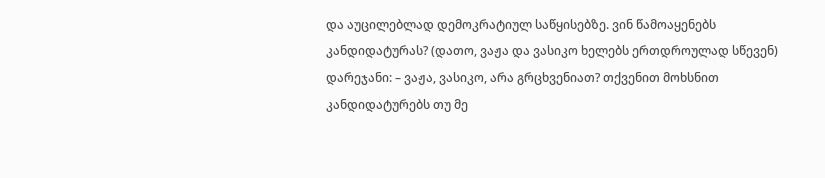და აუცილებლად დემოკრატიულ საწყისებზე. ვინ წამოაყენებს კანდიდატურას? (დათო, ვაჟა და ვასიკო ხელებს ერთდროულად სწევენ)
დარეჯანი: – ვაჟა, ვასიკო, არა გრცხვენიათ? თქვენით მოხსნით კანდიდატურებს თუ მე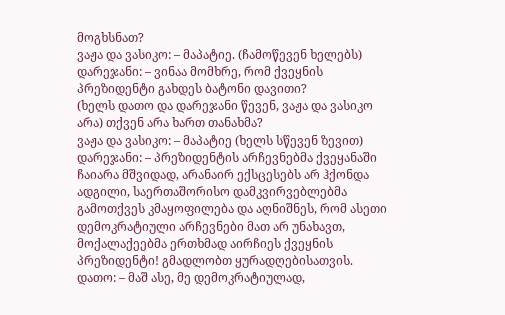მოგხსნათ?
ვაჟა და ვასიკო: – მაპატიე. (ჩამოწევენ ხელებს)
დარეჯანი: – ვინაა მომხრე, რომ ქვეყნის პრეზიდენტი გახდეს ბატონი დავითი?
(ხელს დათო და დარეჯანი წევენ, ვაჟა და ვასიკო არა) თქვენ არა ხართ თანახმა?
ვაჟა და ვასიკო: – მაპატიე (ხელს სწევენ ზევით)
დარეჯანი: – პრეზიდენტის არჩევნებმა ქვეყანაში ჩაიარა მშვიდად, არანაირ ექსცესებს არ ჰქონდა ადგილი, საერთაშორისო დამკვირვებლებმა გამოთქვეს კმაყოფილება და აღნიშნეს, რომ ასეთი დემოკრატიული არჩევნები მათ არ უნახავთ, მოქალაქეებმა ერთხმად აირჩიეს ქვეყნის პრეზიდენტი! გმადლობთ ყურადღებისათვის.
დათო: – მაშ ასე, მე დემოკრატიულად,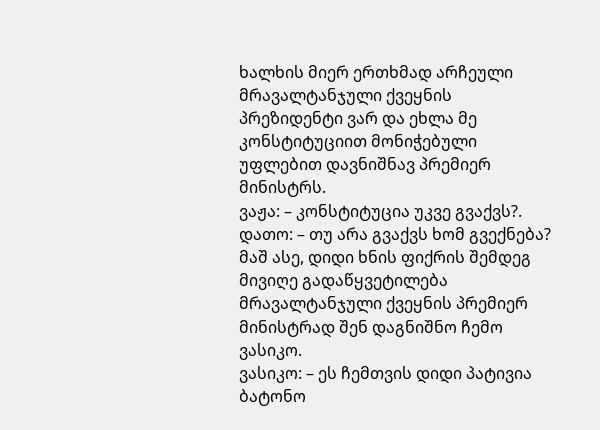ხალხის მიერ ერთხმად არჩეული მრავალტანჯული ქვეყნის პრეზიდენტი ვარ და ეხლა მე კონსტიტუციით მონიჭებული უფლებით დავნიშნავ პრემიერ მინისტრს.
ვაჟა: – კონსტიტუცია უკვე გვაქვს?.
დათო: – თუ არა გვაქვს ხომ გვექნება? მაშ ასე, დიდი ხნის ფიქრის შემდეგ მივიღე გადაწყვეტილება მრავალტანჯული ქვეყნის პრემიერ მინისტრად შენ დაგნიშნო ჩემო ვასიკო.
ვასიკო: – ეს ჩემთვის დიდი პატივია ბატონო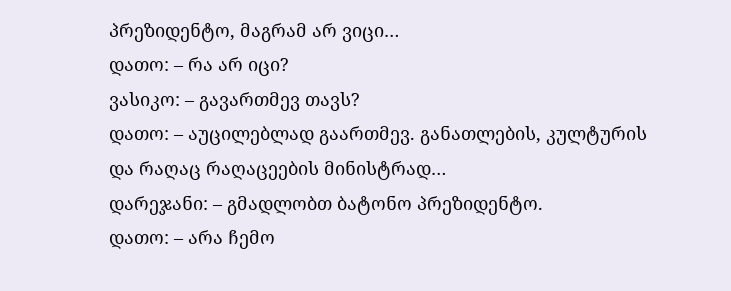პრეზიდენტო, მაგრამ არ ვიცი…
დათო: – რა არ იცი?
ვასიკო: – გავართმევ თავს?
დათო: – აუცილებლად გაართმევ. განათლების, კულტურის და რაღაც რაღაცეების მინისტრად…
დარეჯანი: – გმადლობთ ბატონო პრეზიდენტო.
დათო: – არა ჩემო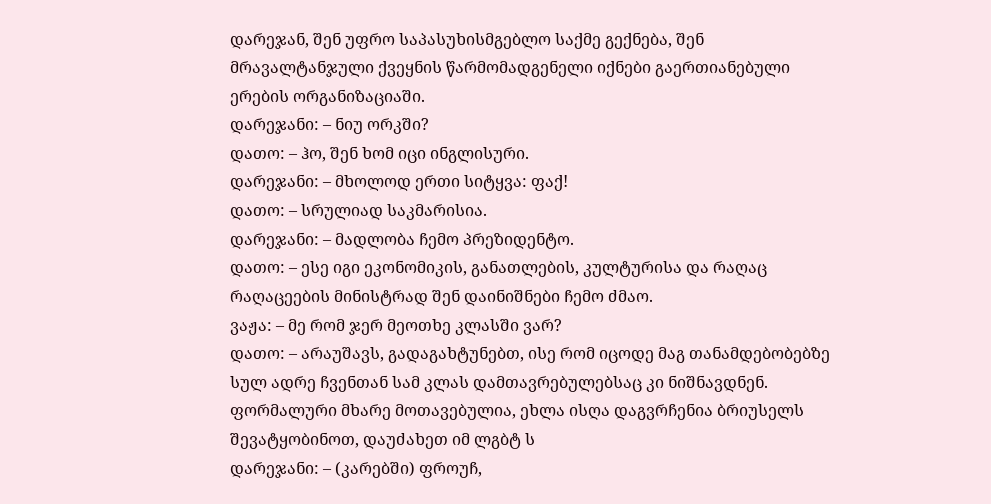დარეჯან, შენ უფრო საპასუხისმგებლო საქმე გექნება, შენ მრავალტანჯული ქვეყნის წარმომადგენელი იქნები გაერთიანებული ერების ორგანიზაციაში.
დარეჯანი: – ნიუ ორკში?
დათო: – ჰო, შენ ხომ იცი ინგლისური.
დარეჯანი: – მხოლოდ ერთი სიტყვა: ფაქ!
დათო: – სრულიად საკმარისია.
დარეჯანი: – მადლობა ჩემო პრეზიდენტო.
დათო: – ესე იგი ეკონომიკის, განათლების, კულტურისა და რაღაც რაღაცეების მინისტრად შენ დაინიშნები ჩემო ძმაო.
ვაჟა: – მე რომ ჯერ მეოთხე კლასში ვარ?
დათო: – არაუშავს, გადაგახტუნებთ, ისე რომ იცოდე მაგ თანამდებობებზე სულ ადრე ჩვენთან სამ კლას დამთავრებულებსაც კი ნიშნავდნენ. ფორმალური მხარე მოთავებულია, ეხლა ისღა დაგვრჩენია ბრიუსელს შევატყობინოთ, დაუძახეთ იმ ლგბტ ს
დარეჯანი: – (კარებში) ფროუჩ,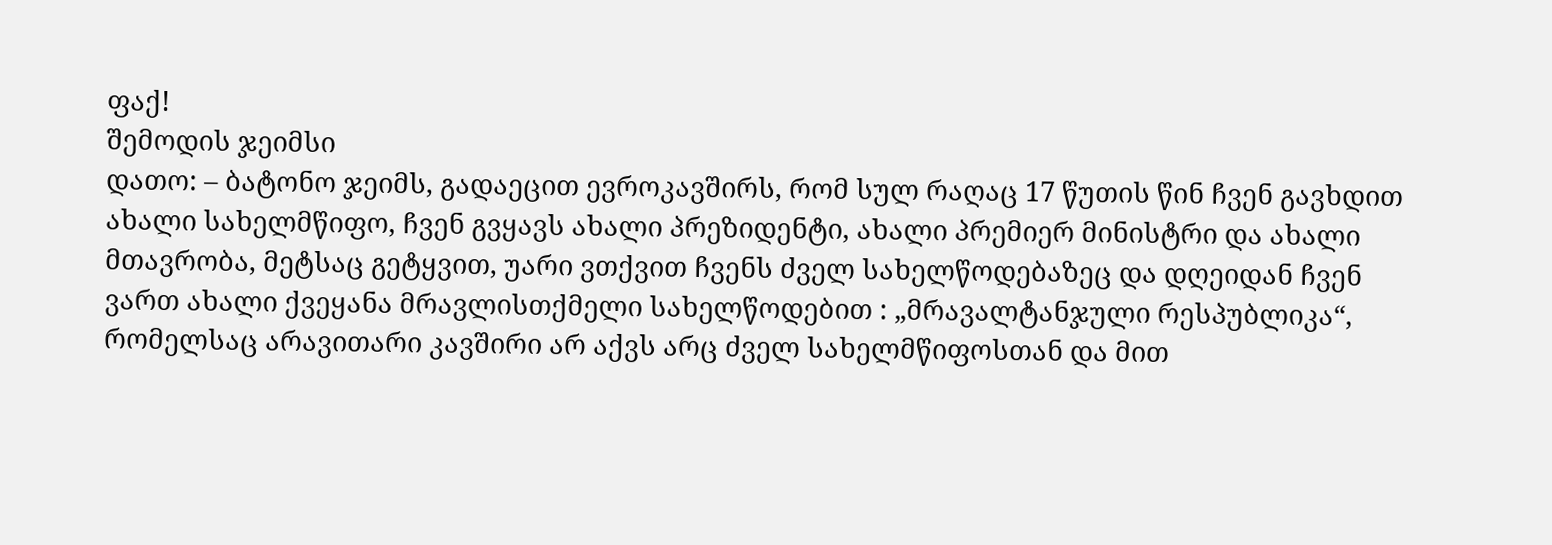ფაქ!
შემოდის ჯეიმსი
დათო: – ბატონო ჯეიმს, გადაეცით ევროკავშირს, რომ სულ რაღაც 17 წუთის წინ ჩვენ გავხდით ახალი სახელმწიფო, ჩვენ გვყავს ახალი პრეზიდენტი, ახალი პრემიერ მინისტრი და ახალი მთავრობა, მეტსაც გეტყვით, უარი ვთქვით ჩვენს ძველ სახელწოდებაზეც და დღეიდან ჩვენ ვართ ახალი ქვეყანა მრავლისთქმელი სახელწოდებით : „მრავალტანჯული რესპუბლიკა“, რომელსაც არავითარი კავშირი არ აქვს არც ძველ სახელმწიფოსთან და მით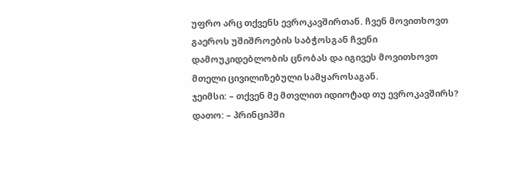უფრო არც თქვენს ევროკავშირთან. ჩვენ მოვითხოვთ გაეროს უშიშროების საბჭოსგან ჩვენი დამოუკიდებლობის ცნობას და იგივეს მოვითხოვთ მთელი ცივილიზებული სამყაროსაგან.
ჯეიმსი: – თქვენ მე მთვლით იდიოტად თუ ევროკავშირს?
დათო: – პრინციპში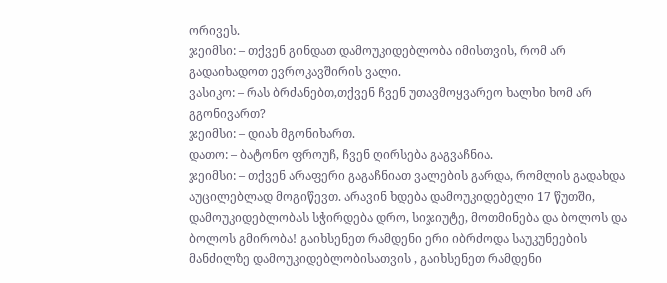ორივეს.
ჯეიმსი: – თქვენ გინდათ დამოუკიდებლობა იმისთვის, რომ არ გადაიხადოთ ევროკავშირის ვალი.
ვასიკო: – რას ბრძანებთ,თქვენ ჩვენ უთავმოყვარეო ხალხი ხომ არ გგონივართ?
ჯეიმსი: – დიახ მგონიხართ.
დათო: – ბატონო ფროუჩ, ჩვენ ღირსება გაგვაჩნია.
ჯეიმსი: – თქვენ არაფერი გაგაჩნიათ ვალების გარდა, რომლის გადახდა აუცილებლად მოგიწევთ. არავინ ხდება დამოუკიდებელი 17 წუთში, დამოუკიდებლობას სჭირდება დრო, სიჯიუტე, მოთმინება და ბოლოს და ბოლოს გმირობა! გაიხსენეთ რამდენი ერი იბრძოდა საუკუნეების მანძილზე დამოუკიდებლობისათვის , გაიხსენეთ რამდენი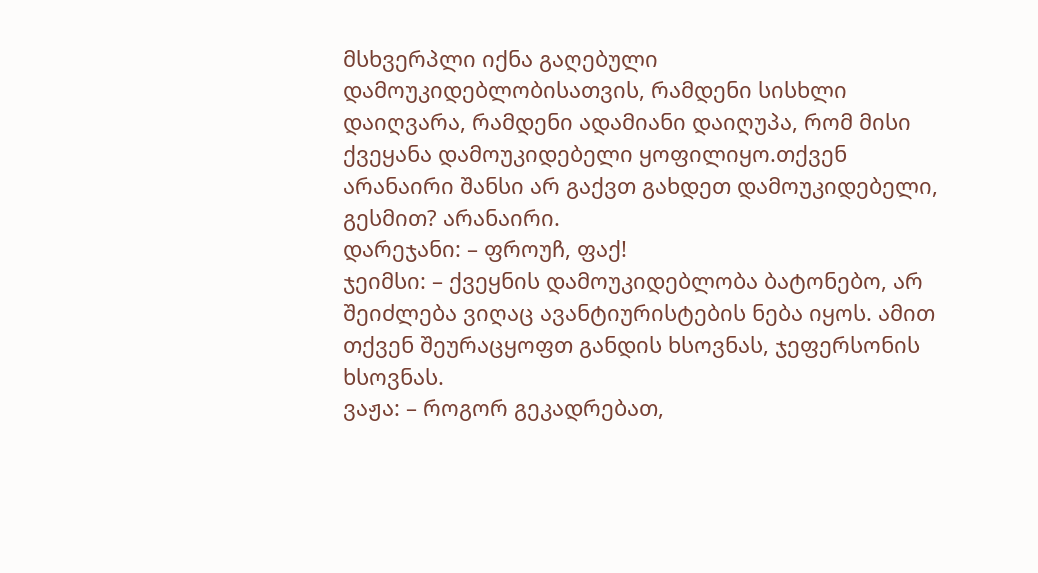მსხვერპლი იქნა გაღებული დამოუკიდებლობისათვის, რამდენი სისხლი დაიღვარა, რამდენი ადამიანი დაიღუპა, რომ მისი ქვეყანა დამოუკიდებელი ყოფილიყო.თქვენ არანაირი შანსი არ გაქვთ გახდეთ დამოუკიდებელი, გესმით? არანაირი.
დარეჯანი: – ფროუჩ, ფაქ!
ჯეიმსი: – ქვეყნის დამოუკიდებლობა ბატონებო, არ შეიძლება ვიღაც ავანტიურისტების ნება იყოს. ამით თქვენ შეურაცყოფთ განდის ხსოვნას, ჯეფერსონის ხსოვნას.
ვაჟა: – როგორ გეკადრებათ,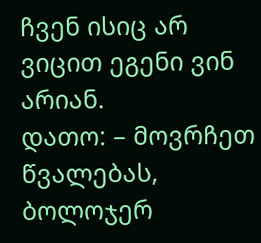ჩვენ ისიც არ ვიცით ეგენი ვინ არიან.
დათო: – მოვრჩეთ წვალებას, ბოლოჯერ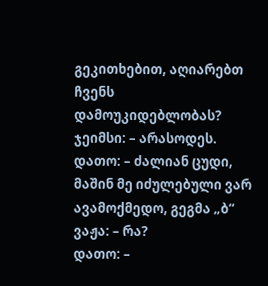გეკითხებით, აღიარებთ ჩვენს დამოუკიდებლობას?
ჯეიმსი: – არასოდეს.
დათო: – ძალიან ცუდი, მაშინ მე იძულებული ვარ ავამოქმედო, გეგმა „ბ“
ვაჟა: – რა?
დათო: –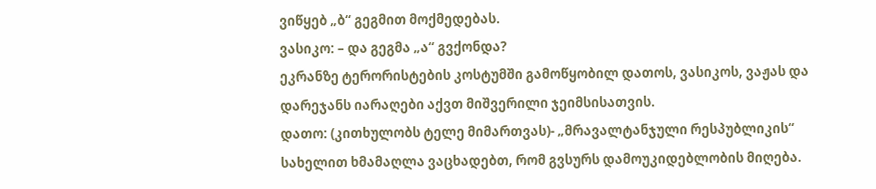ვიწყებ „ბ“ გეგმით მოქმედებას.
ვასიკო: – და გეგმა „ა“ გვქონდა?
ეკრანზე ტერორისტების კოსტუმში გამოწყობილ დათოს, ვასიკოს, ვაჟას და დარეჯანს იარაღები აქვთ მიშვერილი ჯეიმსისათვის.
დათო: (კითხულობს ტელე მიმართვას)- „მრავალტანჯული რესპუბლიკის“ სახელით ხმამაღლა ვაცხადებთ, რომ გვსურს დამოუკიდებლობის მიღება.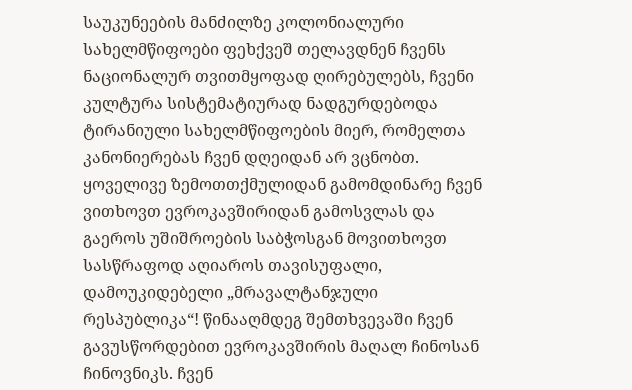საუკუნეების მანძილზე კოლონიალური სახელმწიფოები ფეხქვეშ თელავდნენ ჩვენს ნაციონალურ თვითმყოფად ღირებულებს, ჩვენი კულტურა სისტემატიურად ნადგურდებოდა ტირანიული სახელმწიფოების მიერ, რომელთა კანონიერებას ჩვენ დღეიდან არ ვცნობთ. ყოველივე ზემოთთქმულიდან გამომდინარე ჩვენ ვითხოვთ ევროკავშირიდან გამოსვლას და გაეროს უშიშროების საბჭოსგან მოვითხოვთ სასწრაფოდ აღიაროს თავისუფალი, დამოუკიდებელი „მრავალტანჯული რესპუბლიკა“! წინააღმდეგ შემთხვევაში ჩვენ გავუსწორდებით ევროკავშირის მაღალ ჩინოსან ჩინოვნიკს. ჩვენ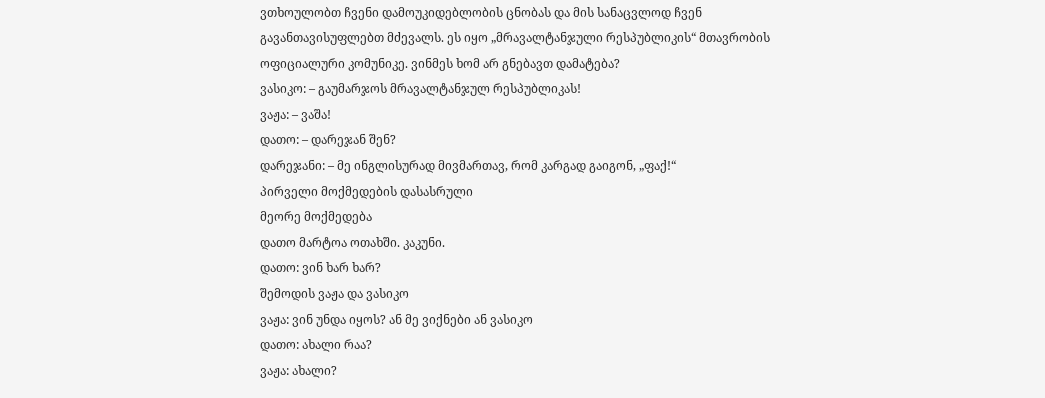ვთხოულობთ ჩვენი დამოუკიდებლობის ცნობას და მის სანაცვლოდ ჩვენ გავანთავისუფლებთ მძევალს. ეს იყო „მრავალტანჯული რესპუბლიკის“ მთავრობის ოფიციალური კომუნიკე. ვინმეს ხომ არ გნებავთ დამატება?
ვასიკო: – გაუმარჯოს მრავალტანჯულ რესპუბლიკას!
ვაჟა: – ვაშა!
დათო: – დარეჯან შენ?
დარეჯანი: – მე ინგლისურად მივმართავ, რომ კარგად გაიგონ, „ფაქ!“
პირველი მოქმედების დასასრული
მეორე მოქმედება
დათო მარტოა ოთახში. კაკუნი.
დათო: ვინ ხარ ხარ?
შემოდის ვაჟა და ვასიკო
ვაჟა: ვინ უნდა იყოს? ან მე ვიქნები ან ვასიკო
დათო: ახალი რაა?
ვაჟა: ახალი?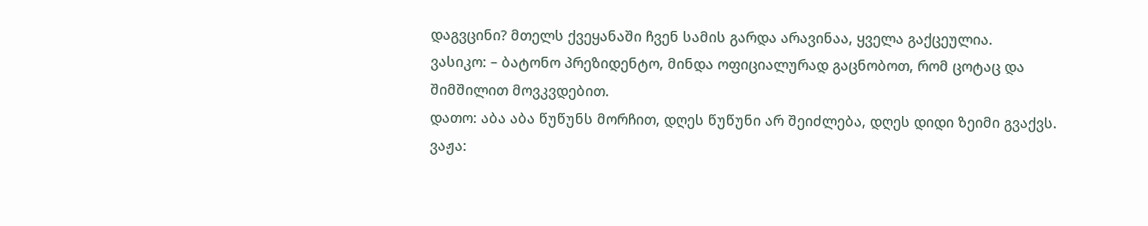დაგვცინი? მთელს ქვეყანაში ჩვენ სამის გარდა არავინაა, ყველა გაქცეულია.
ვასიკო: – ბატონო პრეზიდენტო, მინდა ოფიციალურად გაცნობოთ, რომ ცოტაც და შიმშილით მოვკვდებით.
დათო: აბა აბა წუწუნს მორჩით, დღეს წუწუნი არ შეიძლება, დღეს დიდი ზეიმი გვაქვს.
ვაჟა: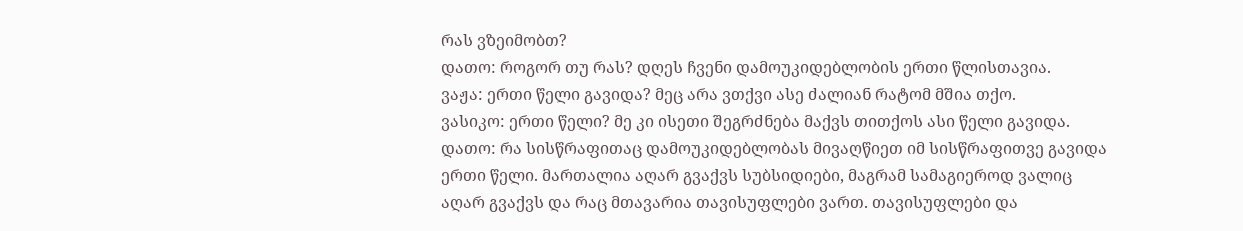რას ვზეიმობთ?
დათო: როგორ თუ რას? დღეს ჩვენი დამოუკიდებლობის ერთი წლისთავია.
ვაჟა: ერთი წელი გავიდა? მეც არა ვთქვი ასე ძალიან რატომ მშია თქო.
ვასიკო: ერთი წელი? მე კი ისეთი შეგრძნება მაქვს თითქოს ასი წელი გავიდა.
დათო: რა სისწრაფითაც დამოუკიდებლობას მივაღწიეთ იმ სისწრაფითვე გავიდა ერთი წელი. მართალია აღარ გვაქვს სუბსიდიები, მაგრამ სამაგიეროდ ვალიც აღარ გვაქვს და რაც მთავარია თავისუფლები ვართ. თავისუფლები და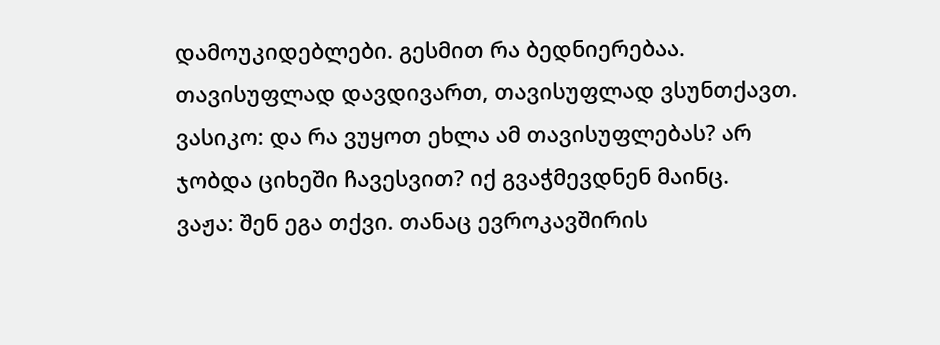დამოუკიდებლები. გესმით რა ბედნიერებაა. თავისუფლად დავდივართ, თავისუფლად ვსუნთქავთ.
ვასიკო: და რა ვუყოთ ეხლა ამ თავისუფლებას? არ ჯობდა ციხეში ჩავესვით? იქ გვაჭმევდნენ მაინც.
ვაჟა: შენ ეგა თქვი. თანაც ევროკავშირის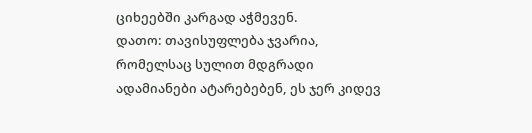ციხეებში კარგად აჭმევენ.
დათო: თავისუფლება ჯვარია, რომელსაც სულით მდგრადი ადამიანები ატარებებენ, ეს ჯერ კიდევ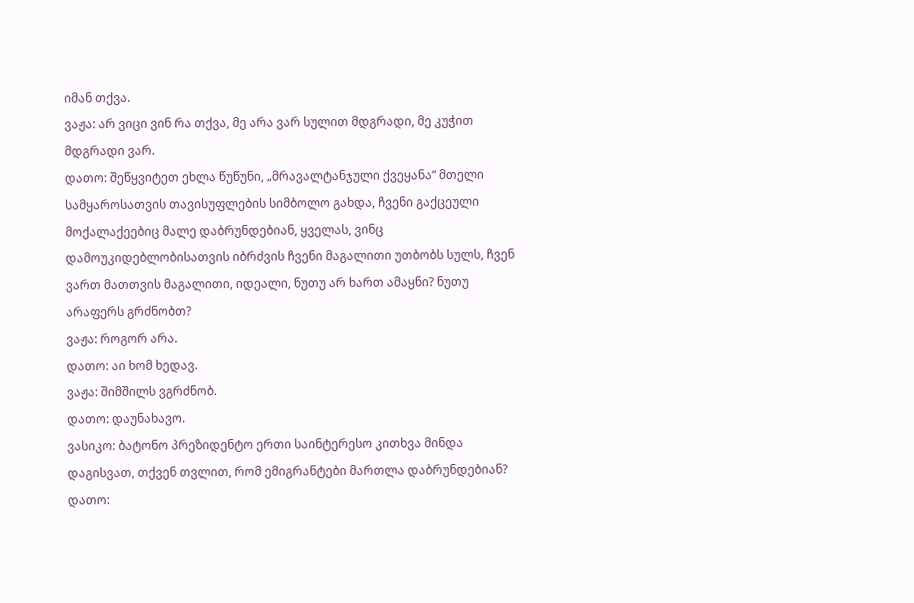იმან თქვა.
ვაჟა: არ ვიცი ვინ რა თქვა, მე არა ვარ სულით მდგრადი, მე კუჭით მდგრადი ვარ.
დათო: შეწყვიტეთ ეხლა წუწუნი, „მრავალტანჯული ქვეყანა“ მთელი სამყაროსათვის თავისუფლების სიმბოლო გახდა, ჩვენი გაქცეული მოქალაქეებიც მალე დაბრუნდებიან, ყველას, ვინც დამოუკიდებლობისათვის იბრძვის ჩვენი მაგალითი უთბობს სულს, ჩვენ ვართ მათთვის მაგალითი, იდეალი, ნუთუ არ ხართ ამაყნი? ნუთუ არაფერს გრძნობთ?
ვაჟა: როგორ არა.
დათო: აი ხომ ხედავ.
ვაჟა: შიმშილს ვგრძნობ.
დათო: დაუნახავო.
ვასიკო: ბატონო პრეზიდენტო ერთი საინტერესო კითხვა მინდა დაგისვათ, თქვენ თვლით, რომ ემიგრანტები მართლა დაბრუნდებიან?
დათო: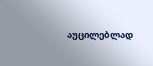აუცილებლად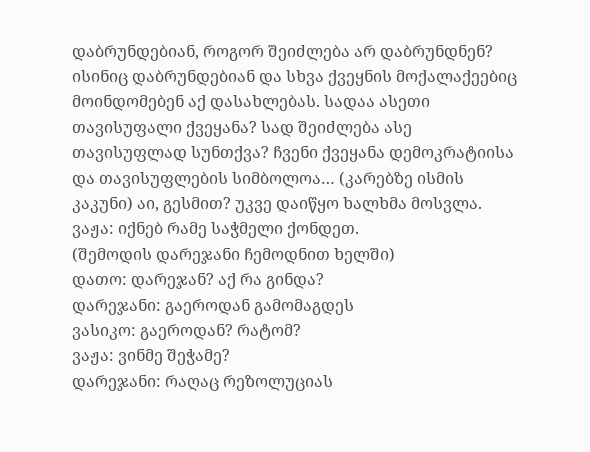დაბრუნდებიან, როგორ შეიძლება არ დაბრუნდნენ? ისინიც დაბრუნდებიან და სხვა ქვეყნის მოქალაქეებიც მოინდომებენ აქ დასახლებას. სადაა ასეთი თავისუფალი ქვეყანა? სად შეიძლება ასე თავისუფლად სუნთქვა? ჩვენი ქვეყანა დემოკრატიისა და თავისუფლების სიმბოლოა… (კარებზე ისმის კაკუნი) აი, გესმით? უკვე დაიწყო ხალხმა მოსვლა.
ვაჟა: იქნებ რამე საჭმელი ქონდეთ.
(შემოდის დარეჯანი ჩემოდნით ხელში)
დათო: დარეჯან? აქ რა გინდა?
დარეჯანი: გაეროდან გამომაგდეს
ვასიკო: გაეროდან? რატომ?
ვაჟა: ვინმე შეჭამე?
დარეჯანი: რაღაც რეზოლუციას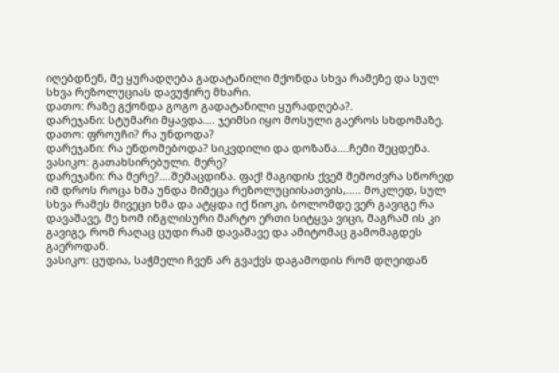იღებდნენ, მე ყურადღება გადატანილი მქონდა სხვა რამეზე და სულ სხვა რეზოლუციას დავუჭირე მხარი.
დათო: რაზე გქონდა გოგო გადატანილი ყურადღება?.
დარეჯანი: სტუმარი მყავდა…. ჯეიმსი იყო მოსული გაეროს სხდომაზე.
დათო: ფროუჩი? რა უნდოდა?
დარეჯანი: რა ენდომებოდა? სიკვდილი და დოზანა….ჩემი შეცდენა.
ვასიკო: გათახსირებული. მერე?
დარეჯანი: რა მერე?….შემაცდინა. ფაქ! მაგიდის ქვეშ შემოძვრა სწორედ იმ დროს როცა ხმა უნდა მიმეცა რეზოლუციისათვის,….. მოკლედ, სულ სხვა რამეს მივეცი ხმა და ატყდა იქ წიოკი, ბოლომდე ვერ გავიგე რა დავაშავე, მე ხომ ინგლისური მარტო ერთი სიტყვა ვიცი, მაგრამ ის კი გავიგე, რომ რაღაც ცუდი რამ დავაშავე და ამიტომაც გამომაგდეს გაეროდან.
ვასიკო: ცუდია, საჭმელი ჩვენ არ გვაქვს დაგამოდის რომ დღეიდან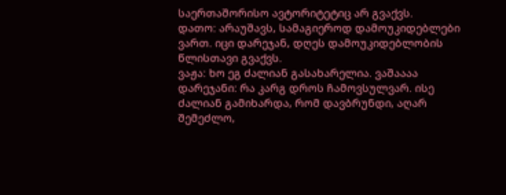საერთაშორისო ავტორიტეტიც არ გვაქვს.
დათო: არაუშავს, სამაგიეროდ დამოუკიდებლები ვართ. იცი დარეჯან, დღეს დამოუკიდებლობის წლისთავი გვაქვს.
ვაჟა: ხო ეგ ძალიან გასახარელია. ვაშაააა
დარეჯანი: რა კარგ დროს ჩამოვსულვარ. ისე ძალიან გამიხარდა, რომ დავბრუნდი, აღარ შემეძლო,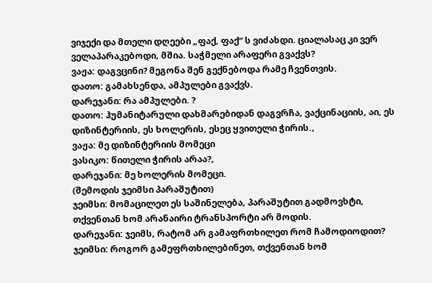ვიჯექი და მთელი დღეები „ფაქ, ფაქ“ ს ვიძახდი. ციალასაც კი ვერ ველაპარაკებოდი, მშია. საჭმელი არაფერი გვაქვს?
ვაჟა: დაგვცინი? მეგონა შენ გექნებოდა რამე ჩვენთვის.
დათო: გამახსენდა, ამპულები გვაქვს.
დარეჯანი: რა ამპულები. ?
დათო: ჰუმანიტარული დახმარებიდან დაგვრჩა, ვაქცინაციის, აი, ეს დიზინტერიის, ეს ხოლერის, ესეც ყვითელი ჭირის.,
ვაჟა: მე დიზინტერიის მომეცი
ვასიკო: წითელი ჭირის არაა?,
დარეჯანი: მე ხოლერის მომეცი.
(შემოდის ჯეიმსი პარაშუტით)
ჯეიმსი: მომაცილეთ ეს საშინელება, პარაშუტით გადმოვხტი, თქვენთან ხომ არანაირი ტრანსპორტი არ მოდის.
დარეჯანი: ჯეიმს, რატომ არ გამაფრთხილეთ რომ ჩამოდიოდით?
ჯეიმსი: როგორ გამეფრთხილებინეთ, თქვენთან ხომ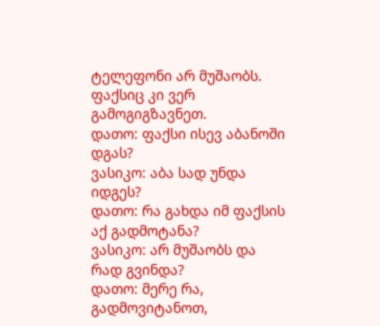ტელეფონი არ მუშაობს. ფაქსიც კი ვერ გამოგიგზავნეთ.
დათო: ფაქსი ისევ აბანოში დგას?
ვასიკო: აბა სად უნდა იდგეს?
დათო: რა გახდა იმ ფაქსის აქ გადმოტანა?
ვასიკო: არ მუშაობს და რად გვინდა?
დათო: მერე რა, გადმოვიტანოთ,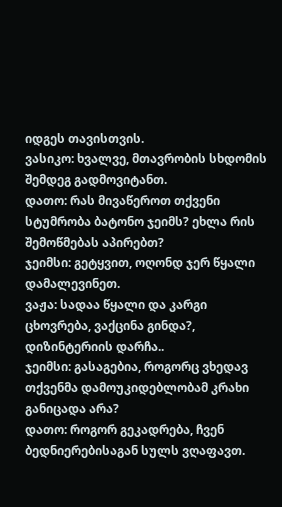იდგეს თავისთვის.
ვასიკო: ხვალვე, მთავრობის სხდომის შემდეგ გადმოვიტანთ.
დათო: რას მივაწეროთ თქვენი სტუმრობა ბატონო ჯეიმს? ეხლა რის შემოწმებას აპირებთ?
ჯეიმსი: გეტყვით, ოღონდ ჯერ წყალი დამალევინეთ.
ვაჟა: სადაა წყალი და კარგი ცხოვრება, ვაქცინა გინდა?, დიზინტერიის დარჩა..
ჯეიმსი: გასაგებია, როგორც ვხედავ თქვენმა დამოუკიდებლობამ კრახი განიცადა არა?
დათო: როგორ გეკადრება, ჩვენ ბედნიერებისაგან სულს ვღაფავთ.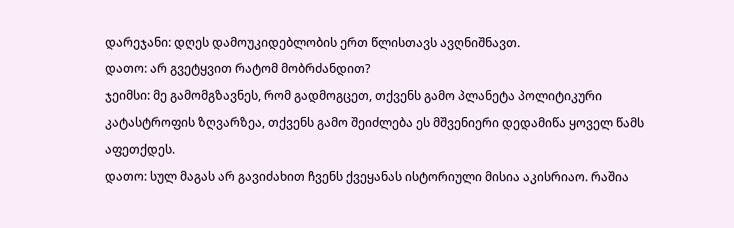დარეჯანი: დღეს დამოუკიდებლობის ერთ წლისთავს ავღნიშნავთ.
დათო: არ გვეტყვით რატომ მობრძანდით?
ჯეიმსი: მე გამომგზავნეს, რომ გადმოგცეთ, თქვენს გამო პლანეტა პოლიტიკური კატასტროფის ზღვარზეა, თქვენს გამო შეიძლება ეს მშვენიერი დედამიწა ყოველ წამს აფეთქდეს.
დათო: სულ მაგას არ გავიძახით ჩვენს ქვეყანას ისტორიული მისია აკისრიაო. რაშია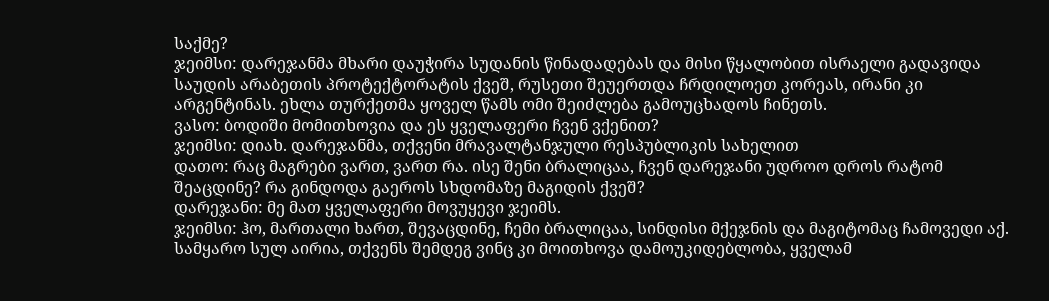საქმე?
ჯეიმსი: დარეჯანმა მხარი დაუჭირა სუდანის წინადადებას და მისი წყალობით ისრაელი გადავიდა საუდის არაბეთის პროტექტორატის ქვეშ, რუსეთი შეუერთდა ჩრდილოეთ კორეას, ირანი კი არგენტინას. ეხლა თურქეთმა ყოველ წამს ომი შეიძლება გამოუცხადოს ჩინეთს.
ვასო: ბოდიში მომითხოვია და ეს ყველაფერი ჩვენ ვქენით?
ჯეიმსი: დიახ. დარეჯანმა, თქვენი მრავალტანჯული რესპუბლიკის სახელით
დათო: რაც მაგრები ვართ, ვართ რა. ისე შენი ბრალიცაა, ჩვენ დარეჯანი უდროო დროს რატომ შეაცდინე? რა გინდოდა გაეროს სხდომაზე მაგიდის ქვეშ?
დარეჯანი: მე მათ ყველაფერი მოვუყევი ჯეიმს.
ჯეიმსი: ჰო, მართალი ხართ, შევაცდინე, ჩემი ბრალიცაა, სინდისი მქეჯნის და მაგიტომაც ჩამოვედი აქ. სამყარო სულ აირია, თქვენს შემდეგ ვინც კი მოითხოვა დამოუკიდებლობა, ყველამ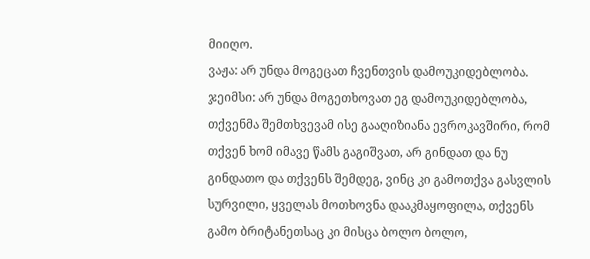მიიღო.
ვაჟა: არ უნდა მოგეცათ ჩვენთვის დამოუკიდებლობა.
ჯეიმსი: არ უნდა მოგეთხოვათ ეგ დამოუკიდებლობა, თქვენმა შემთხვევამ ისე გააღიზიანა ევროკავშირი, რომ თქვენ ხომ იმავე წამს გაგიშვათ, არ გინდათ და ნუ გინდათო და თქვენს შემდეგ, ვინც კი გამოთქვა გასვლის სურვილი, ყველას მოთხოვნა დააკმაყოფილა, თქვენს გამო ბრიტანეთსაც კი მისცა ბოლო ბოლო,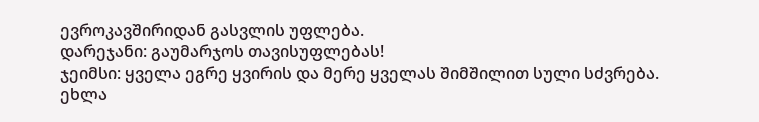ევროკავშირიდან გასვლის უფლება.
დარეჯანი: გაუმარჯოს თავისუფლებას!
ჯეიმსი: ყველა ეგრე ყვირის და მერე ყველას შიმშილით სული სძვრება. ეხლა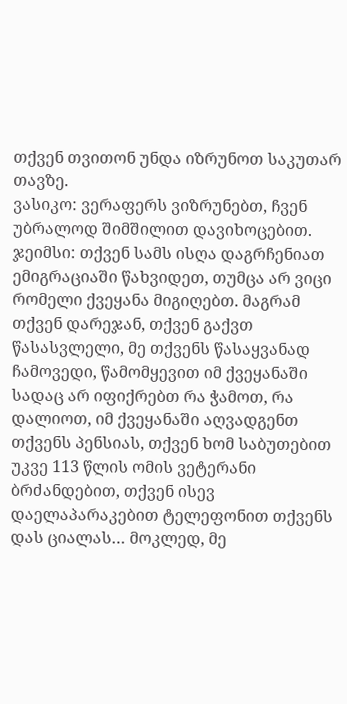თქვენ თვითონ უნდა იზრუნოთ საკუთარ თავზე.
ვასიკო: ვერაფერს ვიზრუნებთ, ჩვენ უბრალოდ შიმშილით დავიხოცებით.
ჯეიმსი: თქვენ სამს ისღა დაგრჩენიათ ემიგრაციაში წახვიდეთ, თუმცა არ ვიცი რომელი ქვეყანა მიგიღებთ. მაგრამ თქვენ დარეჯან, თქვენ გაქვთ წასასვლელი, მე თქვენს წასაყვანად ჩამოვედი, წამომყევით იმ ქვეყანაში სადაც არ იფიქრებთ რა ჭამოთ, რა დალიოთ, იმ ქვეყანაში აღვადგენთ თქვენს პენსიას, თქვენ ხომ საბუთებით უკვე 113 წლის ომის ვეტერანი ბრძანდებით, თქვენ ისევ დაელაპარაკებით ტელეფონით თქვენს დას ციალას… მოკლედ, მე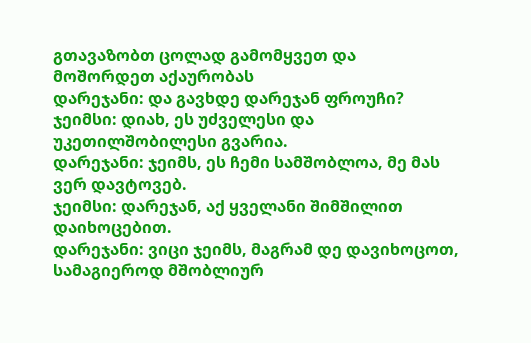გთავაზობთ ცოლად გამომყვეთ და მოშორდეთ აქაურობას
დარეჯანი: და გავხდე დარეჯან ფროუჩი?
ჯეიმსი: დიახ, ეს უძველესი და უკეთილშობილესი გვარია.
დარეჯანი: ჯეიმს, ეს ჩემი სამშობლოა, მე მას ვერ დავტოვებ.
ჯეიმსი: დარეჯან, აქ ყველანი შიმშილით დაიხოცებით.
დარეჯანი: ვიცი ჯეიმს, მაგრამ დე დავიხოცოთ, სამაგიეროდ მშობლიურ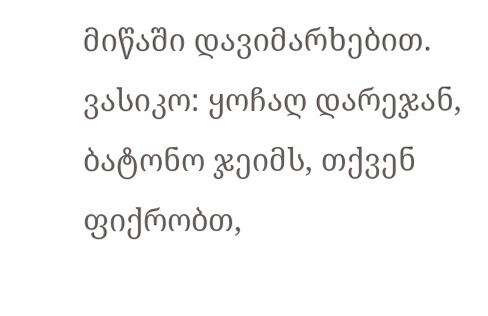მიწაში დავიმარხებით.
ვასიკო: ყოჩაღ დარეჯან, ბატონო ჯეიმს, თქვენ ფიქრობთ,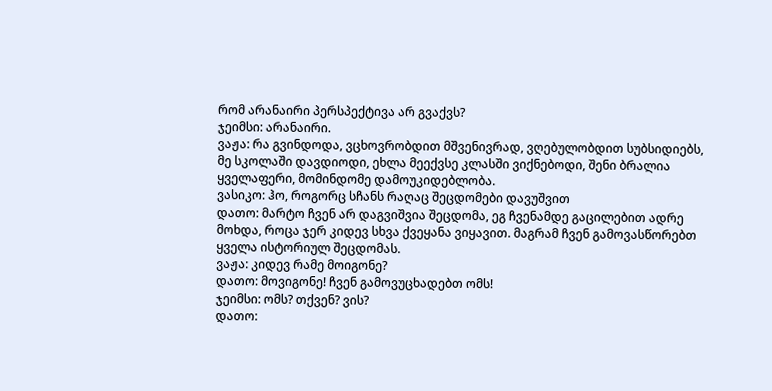რომ არანაირი პერსპექტივა არ გვაქვს?
ჯეიმსი: არანაირი.
ვაჟა: რა გვინდოდა, ვცხოვრობდით მშვენივრად, ვღებულობდით სუბსიდიებს, მე სკოლაში დავდიოდი, ეხლა მეექვსე კლასში ვიქნებოდი, შენი ბრალია ყველაფერი, მომინდომე დამოუკიდებლობა.
ვასიკო: ჰო, როგორც სჩანს რაღაც შეცდომები დავუშვით
დათო: მარტო ჩვენ არ დაგვიშვია შეცდომა, ეგ ჩვენამდე გაცილებით ადრე მოხდა, როცა ჯერ კიდევ სხვა ქვეყანა ვიყავით. მაგრამ ჩვენ გამოვასწორებთ ყველა ისტორიულ შეცდომას.
ვაჟა: კიდევ რამე მოიგონე?
დათო: მოვიგონე! ჩვენ გამოვუცხადებთ ომს!
ჯეიმსი: ომს? თქვენ? ვის?
დათო: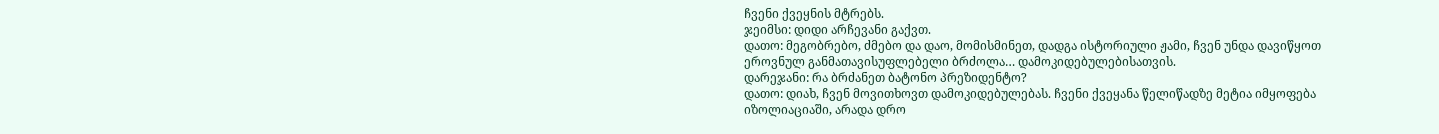ჩვენი ქვეყნის მტრებს.
ჯეიმსი: დიდი არჩევანი გაქვთ.
დათო: მეგობრებო, ძმებო და დაო, მომისმინეთ, დადგა ისტორიული ჟამი, ჩვენ უნდა დავიწყოთ ეროვნულ განმათავისუფლებელი ბრძოლა… დამოკიდებულებისათვის.
დარეჯანი: რა ბრძანეთ ბატონო პრეზიდენტო?
დათო: დიახ, ჩვენ მოვითხოვთ დამოკიდებულებას. ჩვენი ქვეყანა წელიწადზე მეტია იმყოფება იზოლიაციაში, არადა დრო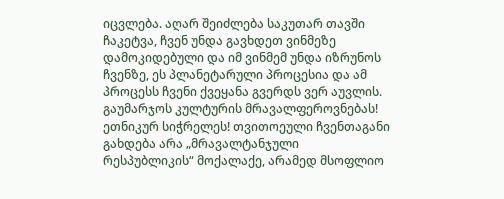იცვლება. აღარ შეიძლება საკუთარ თავში ჩაკეტვა, ჩვენ უნდა გავხდეთ ვინმეზე დამოკიდებული და იმ ვინმემ უნდა იზრუნოს ჩვენზე, ეს პლანეტარული პროცესია და ამ პროცესს ჩვენი ქვეყანა გვერდს ვერ აუვლის. გაუმარჯოს კულტურის მრავალფეროვნებას! ეთნიკურ სიჭრელეს! თვითოეული ჩვენთაგანი გახდება არა „მრავალტანჯული რესპუბლიკის“ მოქალაქე, არამედ მსოფლიო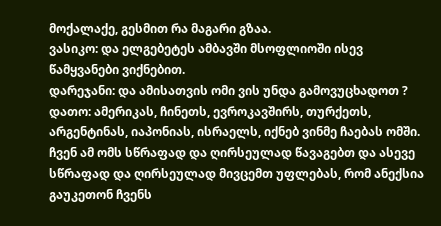მოქალაქე, გესმით რა მაგარი გზაა.
ვასიკო: და ელგებეტეს ამბავში მსოფლიოში ისევ წამყვანები ვიქნებით.
დარეჯანი: და ამისათვის ომი ვის უნდა გამოვუცხადოთ ?
დათო: ამერიკას, ჩინეთს, ევროკავშირს, თურქეთს, არგენტინას, იაპონიას, ისრაელს, იქნებ ვინმე ჩაებას ომში. ჩვენ ამ ომს სწრაფად და ღირსეულად წავაგებთ და ასევე სწრაფად და ღირსეულად მივცემთ უფლებას, რომ ანექსია გაუკეთონ ჩვენს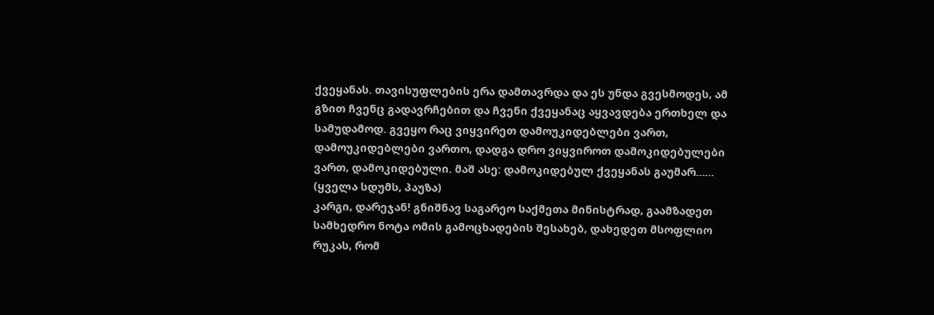ქვეყანას. თავისუფლების ერა დამთავრდა და ეს უნდა გვესმოდეს, ამ გზით ჩვენც გადავრჩებით და ჩვენი ქვეყანაც აყვავდება ერთხელ და სამუდამოდ. გვეყო რაც ვიყვირეთ დამოუკიდებლები ვართ, დამოუკიდებლები ვართო, დადგა დრო ვიყვიროთ დამოკიდებულები ვართ, დამოკიდებული. მაშ ასე: დამოკიდებულ ქვეყანას გაუმარ……
(ყველა სდუმს, პაუზა)
კარგი, დარეჯან! გნიშნავ საგარეო საქმეთა მინისტრად, გაამზადეთ სამხედრო ნოტა ომის გამოცხადების შესახებ, დახედეთ მსოფლიო რუკას, რომ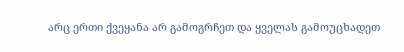არც ერთი ქვეყანა არ გამოგრჩეთ და ყველას გამოუცხადეთ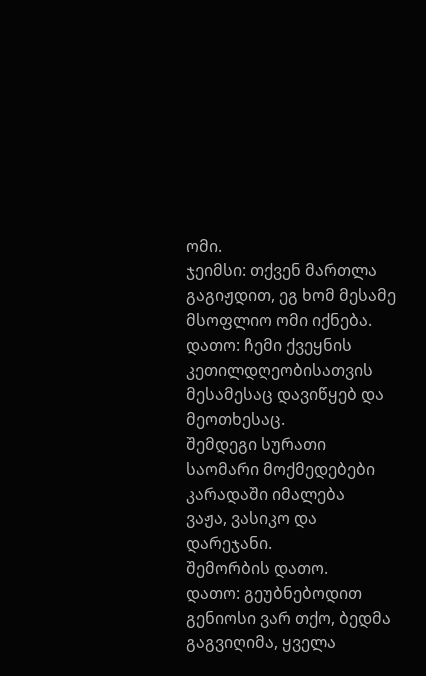ომი.
ჯეიმსი: თქვენ მართლა გაგიჟდით, ეგ ხომ მესამე მსოფლიო ომი იქნება.
დათო: ჩემი ქვეყნის კეთილდღეობისათვის მესამესაც დავიწყებ და მეოთხესაც.
შემდეგი სურათი
საომარი მოქმედებები
კარადაში იმალება
ვაჟა, ვასიკო და დარეჯანი.
შემორბის დათო.
დათო: გეუბნებოდით გენიოსი ვარ თქო, ბედმა გაგვიღიმა, ყველა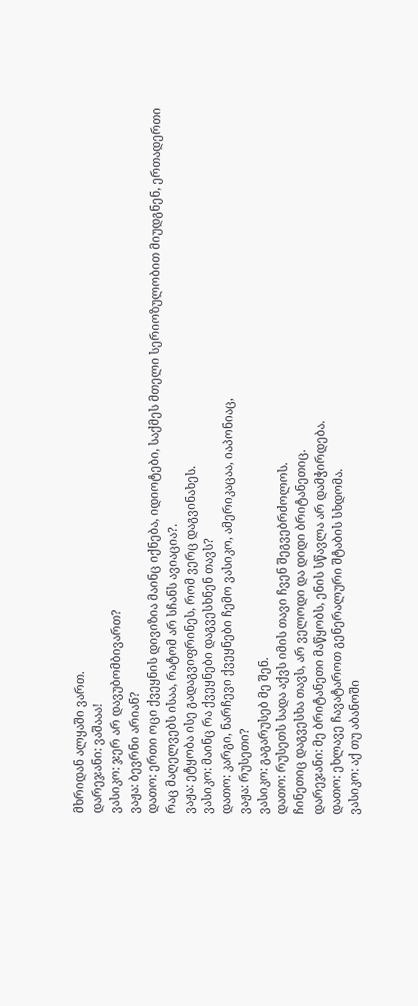მხრიდან ალყაში ვართ.
დარეჯანი: ვაშააა!
ვასიკო: ჯერ არ დავუბომბივართ?
ვაჟა: ბევრნი არიან?
დათო: ერთი ოცი ქვეყნის დივიზია მაინც იქნება, იდიოტები, საქმეს მთელი სერიოზულობით მიუდგნენ, ერთადერთი რაც მაღელვებს ისაა, რატომ არ სჩანს ავიაცია?.
ვაჟა: ეტყობა ისე გადაგვიფრინეს, რომ ვერც დაგვინახეს.
ვასიკო: მაინც რა ქვეყნები დაგვესხნენ თავს?
დათო: კარგი, ნარჩევი ქვეყნები ჩემო ვასიკო, ამერიკაცაა, იაპონიაც,
ვაჟა: რუსეთი?
ვასიკო: გაგარუსებ მე შენ.
დათო: რუსეთს სადა აქვს იმის თავი ჩვენ შეგვებრძოლოს.
ჩინეთიც დაგვესხა თავს, არ ველოდი და დიდი ბრიტანეთიც.
დარეჯანი: მე ბრიტანეთი მაწყობს, ენის სწავლა არ დამჭირდება.
დათო: ეხლავე ჩავატაროთ გენერალური შტაბის სხდომა.
ვასიკო: აქ თუ აბანოში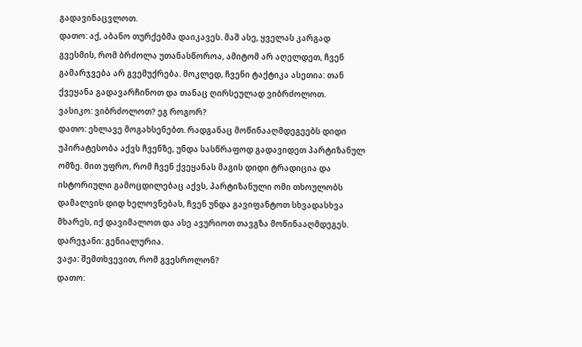გადავინაცვლოთ.
დათო: აქ, აბანო თურქებმა დაიკავეს. მაშ ასე, ყველას კარგად გვესმის, რომ ბრძოლა უთანასწოროა, ამიტომ არ აღელდეთ, ჩვენ გამარჯვება არ გვემუქრება. მოკლედ, ჩვენი ტაქტიკა ასეთია: თან ქვეყანა გადავარჩინოთ და თანაც ღირსეულად ვიბრძოლოთ.
ვასიკო: ვიბრძოლოთ? ეგ როგორ?
დათო: ეხლავე მოგახსენებთ. რადგანაც მოწინააღმდეგეებს დიდი უპირატესობა აქვს ჩვენზე, უნდა სასწრაფოდ გადავიდეთ პარტიზანულ ომზე. მით უფრო, რომ ჩვენ ქვეყანას მაგის დიდი ტრადიცია და ისტორიული გამოცდილებაც აქვს, პარტიზანული ომი თხოულობს დამალვის დიდ ხელოვნებას, ჩვენ უნდა გავიფანტოთ სხვადასხვა მხარეს, იქ დავიმალოთ და ასე ავურიოთ თავგზა მოწინააღმდეგეს.
დარეჯანი: გენიალურია.
ვაჟა: შემთხვევით, რომ გვესროლონ?
დათო: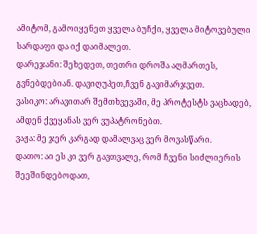ამიტომ, გამოიყენეთ ყველა ბუჩქი, ყველა მიტოვებული სარდაფი და იქ დაიმალეთ.
დარეჯანი: შეხედეთ, თეთრი დროშა აღმართეს, გვნებდებიან. დავიღუპეთ,ჩვენ გავიმარჯვეთ.
ვასიკო: არავითარ შემთხვევაში, მე პროტესტს ვაცხადებ, ამდენ ქვეყანას ვერ ვუპატრონებთ.
ვაჟა: მე ჯერ კარგად დამალვაც ვერ მოვასწარი.
დათო: აი ეს კი ვერ გავთვალე, რომ ჩვენი სიძლიერის შეეშინდებოდათ,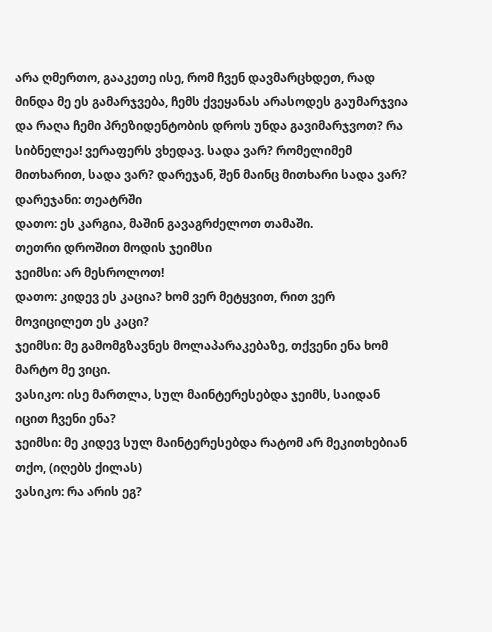არა ღმერთო, გააკეთე ისე, რომ ჩვენ დავმარცხდეთ, რად მინდა მე ეს გამარჯვება, ჩემს ქვეყანას არასოდეს გაუმარჯვია და რაღა ჩემი პრეზიდენტობის დროს უნდა გავიმარჯვოთ? რა სიბნელეა! ვერაფერს ვხედავ. სადა ვარ? რომელიმემ მითხარით, სადა ვარ? დარეჯან, შენ მაინც მითხარი სადა ვარ?
დარეჯანი: თეატრში
დათო: ეს კარგია, მაშინ გავაგრძელოთ თამაში.
თეთრი დროშით მოდის ჯეიმსი
ჯეიმსი: არ მესროლოთ!
დათო: კიდევ ეს კაცია? ხომ ვერ მეტყვით, რით ვერ მოვიცილეთ ეს კაცი?
ჯეიმსი: მე გამომგზავნეს მოლაპარაკებაზე, თქვენი ენა ხომ მარტო მე ვიცი.
ვასიკო: ისე მართლა, სულ მაინტერესებდა ჯეიმს, საიდან იცით ჩვენი ენა?
ჯეიმსი: მე კიდევ სულ მაინტერესებდა რატომ არ მეკითხებიან თქო, (იღებს ქილას)
ვასიკო: რა არის ეგ?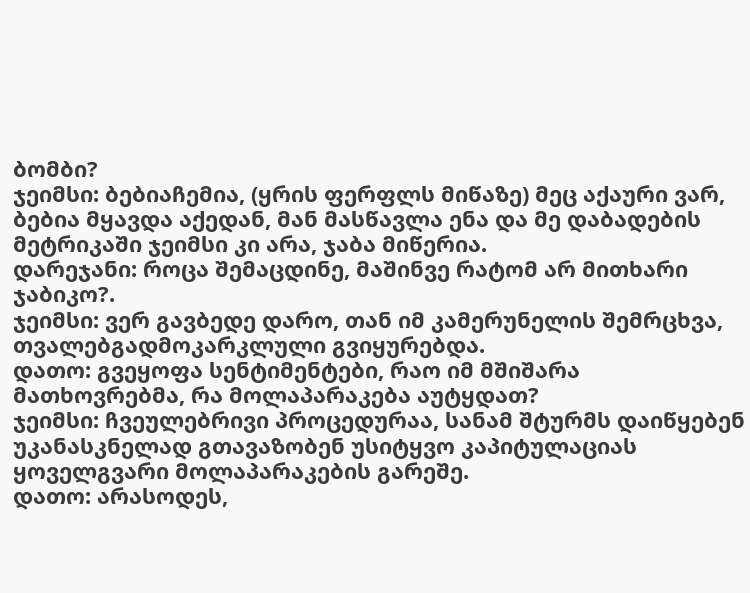ბომბი?
ჯეიმსი: ბებიაჩემია, (ყრის ფერფლს მიწაზე) მეც აქაური ვარ, ბებია მყავდა აქედან, მან მასწავლა ენა და მე დაბადების მეტრიკაში ჯეიმსი კი არა, ჯაბა მიწერია.
დარეჯანი: როცა შემაცდინე, მაშინვე რატომ არ მითხარი ჯაბიკო?.
ჯეიმსი: ვერ გავბედე დარო, თან იმ კამერუნელის შემრცხვა, თვალებგადმოკარკლული გვიყურებდა.
დათო: გვეყოფა სენტიმენტები, რაო იმ მშიშარა მათხოვრებმა, რა მოლაპარაკება აუტყდათ?
ჯეიმსი: ჩვეულებრივი პროცედურაა, სანამ შტურმს დაიწყებენ უკანასკნელად გთავაზობენ უსიტყვო კაპიტულაციას ყოველგვარი მოლაპარაკების გარეშე.
დათო: არასოდეს,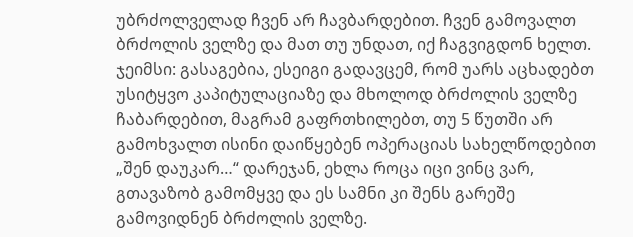უბრძოლველად ჩვენ არ ჩავბარდებით. ჩვენ გამოვალთ ბრძოლის ველზე და მათ თუ უნდათ, იქ ჩაგვიგდონ ხელთ.
ჯეიმსი: გასაგებია, ესეიგი გადავცემ, რომ უარს აცხადებთ უსიტყვო კაპიტულაციაზე და მხოლოდ ბრძოლის ველზე ჩაბარდებით, მაგრამ გაფრთხილებთ, თუ 5 წუთში არ გამოხვალთ ისინი დაიწყებენ ოპერაციას სახელწოდებით „შენ დაუკარ…“ დარეჯან, ეხლა როცა იცი ვინც ვარ, გთავაზობ გამომყვე და ეს სამნი კი შენს გარეშე გამოვიდნენ ბრძოლის ველზე.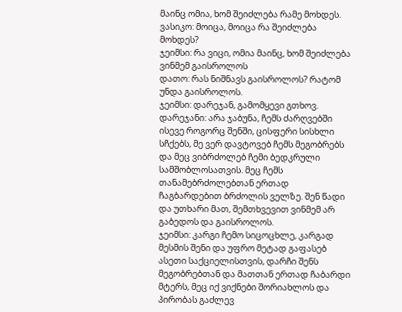მაინც ომია, ხომ შეიძლება რამე მოხდეს.
ვასიკო: მოიცა, მოიცა რა შეიძლება მოხდეს?
ჯეიმსი: რა ვიცი, ომია მაინც, ხომ შეიძლება ვინმემ გაისროლოს
დათო: რას ნიშნავს გაისროლოს? რატომ უნდა გაისროლოს.
ჯეიმსი: დარეჯან, გამომყევი გთხოვ.
დარეჯანი: არა ჯაბუნა, ჩემს ძარღვებში ისევე როგორც შენში, ცისფერი სისხლი სჩქებს, მე ვერ დავტოვებ ჩემს მეგობრებს და მეც ვიბრძოლებ ჩემი ბედკრული სამშობლოსათვის. მეც ჩემს თანამებრძოლებთან ერთად ჩაგბარდებით ბრძოლის ველზე. შენ წადი და უთხარი მათ, შემთხვევით ვინმემ არ გაბედოს და გაისროლოს.
ჯეიმსი: კარგი ჩემო სიცოცხლე, კარგად მესმის შენი და უფრო მეტად გაფასებ ასეთი საქციელისთვის, დარჩი შენს მეგობრებთან და მათთან ერთად ჩაბარდი მტერს, მეც იქ ვიქნები შორიახლოს და პირობას გაძლევ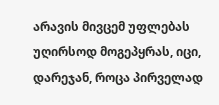არავის მივცემ უფლებას უღირსოდ მოგეპყრას, იცი, დარეჯან, როცა პირველად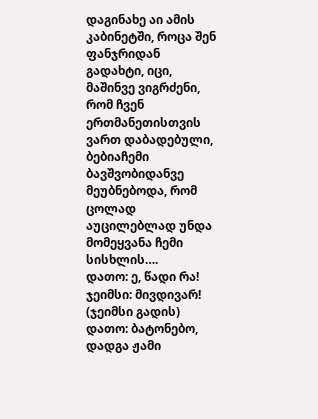დაგინახე აი ამის კაბინეტში, როცა შენ ფანჯრიდან გადახტი, იცი, მაშინვე ვიგრძენი, რომ ჩვენ ერთმანეთისთვის ვართ დაბადებული, ბებიაჩემი ბავშვობიდანვე მეუბნებოდა, რომ ცოლად აუცილებლად უნდა მომეყვანა ჩემი სისხლის….
დათო: ე, წადი რა!
ჯეიმსი: მივდივარ!
(ჯეიმსი გადის)
დათო: ბატონებო, დადგა ჟამი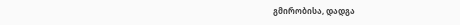გმირობისა, დადგა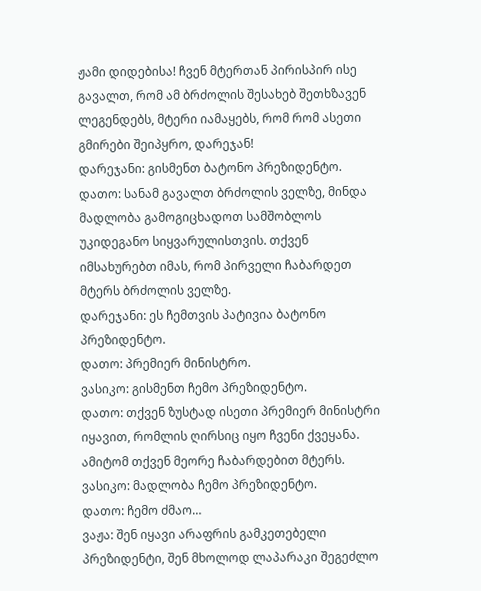ჟამი დიდებისა! ჩვენ მტერთან პირისპირ ისე გავალთ, რომ ამ ბრძოლის შესახებ შეთხზავენ ლეგენდებს, მტერი იამაყებს, რომ რომ ასეთი გმირები შეიპყრო, დარეჯან!
დარეჯანი: გისმენთ ბატონო პრეზიდენტო.
დათო: სანამ გავალთ ბრძოლის ველზე, მინდა მადლობა გამოგიცხადოთ სამშობლოს უკიდეგანო სიყვარულისთვის. თქვენ იმსახურებთ იმას, რომ პირველი ჩაბარდეთ მტერს ბრძოლის ველზე.
დარეჯანი: ეს ჩემთვის პატივია ბატონო პრეზიდენტო.
დათო: პრემიერ მინისტრო.
ვასიკო: გისმენთ ჩემო პრეზიდენტო.
დათო: თქვენ ზუსტად ისეთი პრემიერ მინისტრი იყავით, რომლის ღირსიც იყო ჩვენი ქვეყანა. ამიტომ თქვენ მეორე ჩაბარდებით მტერს.
ვასიკო: მადლობა ჩემო პრეზიდენტო.
დათო: ჩემო ძმაო…
ვაჟა: შენ იყავი არაფრის გამკეთებელი პრეზიდენტი, შენ მხოლოდ ლაპარაკი შეგეძლო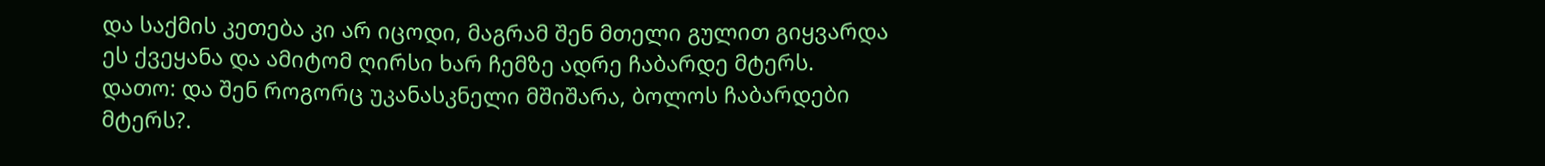და საქმის კეთება კი არ იცოდი, მაგრამ შენ მთელი გულით გიყვარდა ეს ქვეყანა და ამიტომ ღირსი ხარ ჩემზე ადრე ჩაბარდე მტერს.
დათო: და შენ როგორც უკანასკნელი მშიშარა, ბოლოს ჩაბარდები მტერს?.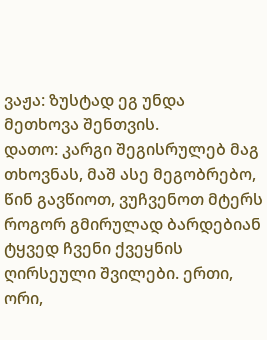ვაჟა: ზუსტად ეგ უნდა მეთხოვა შენთვის.
დათო: კარგი შეგისრულებ მაგ თხოვნას, მაშ ასე მეგობრებო, წინ გავწიოთ, ვუჩვენოთ მტერს როგორ გმირულად ბარდებიან ტყვედ ჩვენი ქვეყნის ღირსეული შვილები. ერთი, ორი,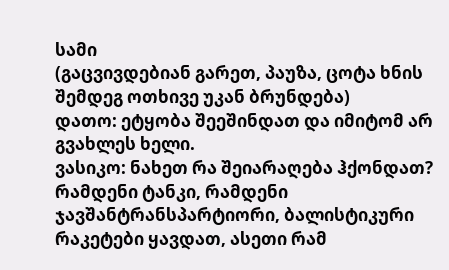სამი
(გაცვივდებიან გარეთ, პაუზა, ცოტა ხნის შემდეგ ოთხივე უკან ბრუნდება)
დათო: ეტყობა შეეშინდათ და იმიტომ არ გვახლეს ხელი.
ვასიკო: ნახეთ რა შეიარაღება ჰქონდათ? რამდენი ტანკი, რამდენი ჯავშანტრანსპარტიორი, ბალისტიკური რაკეტები ყავდათ, ასეთი რამ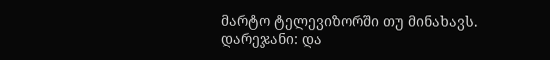მარტო ტელევიზორში თუ მინახავს.
დარეჯანი: და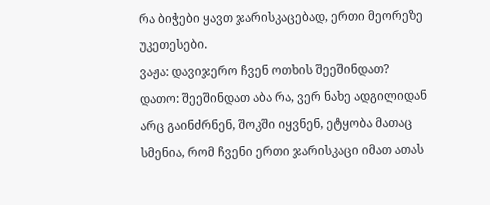რა ბიჭები ყავთ ჯარისკაცებად, ერთი მეორეზე უკეთესები.
ვაჟა: დავიჯერო ჩვენ ოთხის შეეშინდათ?
დათო: შეეშინდათ აბა რა, ვერ ნახე ადგილიდან არც გაინძრნენ, შოკში იყვნენ, ეტყობა მათაც სმენია, რომ ჩვენი ერთი ჯარისკაცი იმათ ათას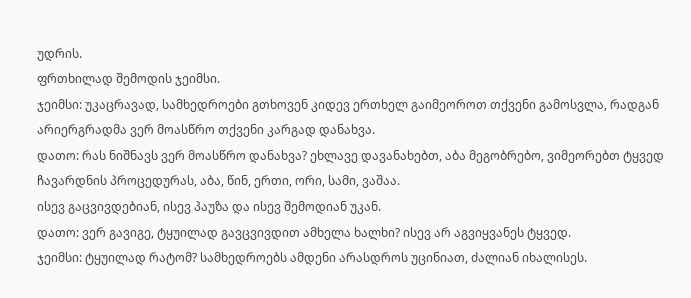უდრის.
ფრთხილად შემოდის ჯეიმსი.
ჯეიმსი: უკაცრავად, სამხედროები გთხოვენ კიდევ ერთხელ გაიმეოროთ თქვენი გამოსვლა, რადგან არიერგრადმა ვერ მოასწრო თქვენი კარგად დანახვა.
დათო: რას ნიშნავს ვერ მოასწრო დანახვა? ეხლავე დავანახებთ, აბა მეგობრებო, ვიმეორებთ ტყვედ ჩავარდნის პროცედურას, აბა, წინ, ერთი, ორი, სამი, ვაშაა.
ისევ გაცვივდებიან, ისევ პაუზა და ისევ შემოდიან უკან.
დათო: ვერ გავიგე, ტყუილად გავცვივდით ამხელა ხალხი? ისევ არ აგვიყვანეს ტყვედ.
ჯეიმსი: ტყუილად რატომ? სამხედროებს ამდენი არასდროს უცინიათ, ძალიან იხალისეს.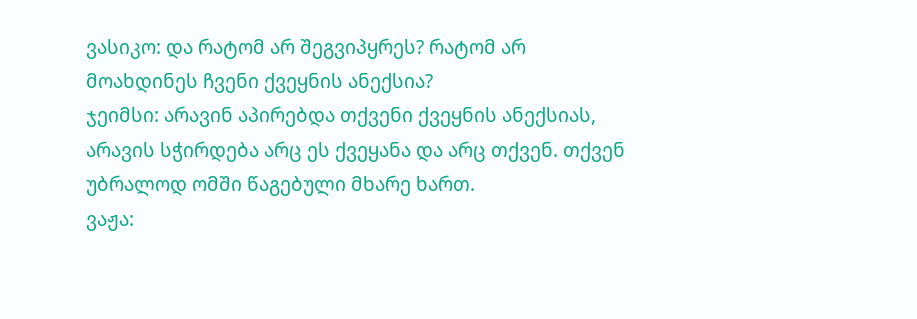ვასიკო: და რატომ არ შეგვიპყრეს? რატომ არ მოახდინეს ჩვენი ქვეყნის ანექსია?
ჯეიმსი: არავინ აპირებდა თქვენი ქვეყნის ანექსიას, არავის სჭირდება არც ეს ქვეყანა და არც თქვენ. თქვენ უბრალოდ ომში წაგებული მხარე ხართ.
ვაჟა: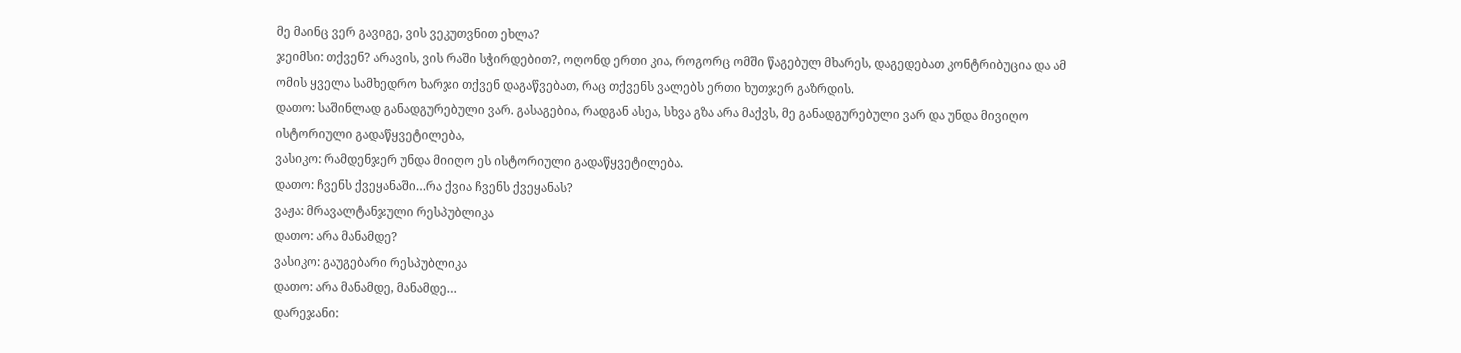მე მაინც ვერ გავიგე, ვის ვეკუთვნით ეხლა?
ჯეიმსი: თქვენ? არავის, ვის რაში სჭირდებით?, ოღონდ ერთი კია, როგორც ომში წაგებულ მხარეს, დაგედებათ კონტრიბუცია და ამ ომის ყველა სამხედრო ხარჯი თქვენ დაგაწვებათ, რაც თქვენს ვალებს ერთი ხუთჯერ გაზრდის.
დათო: საშინლად განადგურებული ვარ. გასაგებია, რადგან ასეა, სხვა გზა არა მაქვს, მე განადგურებული ვარ და უნდა მივიღო ისტორიული გადაწყვეტილება,
ვასიკო: რამდენჯერ უნდა მიიღო ეს ისტორიული გადაწყვეტილება.
დათო: ჩვენს ქვეყანაში…რა ქვია ჩვენს ქვეყანას?
ვაჟა: მრავალტანჯული რესპუბლიკა
დათო: არა მანამდე?
ვასიკო: გაუგებარი რესპუბლიკა
დათო: არა მანამდე, მანამდე…
დარეჯანი: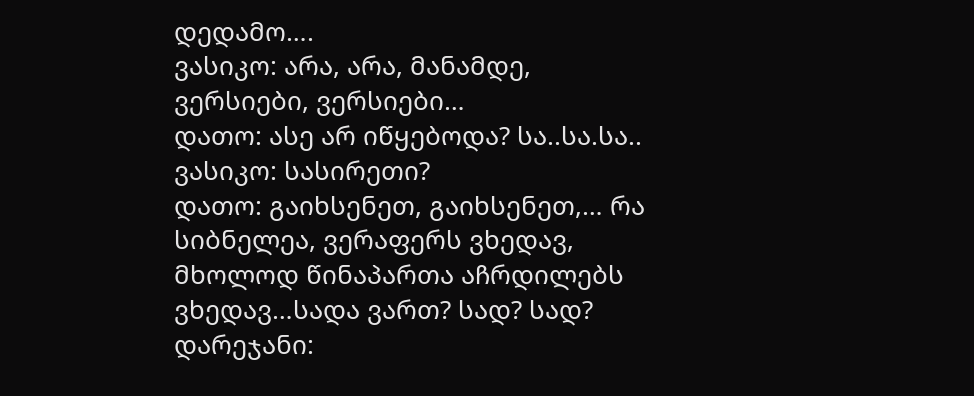დედამო….
ვასიკო: არა, არა, მანამდე, ვერსიები, ვერსიები…
დათო: ასე არ იწყებოდა? სა..სა.სა..
ვასიკო: სასირეთი?
დათო: გაიხსენეთ, გაიხსენეთ,… რა სიბნელეა, ვერაფერს ვხედავ, მხოლოდ წინაპართა აჩრდილებს ვხედავ…სადა ვართ? სად? სად?
დარეჯანი: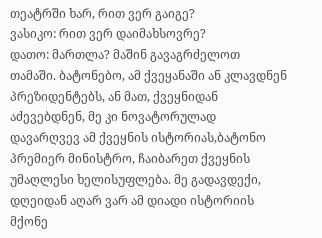თეატრში ხარ, რით ვერ გაიგე?
ვასიკო: რით ვერ დაიმახსოვრე?
დათო: მართლა? მაშინ გავაგრძელოთ თამაში. ბატონებო, ამ ქვეყანაში ან კლავდნენ პრეზიდენტებს, ან მათ, ქვეყნიდან აძევებდნენ, მე კი ნოვატორულად დავარღვევ ამ ქვეყნის ისტორიას,ბატონო პრემიერ მინისტრო, ჩაიბარეთ ქვეყნის უმაღლესი ხელისუფლება. მე გადავდექი, დღეიდან აღარ ვარ ამ დიადი ისტორიის მქონე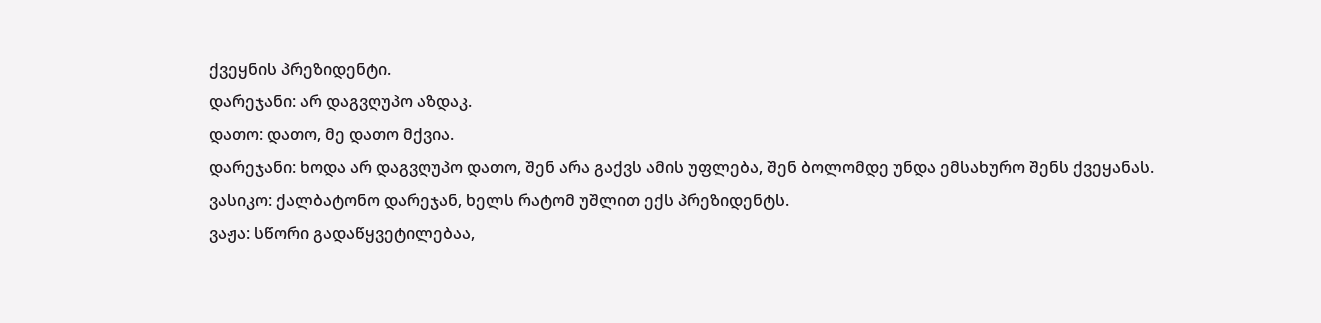ქვეყნის პრეზიდენტი.
დარეჯანი: არ დაგვღუპო აზდაკ.
დათო: დათო, მე დათო მქვია.
დარეჯანი: ხოდა არ დაგვღუპო დათო, შენ არა გაქვს ამის უფლება, შენ ბოლომდე უნდა ემსახურო შენს ქვეყანას.
ვასიკო: ქალბატონო დარეჯან, ხელს რატომ უშლით ექს პრეზიდენტს.
ვაჟა: სწორი გადაწყვეტილებაა,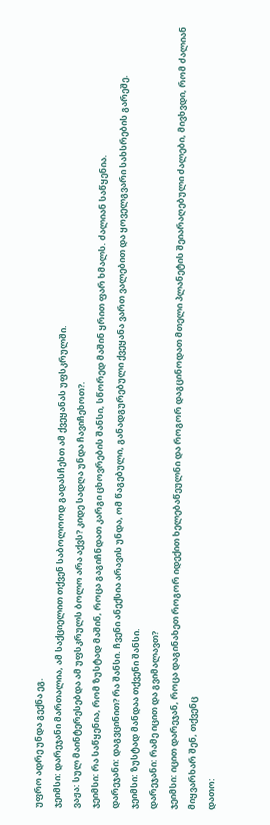უფრო ადრე უნდა გექნა ეგ.
ჯეიმსი: დარეჯანი მართალია, ამ საქციელით თქვენ საბოლოოდ გადასჩეხთ ამ ქვეყანას უფსკრულში.
ვაჟა: სულ მაინტერესებდა ამ უფსკრულს ბოლო არა აქვს? კიდე სადღა უნდა ჩავიჩეხოთ?.
ჯეიმსი: რა საწყენია, რომ ზუსტად მაშინ, როცა გაგიჩნდათ კარგი ცხოვრების შანსი, სწორედ მაშინ ყრით ფარ ხმალს. ძალიან საწყენია.
დარეჯანი: დაგვცინით? რა შანსი. ჩვენი ანექსია არავის უნდა, ომ წაგებული, განადგურებული ქვეყანა ვართ ვალებით და ყოველგვარი სახსრების გარეშე.
ჯეიმსი: ზუსტად მანდაა თქვენი შანსი.
დარეჯანი: რამე იცით და გვიმალავთ?
ჯეიმსი: იცით დარეჯან, როცა დაგინახეთ როგორ იდექით ხელებაწეულნი და როგორ დაგცინოდათ მთელი პლანეტის შეიარაღებული ძალები, მივხვდი, რომ ძალიან მიყვარხარ შენ, თქვენც
დათო: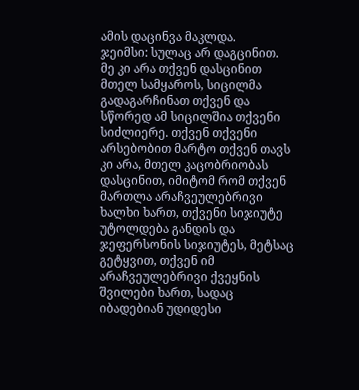ამის დაცინვა მაკლდა.
ჯეიმსი: სულაც არ დაგცინით. მე კი არა თქვენ დასცინით მთელ სამყაროს, სიცილმა გადაგარჩინათ თქვენ და სწორედ ამ სიცილშია თქვენი სიძლიერე. თქვენ თქვენი არსებობით მარტო თქვენ თავს კი არა, მთელ კაცობრიობას დასცინით, იმიტომ რომ თქვენ მართლა არაჩვეულებრივი ხალხი ხართ, თქვენი სიჯიუტე უტოლდება განდის და ჯეფერსონის სიჯიუტეს, მეტსაც გეტყვით, თქვენ იმ არაჩვეულებრივი ქვეყნის შვილები ხართ, სადაც იბადებიან უდიდესი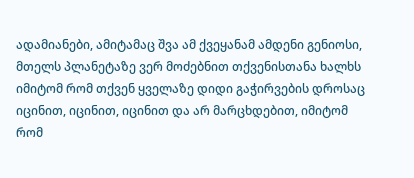ადამიანები, ამიტამაც შვა ამ ქვეყანამ ამდენი გენიოსი, მთელს პლანეტაზე ვერ მოძებნით თქვენისთანა ხალხს იმიტომ რომ თქვენ ყველაზე დიდი გაჭირვების დროსაც იცინით, იცინით, იცინით და არ მარცხდებით, იმიტომ რომ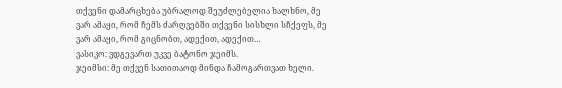თქვენი დამარცხება უბრალოდ შეუძლებელია ხალხნო, მე ვარ ამაყი, რომ ჩემს ძარღვებში თქვენი სისხლი სჩქეფს, მე ვარ ამაყი, რომ გიცნობთ, ადექით, ადექით…
ვასიკო: ვდგევართ უკვე ბატონო ჯეიმს.
ჯეიმსი: მე თქვენ სათითაოდ მინდა ჩამოგართვათ ხელი.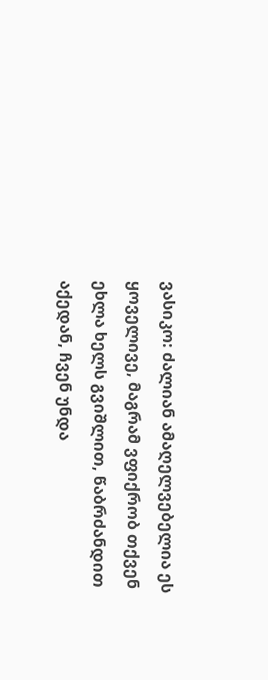ვასიკო: ძალიან ამაღელვებელია ეს ყოველივე, მაგრამ ვფიქრობ თქვენ ეხლა ხელს გვიშლით, წაბრძანდით აქედან, ჩვენ უნდა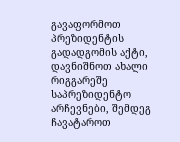გავაფორმოთ პრეზიდენტის გადადგომის აქტი, დავნიშნოთ ახალი რიგგარეშე საპრეზიდენტო არჩევნები, შემდეგ ჩავატაროთ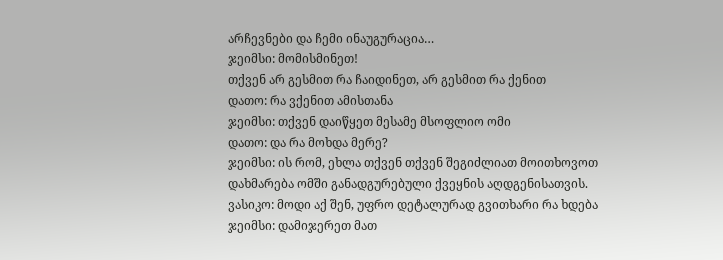არჩევნები და ჩემი ინაუგურაცია…
ჯეიმსი: მომისმინეთ!
თქვენ არ გესმით რა ჩაიდინეთ, არ გესმით რა ქენით
დათო: რა ვქენით ამისთანა
ჯეიმსი: თქვენ დაიწყეთ მესამე მსოფლიო ომი
დათო: და რა მოხდა მერე?
ჯეიმსი: ის რომ, ეხლა თქვენ თქვენ შეგიძლიათ მოითხოვოთ დახმარება ომში განადგურებული ქვეყნის აღდგენისათვის.
ვასიკო: მოდი აქ შენ, უფრო დეტალურად გვითხარი რა ხდება
ჯეიმსი: დამიჯერეთ მათ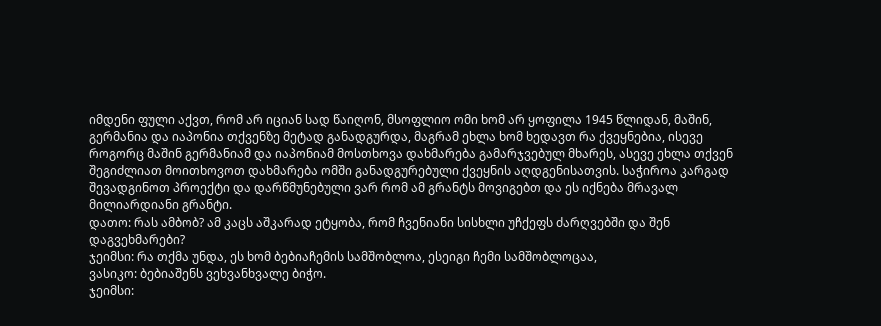იმდენი ფული აქვთ, რომ არ იციან სად წაიღონ, მსოფლიო ომი ხომ არ ყოფილა 1945 წლიდან, მაშინ, გერმანია და იაპონია თქვენზე მეტად განადგურდა, მაგრამ ეხლა ხომ ხედავთ რა ქვეყნებია, ისევე როგორც მაშინ გერმანიამ და იაპონიამ მოსთხოვა დახმარება გამარჯვებულ მხარეს, ასევე ეხლა თქვენ შეგიძლიათ მოითხოვოთ დახმარება ომში განადგურებული ქვეყნის აღდგენისათვის. საჭიროა კარგად შევადგინოთ პროექტი და დარწმუნებული ვარ რომ ამ გრანტს მოვიგებთ და ეს იქნება მრავალ მილიარდიანი გრანტი.
დათო: რას ამბობ? ამ კაცს აშკარად ეტყობა, რომ ჩვენიანი სისხლი უჩქეფს ძარღვებში და შენ დაგვეხმარები?
ჯეიმსი: რა თქმა უნდა, ეს ხომ ბებიაჩემის სამშობლოა, ესეიგი ჩემი სამშობლოცაა,
ვასიკო: ბებიაშენს ვეხვანხვალე ბიჭო.
ჯეიმსი: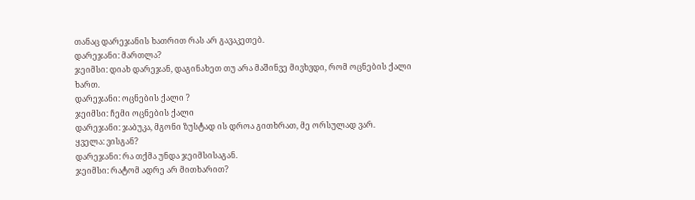თანაც დარეჯანის ხათრით რას არ გავაკეთებ.
დარეჯანი: მართლა?
ჯეიმსი: დიახ დარეჯან, დაგინახეთ თუ არა მაშინვე მივხვდი, რომ ოცნების ქალი ხართ.
დარეჯანი: ოცნების ქალი ?
ჯეიმსი: ჩემი ოცნების ქალი
დარეჯანი: ჯაბუკა, მგონი ზუსტად ის დროა გითხრათ, მე ორსულად ვარ.
ყველა: ვისგან?
დარეჯანი: რა თქმა უნდა ჯეიმსისაგან.
ჯეიმსი: რატომ ადრე არ მითხარით?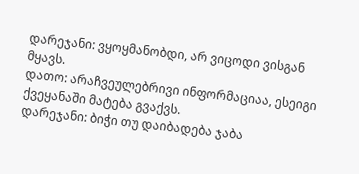დარეჯანი: ვყოყმანობდი, არ ვიცოდი ვისგან მყავს.
დათო: არაჩვეულებრივი ინფორმაციაა, ესეიგი ქვეყანაში მატება გვაქვს.
დარეჯანი: ბიჭი თუ დაიბადება ჯაბა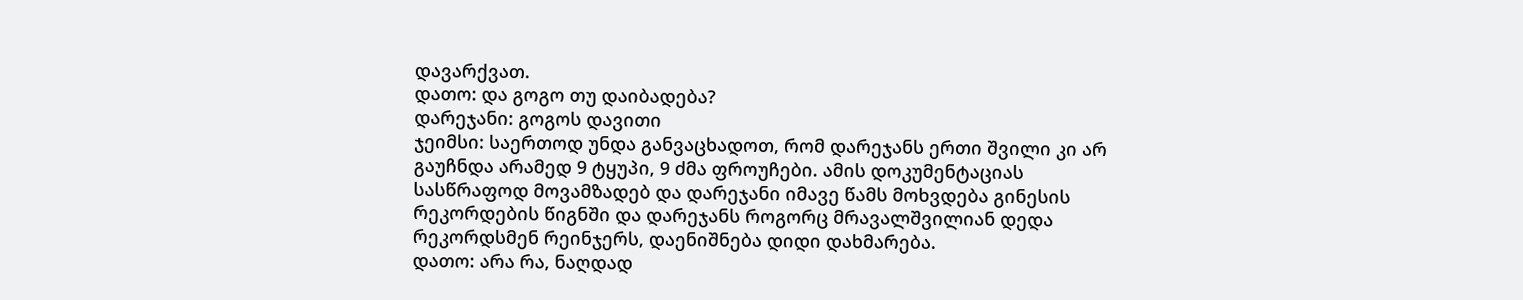დავარქვათ.
დათო: და გოგო თუ დაიბადება?
დარეჯანი: გოგოს დავითი
ჯეიმსი: საერთოდ უნდა განვაცხადოთ, რომ დარეჯანს ერთი შვილი კი არ გაუჩნდა არამედ 9 ტყუპი, 9 ძმა ფროუჩები. ამის დოკუმენტაციას სასწრაფოდ მოვამზადებ და დარეჯანი იმავე წამს მოხვდება გინესის რეკორდების წიგნში და დარეჯანს როგორც მრავალშვილიან დედა რეკორდსმენ რეინჯერს, დაენიშნება დიდი დახმარება.
დათო: არა რა, ნაღდად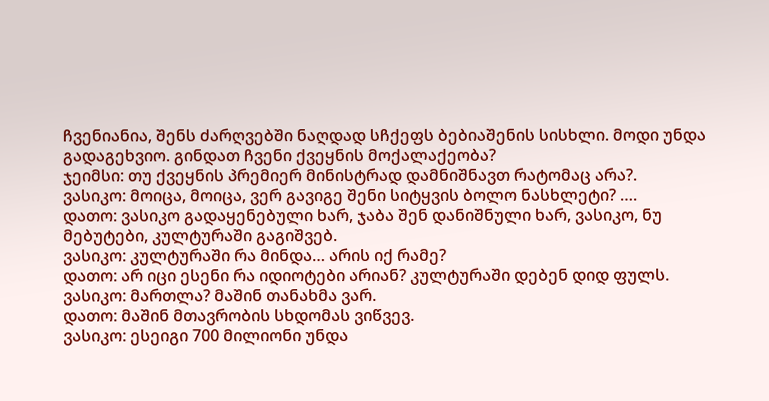ჩვენიანია, შენს ძარღვებში ნაღდად სჩქეფს ბებიაშენის სისხლი. მოდი უნდა გადაგეხვიო. გინდათ ჩვენი ქვეყნის მოქალაქეობა?
ჯეიმსი: თუ ქვეყნის პრემიერ მინისტრად დამნიშნავთ რატომაც არა?.
ვასიკო: მოიცა, მოიცა, ვერ გავიგე შენი სიტყვის ბოლო ნასხლეტი? ….
დათო: ვასიკო გადაყენებული ხარ, ჯაბა შენ დანიშნული ხარ, ვასიკო, ნუ მებუტები, კულტურაში გაგიშვებ.
ვასიკო: კულტურაში რა მინდა… არის იქ რამე?
დათო: არ იცი ესენი რა იდიოტები არიან? კულტურაში დებენ დიდ ფულს.
ვასიკო: მართლა? მაშინ თანახმა ვარ.
დათო: მაშინ მთავრობის სხდომას ვიწვევ.
ვასიკო: ესეიგი 700 მილიონი უნდა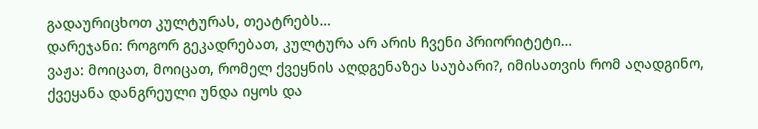გადაურიცხოთ კულტურას, თეატრებს…
დარეჯანი: როგორ გეკადრებათ, კულტურა არ არის ჩვენი პრიორიტეტი…
ვაჟა: მოიცათ, მოიცათ, რომელ ქვეყნის აღდგენაზეა საუბარი?, იმისათვის რომ აღადგინო, ქვეყანა დანგრეული უნდა იყოს და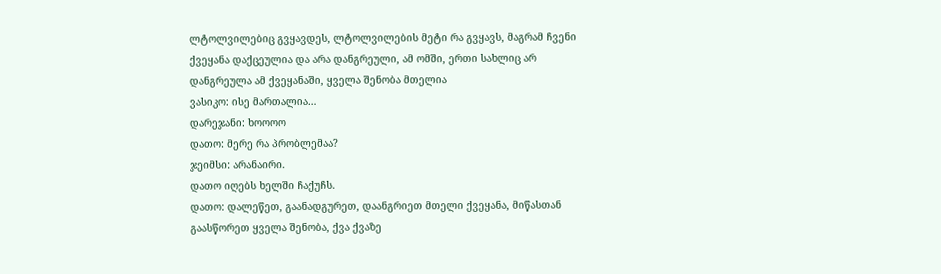ლტოლვილებიც გვყავდეს, ლტოლვილების მეტი რა გვყავს, მაგრამ ჩვენი ქვეყანა დაქცეულია და არა დანგრეული, ამ ომში, ერთი სახლიც არ დანგრეულა ამ ქვეყანაში, ყველა შენობა მთელია
ვასიკო: ისე მართალია…
დარეჯანი: ხოოოო
დათო: მერე რა პრობლემაა?
ჯეიმსი: არანაირი.
დათო იღებს ხელში ჩაქუჩს.
დათო: დალეწეთ, გაანადგურეთ, დაანგრიეთ მთელი ქვეყანა, მიწასთან გაასწორეთ ყველა შენობა, ქვა ქვაზე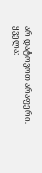არ დატოვოთ არაფერი.
ყველა: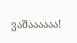ვაშაააააა!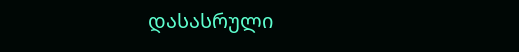დასასრული